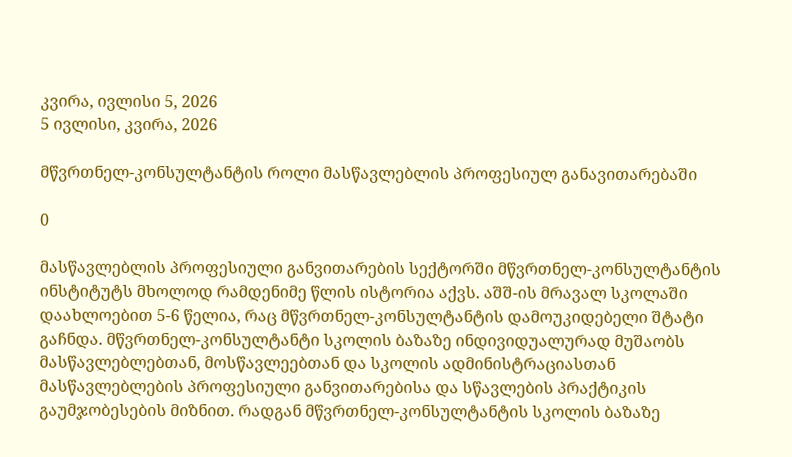კვირა, ივლისი 5, 2026
5 ივლისი, კვირა, 2026

მწვრთნელ-კონსულტანტის როლი მასწავლებლის პროფესიულ განავითარებაში

0

მასწავლებლის პროფესიული განვითარების სექტორში მწვრთნელ-კონსულტანტის ინსტიტუტს მხოლოდ რამდენიმე წლის ისტორია აქვს. აშშ-ის მრავალ სკოლაში დაახლოებით 5-6 წელია, რაც მწვრთნელ-კონსულტანტის დამოუკიდებელი შტატი გაჩნდა. მწვრთნელ-კონსულტანტი სკოლის ბაზაზე ინდივიდუალურად მუშაობს მასწავლებლებთან, მოსწავლეებთან და სკოლის ადმინისტრაციასთან მასწავლებლების პროფესიული განვითარებისა და სწავლების პრაქტიკის გაუმჯობესების მიზნით. რადგან მწვრთნელ-კონსულტანტის სკოლის ბაზაზე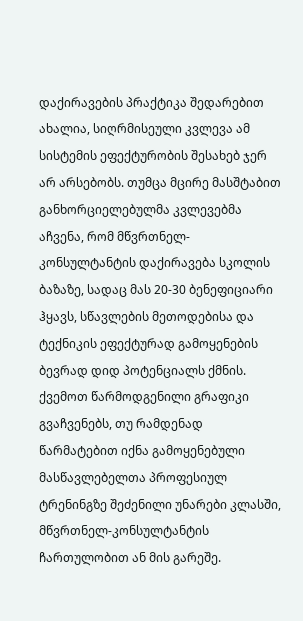დაქირავების პრაქტიკა შედარებით ახალია, სიღრმისეული კვლევა ამ სისტემის ეფექტურობის შესახებ ჯერ არ არსებობს. თუმცა მცირე მასშტაბით განხორციელებულმა კვლევებმა აჩვენა, რომ მწვრთნელ-კონსულტანტის დაქირავება სკოლის ბაზაზე, სადაც მას 20-30 ბენეფიციარი ჰყავს, სწავლების მეთოდებისა და ტექნიკის ეფექტურად გამოყენების ბევრად დიდ პოტენციალს ქმნის. ქვემოთ წარმოდგენილი გრაფიკი გვაჩვენებს, თუ რამდენად წარმატებით იქნა გამოყენებული მასწავლებელთა პროფესიულ ტრენინგზე შეძენილი უნარები კლასში, მწვრთნელ-კონსულტანტის ჩართულობით ან მის გარეშე.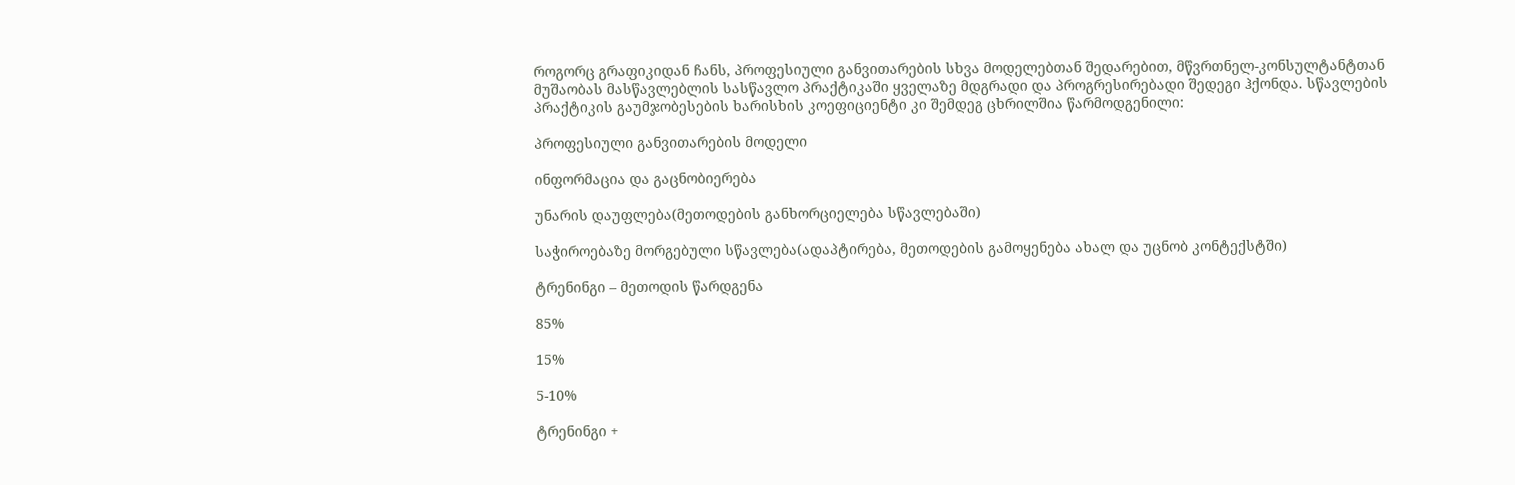როგორც გრაფიკიდან ჩანს, პროფესიული განვითარების სხვა მოდელებთან შედარებით, მწვრთნელ-კონსულტანტთან მუშაობას მასწავლებლის სასწავლო პრაქტიკაში ყველაზე მდგრადი და პროგრესირებადი შედეგი ჰქონდა. სწავლების პრაქტიკის გაუმჯობესების ხარისხის კოეფიციენტი კი შემდეგ ცხრილშია წარმოდგენილი:

პროფესიული განვითარების მოდელი

ინფორმაცია და გაცნობიერება

უნარის დაუფლება(მეთოდების განხორციელება სწავლებაში)

საჭიროებაზე მორგებული სწავლება(ადაპტირება, მეთოდების გამოყენება ახალ და უცნობ კონტექსტში)

ტრენინგი – მეთოდის წარდგენა

85%

15%

5-10%

ტრენინგი +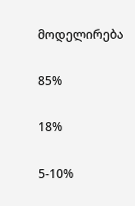მოდელირება

85%

18%

5-10%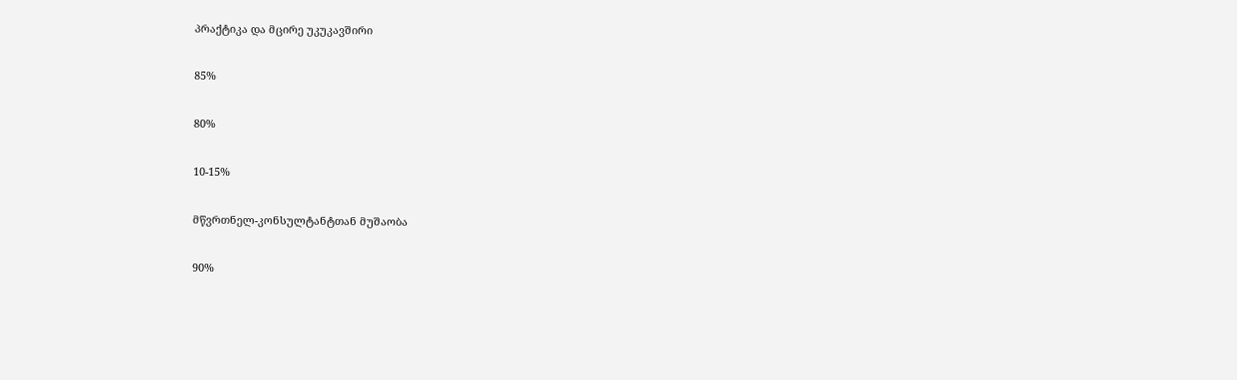პრაქტიკა და მცირე უკუკავშირი

85%

80%

10-15%

მწვრთნელ-კონსულტანტთან მუშაობა

90%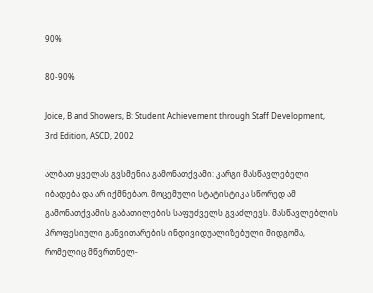90%

80-90%

Joice, B and Showers, B: Student Achievement through Staff Development, 3rd Edition, ASCD, 2002

ალბათ ყველას გვსმენია გამონათქვამი: კარგი მასწავლებელი იბადება და არ იქმნებაო. მოცემული სტატისტიკა სწორედ ამ გამონათქვამის გაბათილების საფუძველს გვაძლევს. მასწავლებლის პროფესიული განვითარების ინდივიდუალიზებული მიდგომა, რომელიც მწვრთნელ-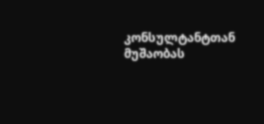კონსულტანტთან მუშაობას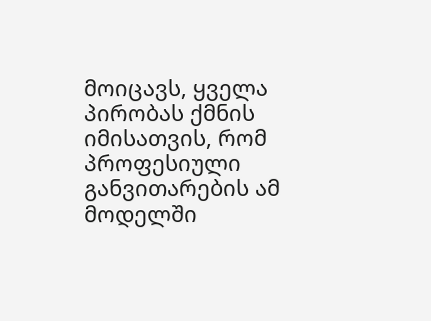მოიცავს, ყველა პირობას ქმნის იმისათვის, რომ პროფესიული განვითარების ამ მოდელში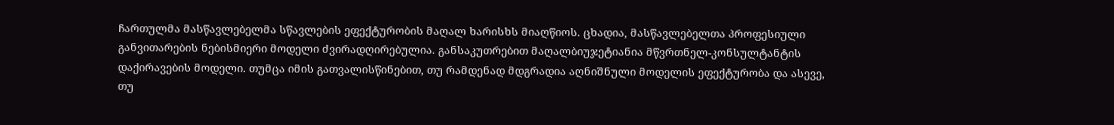ჩართულმა მასწავლებელმა სწავლების ეფექტურობის მაღალ ხარისხს მიაღწიოს. ცხადია, მასწავლებელთა პროფესიული განვითარების ნებისმიერი მოდელი ძვირადღირებულია. განსაკუთრებით მაღალბიუჯეტიანია მწვრთნელ-კონსულტანტის დაქირავების მოდელი. თუმცა იმის გათვალისწინებით, თუ რამდენად მდგრადია აღნიშნული მოდელის ეფექტურობა და ასევე, თუ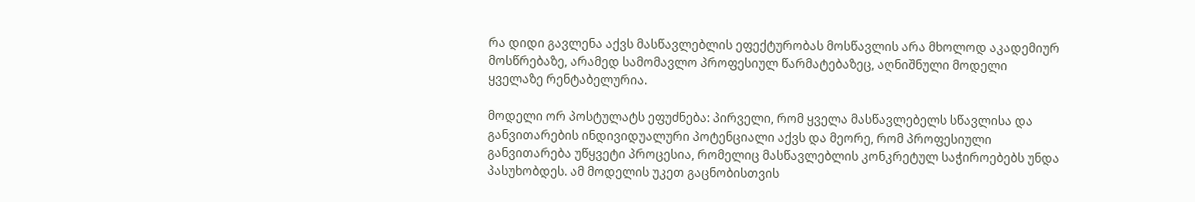რა დიდი გავლენა აქვს მასწავლებლის ეფექტურობას მოსწავლის არა მხოლოდ აკადემიურ მოსწრებაზე, არამედ სამომავლო პროფესიულ წარმატებაზეც, აღნიშნული მოდელი ყველაზე რენტაბელურია.

მოდელი ორ პოსტულატს ეფუძნება: პირველი, რომ ყველა მასწავლებელს სწავლისა და განვითარების ინდივიდუალური პოტენციალი აქვს და მეორე, რომ პროფესიული განვითარება უწყვეტი პროცესია, რომელიც მასწავლებლის კონკრეტულ საჭიროებებს უნდა პასუხობდეს. ამ მოდელის უკეთ გაცნობისთვის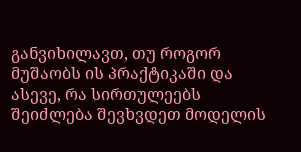განვიხილავთ, თუ როგორ მუშაობს ის პრაქტიკაში და ასევე, რა სირთულეებს შეიძლება შევხვდეთ მოდელის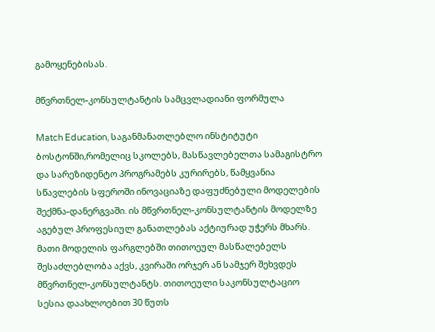გამოყენებისას.

მწვრთნელ-კონსულტანტის სამცვლადიანი ფორმულა

Match Education, საგანმანათლებლო ინსტიტუტი ბოსტონში,რომელიც სკოლებს, მასწავლებელთა სამაგისტრო და სარეზიდენტო პროგრამებს კურირებს, წამყვანია სწავლების სფეროში ინოვაციაზე დაფუძნებული მოდელების შექმნა-დანერგვაში. ის მწვრთნელ-კონსულტანტის მოდელზე აგებულ პროფესიულ განათლებას აქტიურად უჭერს მხარს. მათი მოდელის ფარგლებში თითოეულ მასწალებელს შესაძლებლობა აქვს, კვირაში ორჯერ ან სამჯერ შეხვდეს მწვრთნელ-კონსულტანტს. თითოეული საკონსულტაციო სესია დაახლოებით 30 წუთს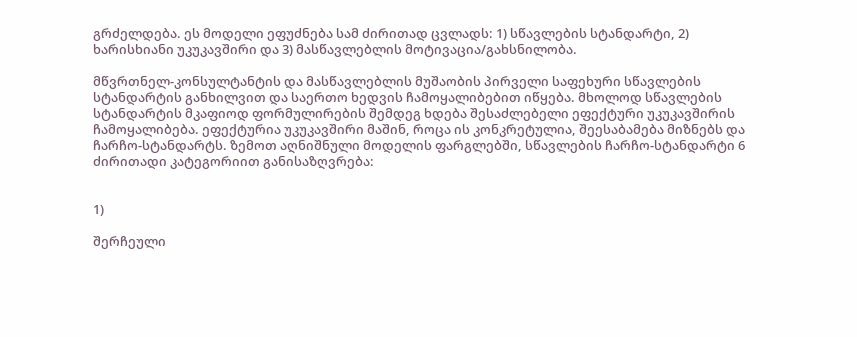გრძელდება. ეს მოდელი ეფუძნება სამ ძირითად ცვლადს: 1) სწავლების სტანდარტი, 2) ხარისხიანი უკუკავშირი და 3) მასწავლებლის მოტივაცია/გახსნილობა.

მწვრთნელ-კონსულტანტის და მასწავლებლის მუშაობის პირველი საფეხური სწავლების სტანდარტის განხილვით და საერთო ხედვის ჩამოყალიბებით იწყება. მხოლოდ სწავლების სტანდარტის მკაფიოდ ფორმულირების შემდეგ ხდება შესაძლებელი ეფექტური უკუკავშირის ჩამოყალიბება. ეფექტურია უკუკავშირი მაშინ, როცა ის კონკრეტულია, შეესაბამება მიზნებს და ჩარჩო-სტანდარტს. ზემოთ აღნიშნული მოდელის ფარგლებში, სწავლების ჩარჩო-სტანდარტი 6 ძირითადი კატეგორიით განისაზღვრება:


1)

შერჩეული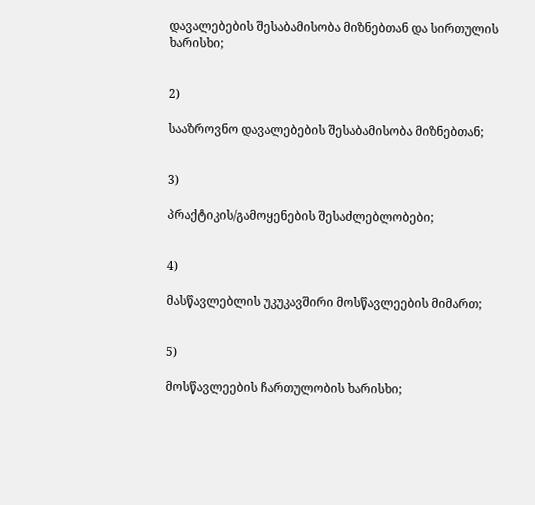დავალებების შესაბამისობა მიზნებთან და სირთულის ხარისხი;


2)

სააზროვნო დავალებების შესაბამისობა მიზნებთან;


3)

პრაქტიკის/გამოყენების შესაძლებლობები;


4)

მასწავლებლის უკუკავშირი მოსწავლეების მიმართ;


5)

მოსწავლეების ჩართულობის ხარისხი;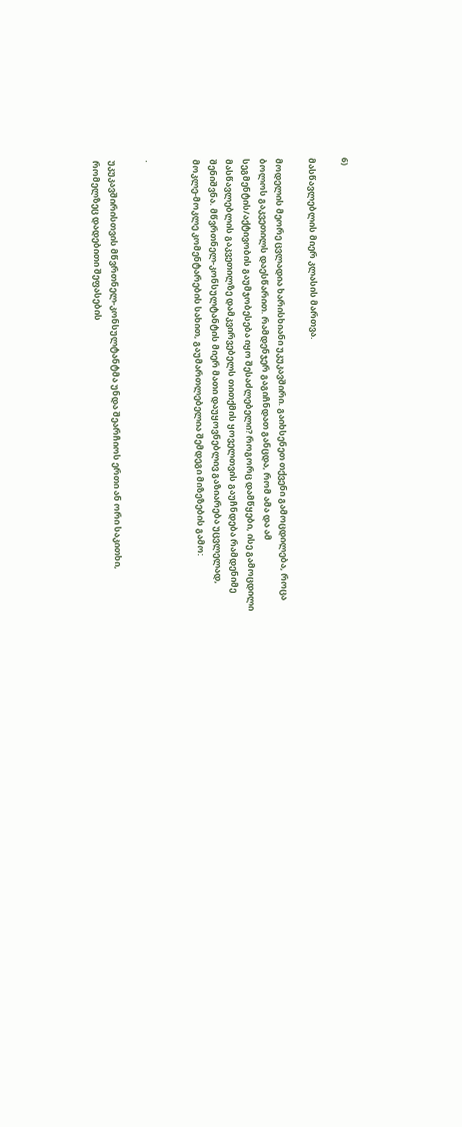6)

მასწავლებლის მიერ კლასის მართვა.

მოდელის მეორე ცვლადია ხარისხიანი უკუკავშირი. გაიხსენეთ თქვენი გამოცდილება, როცა ბოლოს გაკვეთილს დაესწარით. რამდენჯერ გაგიჩნდათ განცდა, რომ ამა და ამ სეგმენტის/აქტივობის გაუმჯობესება იყო შესაძლებელი? როგორც დამწყები, ისე გამოცდილი მასწავლებლის გაკვეთილზე დამკვირვებელს თითქმის ყოველთვის გაუჩნდება რამდენიმე შენიშვნა. მწვრთნელ-კონსულტანტის მიერ მათი დაუყოვნებლივ გაზიარება უცვლელად, მოკლე-მოკლე კომენტარების სახით, გაუმართლებელია შემდეგი მიზეზების გამო:


·

უკუკავშირისთვის მწვრთნელ-კონსულტანტმა უნდა შეარჩიოს ერთი ან ორი საკითხი, რომელზეც დადებითი შეფასების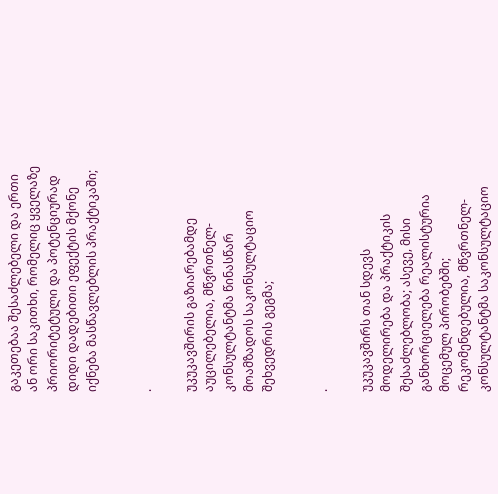გაკეთებაა შესაძლებელი და ერთი ან ორი საკითხი, რომელიც ყველაზე პრიორიტეტული და პოტენციურად დიდი დადებითი ეფექტის მქონე იქნება მასწავლებლის პრაქტიკაში;


·

უკუკავშირის გაზიარებამდე აუცილებელია, მწვრთნელ-კონსულტანტმა წინასწარ მოამზადოს საკონსულტაციო შეხვედრის გეგმა;


·

უკუკავშირს თან სდევს მოდელირება და პრაქტიკის შესაძლებლობა; ასევე, მისი განხორციელება რეალისტურია მოცემულ პირობებში; რეკომენდებულია, მწვრთნელ-კონსულტანტმა საკონსულტაციო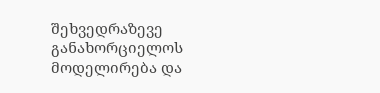შეხვედრაზევე განახორციელოს მოდელირება და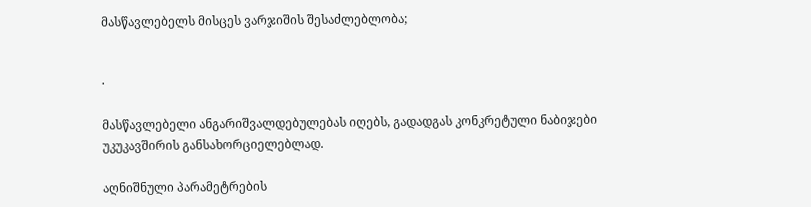მასწავლებელს მისცეს ვარჯიშის შესაძლებლობა;


·

მასწავლებელი ანგარიშვალდებულებას იღებს, გადადგას კონკრეტული ნაბიჯები უკუკავშირის განსახორციელებლად.

აღნიშნული პარამეტრების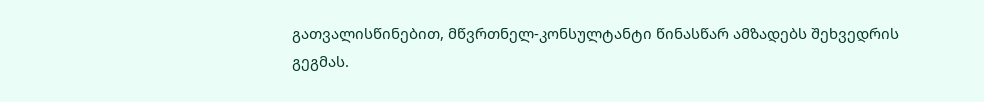გათვალისწინებით, მწვრთნელ-კონსულტანტი წინასწარ ამზადებს შეხვედრის გეგმას.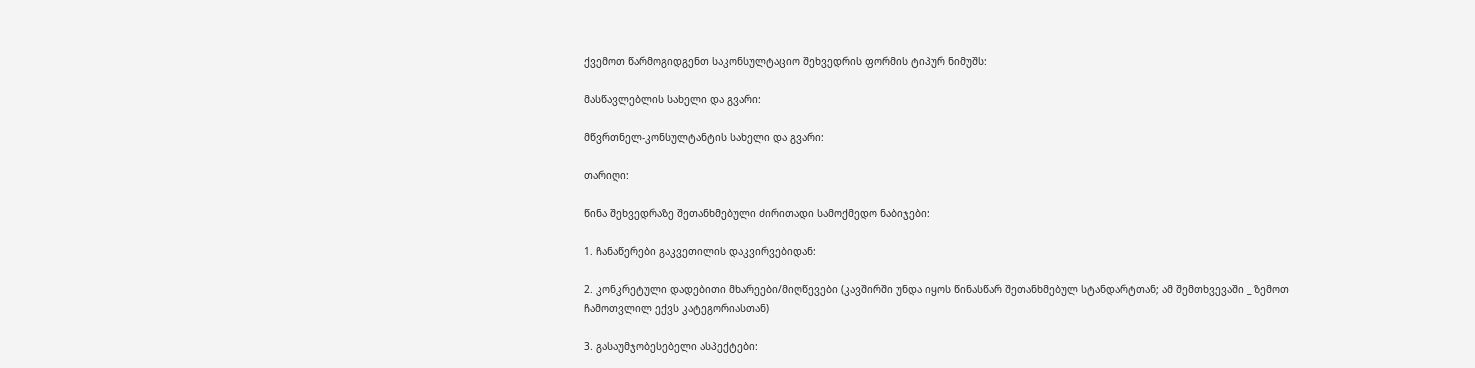ქვემოთ წარმოგიდგენთ საკონსულტაციო შეხვედრის ფორმის ტიპურ ნიმუშს:

მასწავლებლის სახელი და გვარი:

მწვრთნელ-კონსულტანტის სახელი და გვარი:

თარიღი:

წინა შეხვედრაზე შეთანხმებული ძირითადი სამოქმედო ნაბიჯები:

1. ჩანაწერები გაკვეთილის დაკვირვებიდან:

2. კონკრეტული დადებითი მხარეები/მიღწევები (კავშირში უნდა იყოს წინასწარ შეთანხმებულ სტანდარტთან; ამ შემთხვევაში _ ზემოთ ჩამოთვლილ ექვს კატეგორიასთან)

3. გასაუმჯობესებელი ასპექტები: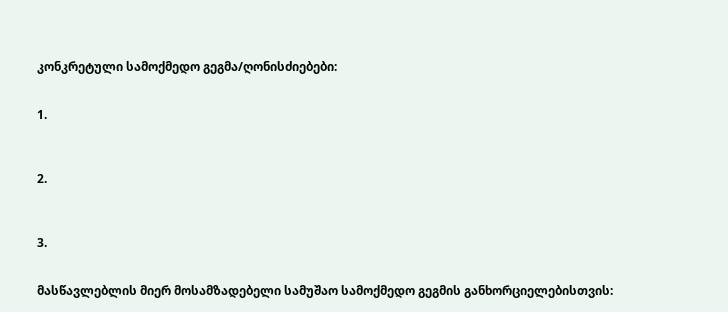კონკრეტული სამოქმედო გეგმა/ღონისძიებები:


1.



2.



3.


მასწავლებლის მიერ მოსამზადებელი სამუშაო სამოქმედო გეგმის განხორციელებისთვის: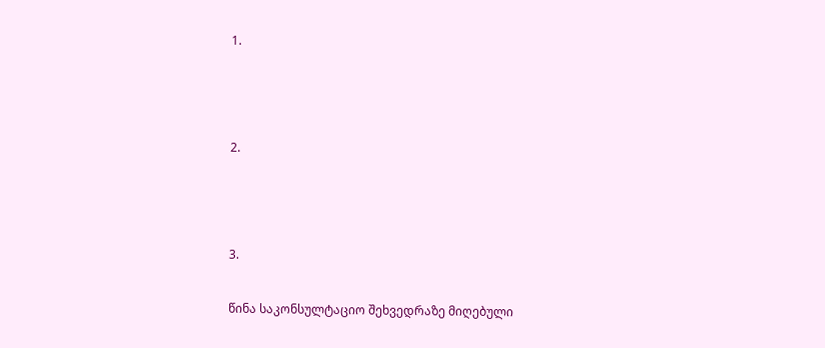1.



2.



3.

წინა საკონსულტაციო შეხვედრაზე მიღებული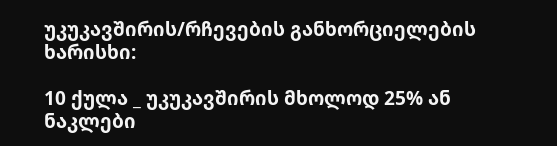უკუკავშირის/რჩევების განხორციელების ხარისხი:

10 ქულა _ უკუკავშირის მხოლოდ 25% ან ნაკლები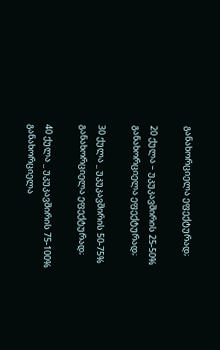განახორციელა ეფექტურად;

20 ქულა – უკუკავშირის 25-50% განახორციელა ეფექტურად;

30 ქულა _ უკუკავშირის 50-75% განახორციელა ეფექტურად;

40 ქულა _ უკუკავშირის 75-100% განახორციელა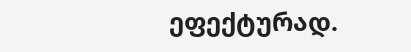ეფექტურად.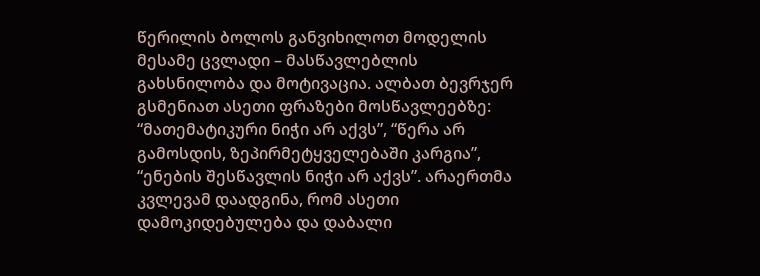წერილის ბოლოს განვიხილოთ მოდელის მესამე ცვლადი – მასწავლებლის გახსნილობა და მოტივაცია. ალბათ ბევრჯერ გსმენიათ ასეთი ფრაზები მოსწავლეებზე: “მათემატიკური ნიჭი არ აქვს”, “წერა არ გამოსდის, ზეპირმეტყველებაში კარგია”, “ენების შესწავლის ნიჭი არ აქვს”. არაერთმა კვლევამ დაადგინა, რომ ასეთი დამოკიდებულება და დაბალი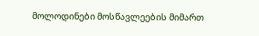მოლოდინები მოსწავლეების მიმართ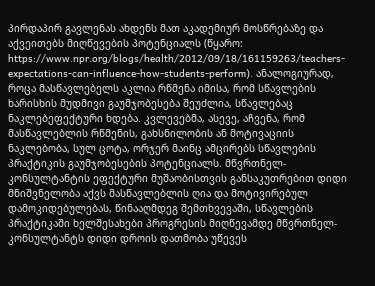პირდაპირ გავლენას ახდენს მათ აკადემიურ მოსწრებაზე და აქვეითებს მიღწევების პოტენციალს (წყარო: https://www.npr.org/blogs/health/2012/09/18/161159263/teachers-expectations-can-influence-how-students-perform). ანალოგიურად, როცა მასწავლებელს აკლია რწმენა იმისა, რომ სწავლების ხარისხის მუდმივი გაუმჯობესება შეუძლია, სწავლებაც ნაკლებეფექტური ხდება. კვლევებმა, ასევე, აჩვენა, რომ მასწავლებლის რწმენის, გახსნილობის ან მოტივაციის ნაკლებობა, სულ ცოტა, ორჯერ მაინც ამცირებს სწავლების პრაქტიკის გაუმჯობესების პოტენციალს. მწვრთნელ-კონსულტანტის ეფექტური მუშაობისთვის განსაკუთრებით დიდი მნიშვნელობა აქვს მასწავლებლის ღია და მოტივირებულ დამოკიდებულებას, წინააღმდეგ შემთხვევაში, სწავლების პრაქტიკაში ხელშესახები პროგრესის მიღწევამდე მწვრთნელ-კონსულტანტს დიდი დროის დათმობა უწევეს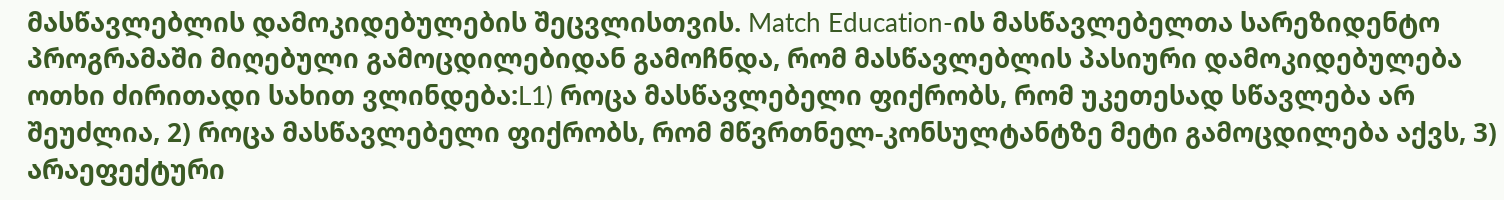მასწავლებლის დამოკიდებულების შეცვლისთვის. Match Education-ის მასწავლებელთა სარეზიდენტო პროგრამაში მიღებული გამოცდილებიდან გამოჩნდა, რომ მასწავლებლის პასიური დამოკიდებულება ოთხი ძირითადი სახით ვლინდება:L1) როცა მასწავლებელი ფიქრობს, რომ უკეთესად სწავლება არ შეუძლია, 2) როცა მასწავლებელი ფიქრობს, რომ მწვრთნელ-კონსულტანტზე მეტი გამოცდილება აქვს, 3) არაეფექტური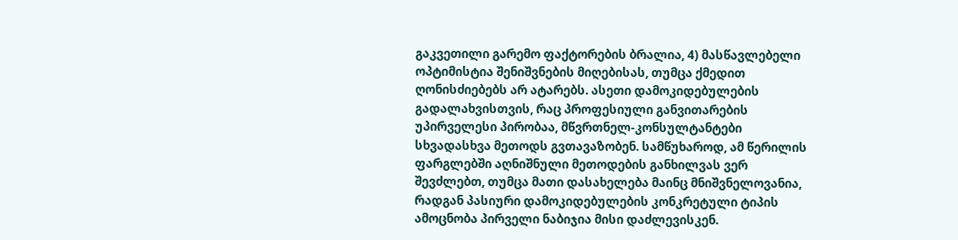გაკვეთილი გარემო ფაქტორების ბრალია, 4) მასწავლებელი ოპტიმისტია შენიშვნების მიღებისას, თუმცა ქმედით ღონისძიებებს არ ატარებს. ასეთი დამოკიდებულების გადალახვისთვის, რაც პროფესიული განვითარების უპირველესი პირობაა, მწვრთნელ-კონსულტანტები სხვადასხვა მეთოდს გვთავაზობენ. სამწუხაროდ, ამ წერილის ფარგლებში აღნიშნული მეთოდების განხილვას ვერ შევძლებთ, თუმცა მათი დასახელება მაინც მნიშვნელოვანია, რადგან პასიური დამოკიდებულების კონკრეტული ტიპის ამოცნობა პირველი ნაბიჯია მისი დაძლევისკენ.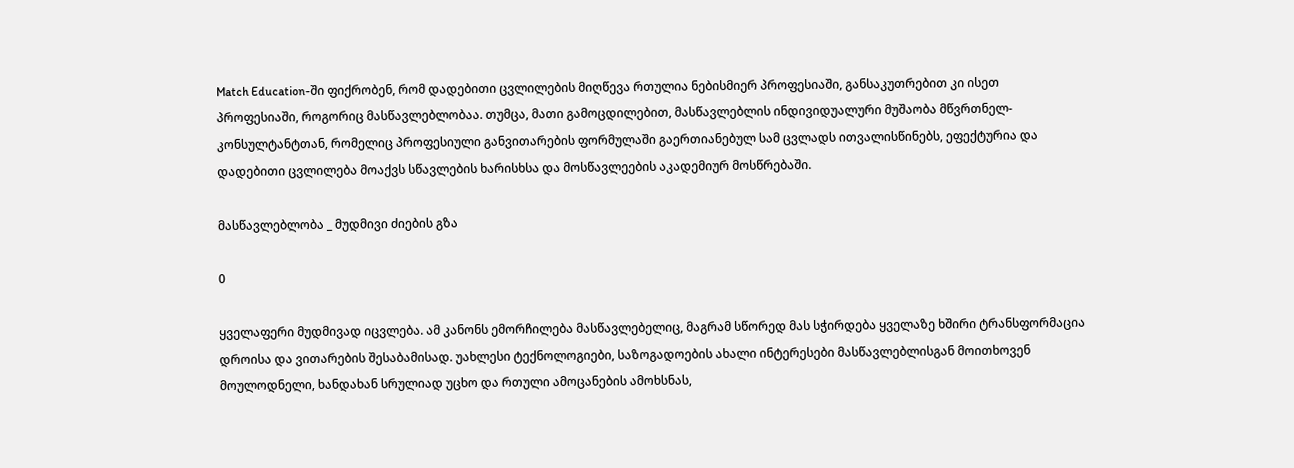Match Education-ში ფიქრობენ, რომ დადებითი ცვლილების მიღწევა რთულია ნებისმიერ პროფესიაში, განსაკუთრებით კი ისეთ პროფესიაში, როგორიც მასწავლებლობაა. თუმცა, მათი გამოცდილებით, მასწავლებლის ინდივიდუალური მუშაობა მწვრთნელ-კონსულტანტთან, რომელიც პროფესიული განვითარების ფორმულაში გაერთიანებულ სამ ცვლადს ითვალისწინებს, ეფექტურია და დადებითი ცვლილება მოაქვს სწავლების ხარისხსა და მოსწავლეების აკადემიურ მოსწრებაში.

მასწავლებლობა _ მუდმივი ძიების გზა

0

ყველაფერი მუდმივად იცვლება. ამ კანონს ემორჩილება მასწავლებელიც, მაგრამ სწორედ მას სჭირდება ყველაზე ხშირი ტრანსფორმაცია დროისა და ვითარების შესაბამისად. უახლესი ტექნოლოგიები, საზოგადოების ახალი ინტერესები მასწავლებლისგან მოითხოვენ მოულოდნელი, ხანდახან სრულიად უცხო და რთული ამოცანების ამოხსნას,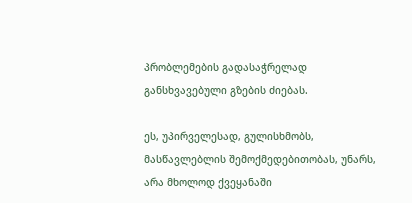პრობლემების გადასაჭრელად განსხვავებული გზების ძიებას.

ეს, უპირველესად, გულისხმობს, მასწავლებლის შემოქმედებითობას, უნარს, არა მხოლოდ ქვეყანაში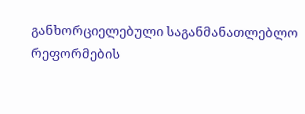განხორციელებული საგანმანათლებლო რეფორმების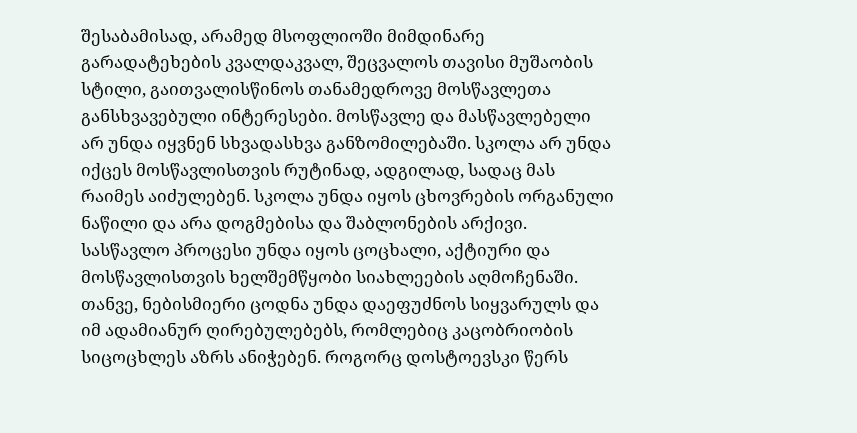შესაბამისად, არამედ მსოფლიოში მიმდინარე გარადატეხების კვალდაკვალ, შეცვალოს თავისი მუშაობის სტილი, გაითვალისწინოს თანამედროვე მოსწავლეთა განსხვავებული ინტერესები. მოსწავლე და მასწავლებელი არ უნდა იყვნენ სხვადასხვა განზომილებაში. სკოლა არ უნდა იქცეს მოსწავლისთვის რუტინად, ადგილად, სადაც მას რაიმეს აიძულებენ. სკოლა უნდა იყოს ცხოვრების ორგანული ნაწილი და არა დოგმებისა და შაბლონების არქივი. სასწავლო პროცესი უნდა იყოს ცოცხალი, აქტიური და მოსწავლისთვის ხელშემწყობი სიახლეების აღმოჩენაში. თანვე, ნებისმიერი ცოდნა უნდა დაეფუძნოს სიყვარულს და იმ ადამიანურ ღირებულებებს, რომლებიც კაცობრიობის სიცოცხლეს აზრს ანიჭებენ. როგორც დოსტოევსკი წერს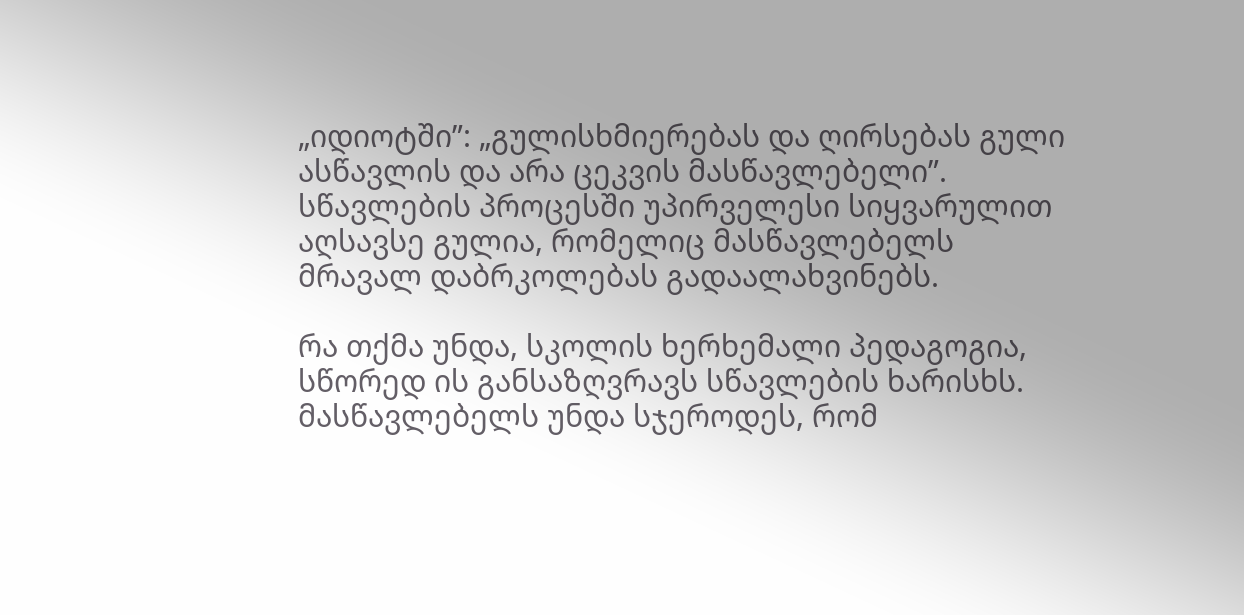„იდიოტში”: „გულისხმიერებას და ღირსებას გული ასწავლის და არა ცეკვის მასწავლებელი”. სწავლების პროცესში უპირველესი სიყვარულით აღსავსე გულია, რომელიც მასწავლებელს მრავალ დაბრკოლებას გადაალახვინებს.

რა თქმა უნდა, სკოლის ხერხემალი პედაგოგია, სწორედ ის განსაზღვრავს სწავლების ხარისხს. მასწავლებელს უნდა სჯეროდეს, რომ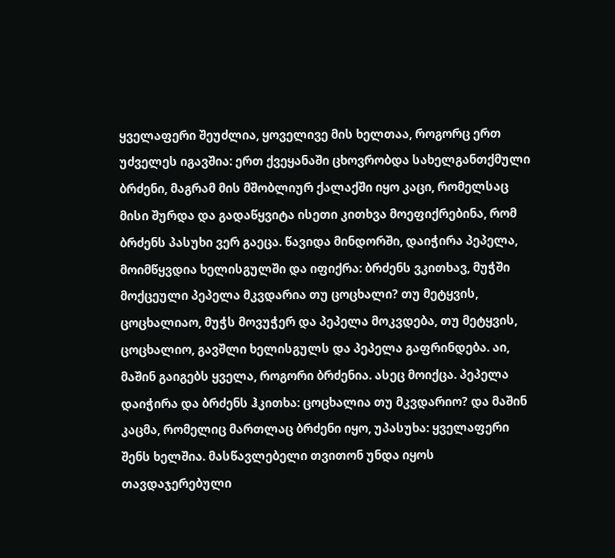ყველაფერი შეუძლია, ყოველივე მის ხელთაა, როგორც ერთ უძველეს იგავშია: ერთ ქვეყანაში ცხოვრობდა სახელგანთქმული ბრძენი, მაგრამ მის მშობლიურ ქალაქში იყო კაცი, რომელსაც მისი შურდა და გადაწყვიტა ისეთი კითხვა მოეფიქრებინა, რომ ბრძენს პასუხი ვერ გაეცა. წავიდა მინდორში, დაიჭირა პეპელა, მოიმწყვდია ხელისგულში და იფიქრა: ბრძენს ვკითხავ, მუჭში მოქცეული პეპელა მკვდარია თუ ცოცხალი? თუ მეტყვის, ცოცხალიაო, მუჭს მოვუჭერ და პეპელა მოკვდება, თუ მეტყვის, ცოცხალიო, გავშლი ხელისგულს და პეპელა გაფრინდება. აი, მაშინ გაიგებს ყველა, როგორი ბრძენია. ასეც მოიქცა. პეპელა დაიჭირა და ბრძენს ჰკითხა: ცოცხალია თუ მკვდარიო? და მაშინ კაცმა, რომელიც მართლაც ბრძენი იყო, უპასუხა: ყველაფერი შენს ხელშია. მასწავლებელი თვითონ უნდა იყოს თავდაჯერებული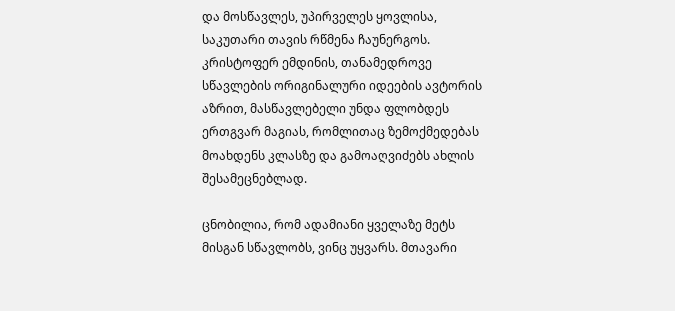და მოსწავლეს, უპირველეს ყოვლისა, საკუთარი თავის რწმენა ჩაუნერგოს. კრისტოფერ ემდინის, თანამედროვე სწავლების ორიგინალური იდეების ავტორის აზრით, მასწავლებელი უნდა ფლობდეს ერთგვარ მაგიას, რომლითაც ზემოქმედებას მოახდენს კლასზე და გამოაღვიძებს ახლის შესამეცნებლად.

ცნობილია, რომ ადამიანი ყველაზე მეტს მისგან სწავლობს, ვინც უყვარს. მთავარი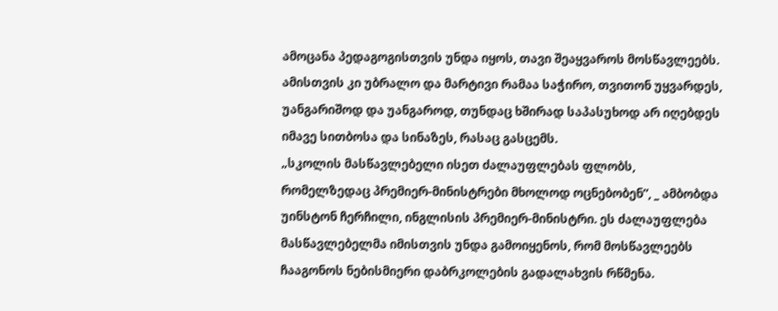ამოცანა პედაგოგისთვის უნდა იყოს, თავი შეაყვაროს მოსწავლეებს. ამისთვის კი უბრალო და მარტივი რამაა საჭირო, თვითონ უყვარდეს, უანგარიშოდ და უანგაროდ, თუნდაც ხშირად საპასუხოდ არ იღებდეს იმავე სითბოსა და სინაზეს, რასაც გასცემს.
„სკოლის მასწავლებელი ისეთ ძალაუფლებას ფლობს, რომელზედაც პრემიერ-მინისტრები მხოლოდ ოცნებობენ”, _ ამბობდა უინსტონ ჩერჩილი, ინგლისის პრემიერ-მინისტრი. ეს ძალაუფლება მასწავლებელმა იმისთვის უნდა გამოიყენოს, რომ მოსწავლეებს ჩააგონოს ნებისმიერი დაბრკოლების გადალახვის რწმენა.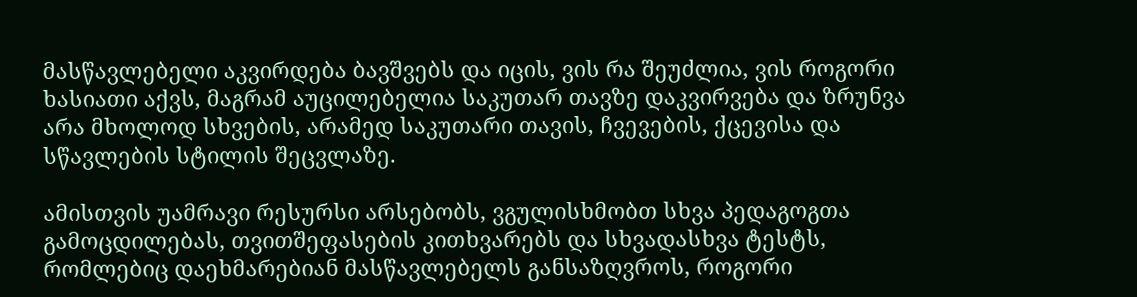მასწავლებელი აკვირდება ბავშვებს და იცის, ვის რა შეუძლია, ვის როგორი ხასიათი აქვს, მაგრამ აუცილებელია საკუთარ თავზე დაკვირვება და ზრუნვა არა მხოლოდ სხვების, არამედ საკუთარი თავის, ჩვევების, ქცევისა და სწავლების სტილის შეცვლაზე.

ამისთვის უამრავი რესურსი არსებობს, ვგულისხმობთ სხვა პედაგოგთა გამოცდილებას, თვითშეფასების კითხვარებს და სხვადასხვა ტესტს, რომლებიც დაეხმარებიან მასწავლებელს განსაზღვროს, როგორი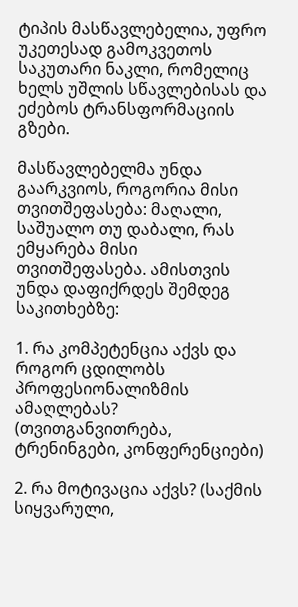ტიპის მასწავლებელია, უფრო უკეთესად გამოკვეთოს საკუთარი ნაკლი, რომელიც ხელს უშლის სწავლებისას და ეძებოს ტრანსფორმაციის გზები.

მასწავლებელმა უნდა გაარკვიოს, როგორია მისი თვითშეფასება: მაღალი, საშუალო თუ დაბალი, რას ემყარება მისი თვითშეფასება. ამისთვის უნდა დაფიქრდეს შემდეგ საკითხებზე:

1. რა კომპეტენცია აქვს და როგორ ცდილობს პროფესიონალიზმის ამაღლებას? (თვითგანვითრება, ტრენინგები, კონფერენციები)

2. რა მოტივაცია აქვს? (საქმის სიყვარული,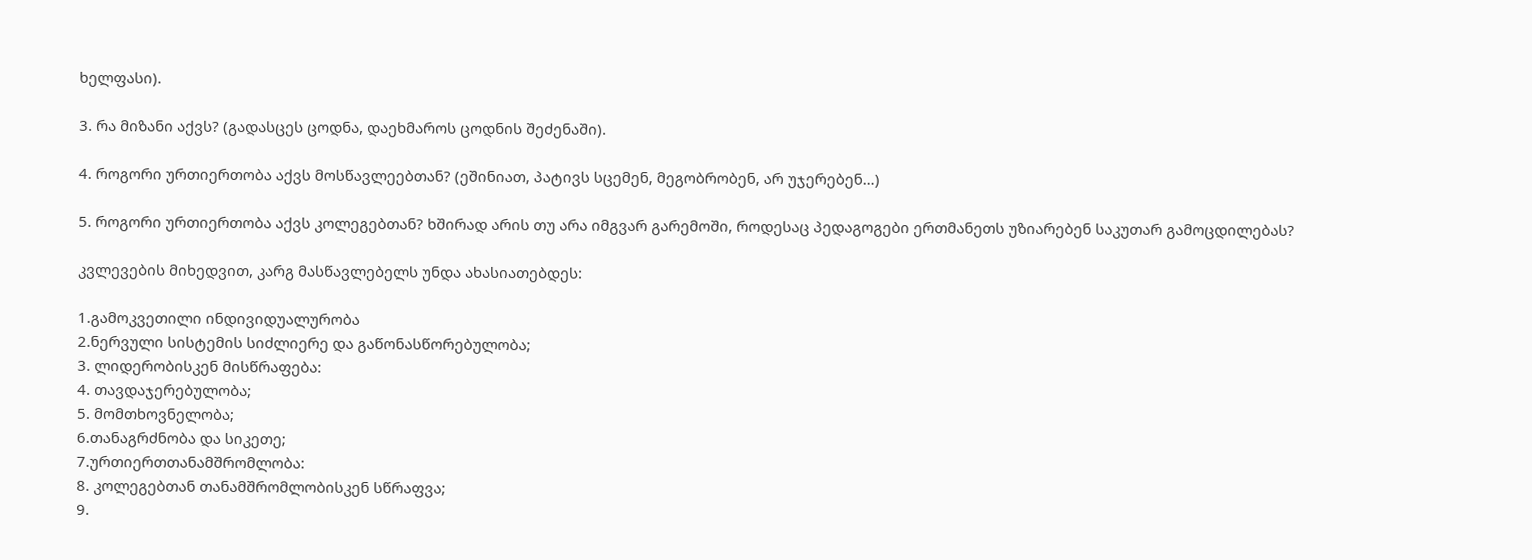ხელფასი).

3. რა მიზანი აქვს? (გადასცეს ცოდნა, დაეხმაროს ცოდნის შეძენაში).

4. როგორი ურთიერთობა აქვს მოსწავლეებთან? (ეშინიათ, პატივს სცემენ, მეგობრობენ, არ უჯერებენ…)

5. როგორი ურთიერთობა აქვს კოლეგებთან? ხშირად არის თუ არა იმგვარ გარემოში, როდესაც პედაგოგები ერთმანეთს უზიარებენ საკუთარ გამოცდილებას?

კვლევების მიხედვით, კარგ მასწავლებელს უნდა ახასიათებდეს:

1.გამოკვეთილი ინდივიდუალურობა
2.ნერვული სისტემის სიძლიერე და გაწონასწორებულობა;
3. ლიდერობისკენ მისწრაფება:
4. თავდაჯერებულობა;
5. მომთხოვნელობა;
6.თანაგრძნობა და სიკეთე;
7.ურთიერთთანამშრომლობა:
8. კოლეგებთან თანამშრომლობისკენ სწრაფვა;
9.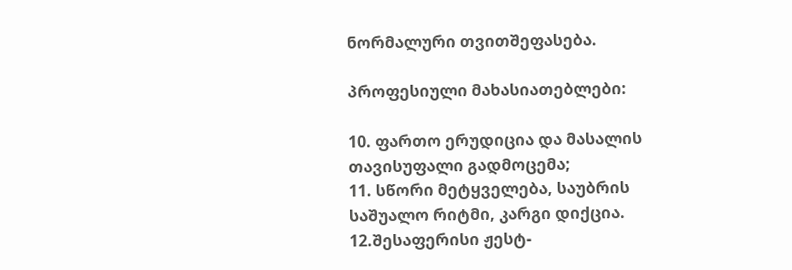ნორმალური თვითშეფასება.

პროფესიული მახასიათებლები:

10. ფართო ერუდიცია და მასალის თავისუფალი გადმოცემა;
11. სწორი მეტყველება, საუბრის საშუალო რიტმი, კარგი დიქცია.
12.შესაფერისი ჟესტ-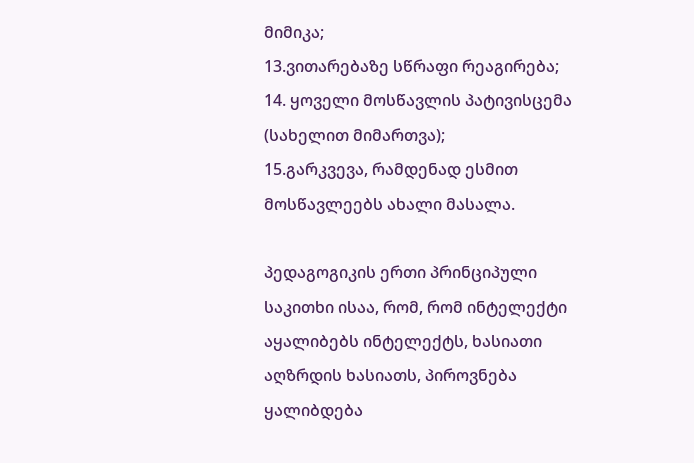მიმიკა;
13.ვითარებაზე სწრაფი რეაგირება;
14. ყოველი მოსწავლის პატივისცემა (სახელით მიმართვა);
15.გარკვევა, რამდენად ესმით მოსწავლეებს ახალი მასალა.

პედაგოგიკის ერთი პრინციპული საკითხი ისაა, რომ, რომ ინტელექტი აყალიბებს ინტელექტს, ხასიათი აღზრდის ხასიათს, პიროვნება ყალიბდება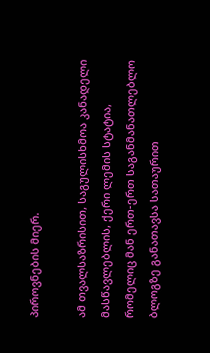პიროვნების მიერ.

ამ თვალსაზრისით, საგულისხმოა კანადელი მასწავლებლის, ქერი ლემის სტატია, რომელიც მან ერთ-ერთ საგანმანათლებლო ბლოგზე განათავსა სათაურით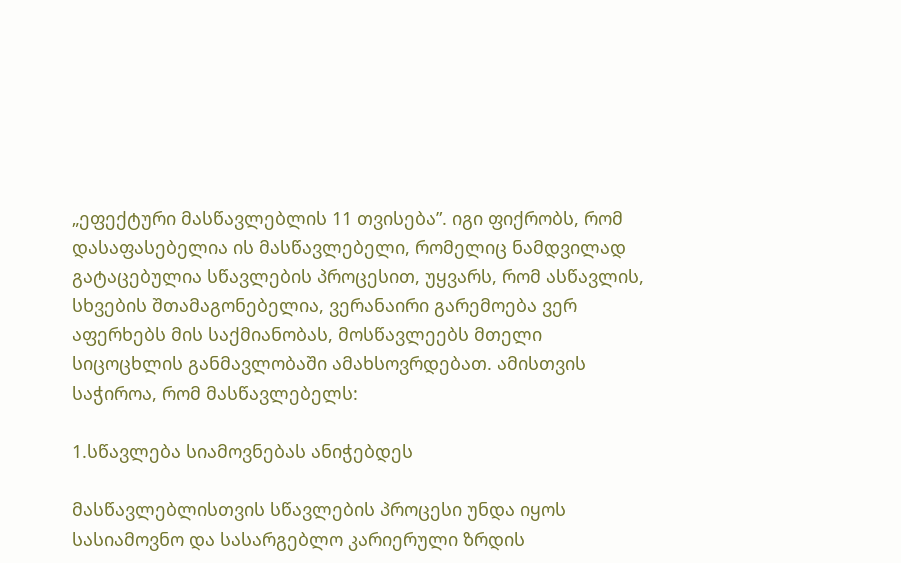„ეფექტური მასწავლებლის 11 თვისება”. იგი ფიქრობს, რომ დასაფასებელია ის მასწავლებელი, რომელიც ნამდვილად გატაცებულია სწავლების პროცესით, უყვარს, რომ ასწავლის, სხვების შთამაგონებელია, ვერანაირი გარემოება ვერ აფერხებს მის საქმიანობას, მოსწავლეებს მთელი სიცოცხლის განმავლობაში ამახსოვრდებათ. ამისთვის საჭიროა, რომ მასწავლებელს:

1.სწავლება სიამოვნებას ანიჭებდეს

მასწავლებლისთვის სწავლების პროცესი უნდა იყოს სასიამოვნო და სასარგებლო კარიერული ზრდის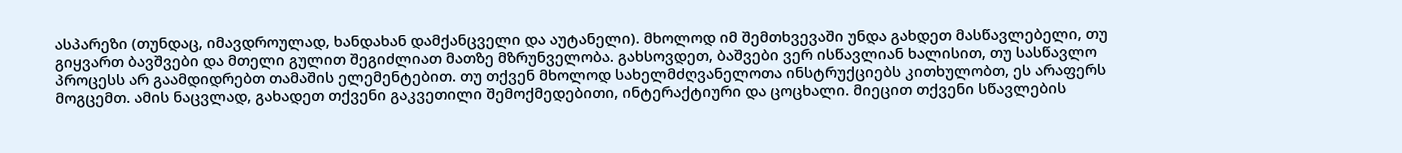ასპარეზი (თუნდაც, იმავდროულად, ხანდახან დამქანცველი და აუტანელი). მხოლოდ იმ შემთხვევაში უნდა გახდეთ მასწავლებელი, თუ გიყვართ ბავშვები და მთელი გულით შეგიძლიათ მათზე მზრუნველობა. გახსოვდეთ, ბაშვები ვერ ისწავლიან ხალისით, თუ სასწავლო პროცესს არ გაამდიდრებთ თამაშის ელემენტებით. თუ თქვენ მხოლოდ სახელმძღვანელოთა ინსტრუქციებს კითხულობთ, ეს არაფერს მოგცემთ. ამის ნაცვლად, გახადეთ თქვენი გაკვეთილი შემოქმედებითი, ინტერაქტიური და ცოცხალი. მიეცით თქვენი სწავლების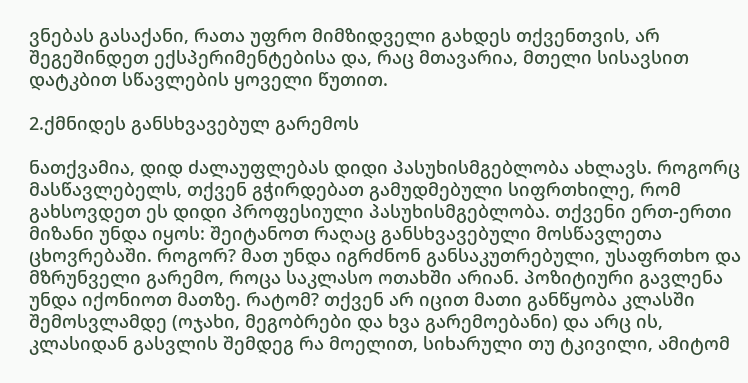ვნებას გასაქანი, რათა უფრო მიმზიდველი გახდეს თქვენთვის, არ შეგეშინდეთ ექსპერიმენტებისა და, რაც მთავარია, მთელი სისავსით დატკბით სწავლების ყოველი წუთით.

2.ქმნიდეს განსხვავებულ გარემოს

ნათქვამია, დიდ ძალაუფლებას დიდი პასუხისმგებლობა ახლავს. როგორც მასწავლებელს, თქვენ გჭირდებათ გამუდმებული სიფრთხილე, რომ გახსოვდეთ ეს დიდი პროფესიული პასუხისმგებლობა. თქვენი ერთ-ერთი მიზანი უნდა იყოს: შეიტანოთ რაღაც განსხვავებული მოსწავლეთა ცხოვრებაში. როგორ? მათ უნდა იგრძნონ განსაკუთრებული, უსაფრთხო და მზრუნველი გარემო, როცა საკლასო ოთახში არიან. პოზიტიური გავლენა უნდა იქონიოთ მათზე. რატომ? თქვენ არ იცით მათი განწყობა კლასში შემოსვლამდე (ოჯახი, მეგობრები და ხვა გარემოებანი) და არც ის, კლასიდან გასვლის შემდეგ რა მოელით, სიხარული თუ ტკივილი, ამიტომ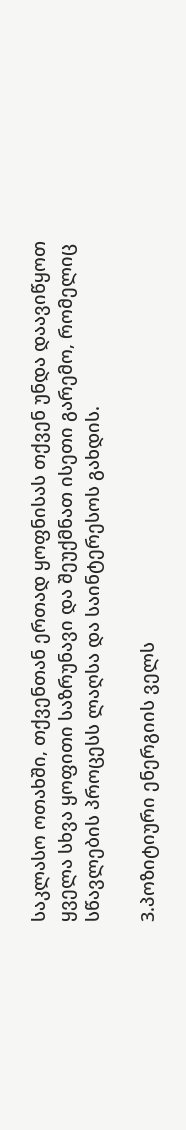საკლასო ოთახში, თქვენთან ერთად ყოფნისას თქვენ უნდა დაავიწყოთ ყველა სხვა ყოფითი საზრუნავი და შეუქმნათ ისეთი გარემო, რომელიც სწავლების პროცესს ლაღსა და საინტერესოს გახდის.

3.პოზიტიური ენერგიის ველს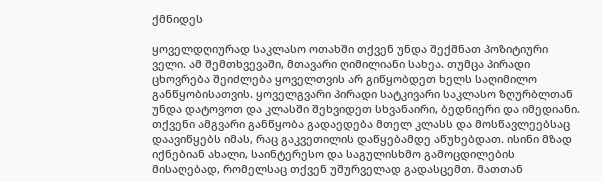ქმნიდეს

ყოველდღიურად საკლასო ოთახში თქვენ უნდა შექმნათ პოზიტიური ველი. ამ შემთხვევაში, მთავარი ღიმილიანი სახეა. თუმცა პირადი ცხოვრება შეიძლება ყოველთვის არ გიწყობდეთ ხელს საღიმილო განწყობისათვის. ყოველგვარი პირადი სატკივარი საკლასო ზღურბლთან უნდა დატოვოთ და კლასში შეხვიდეთ სხვანაირი, ბედნიერი და იმედიანი. თქვენი ამგვარი განწყობა გადაედება მთელ კლასს და მოსწავლეებსაც დაავიწყებს იმას, რაც გაკვეთილის დაწყებამდე აწუხებდათ. ისინი მზად იქნებიან ახალი, საინტერესო და საგულისხმო გამოცდილების მისაღებად, რომელსაც თქვენ უშურველად გადასცემთ. მათთან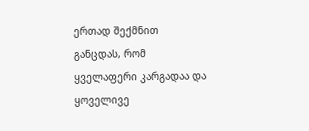ერთად შექმნით განცდას, რომ ყველაფერი კარგადაა და ყოველივე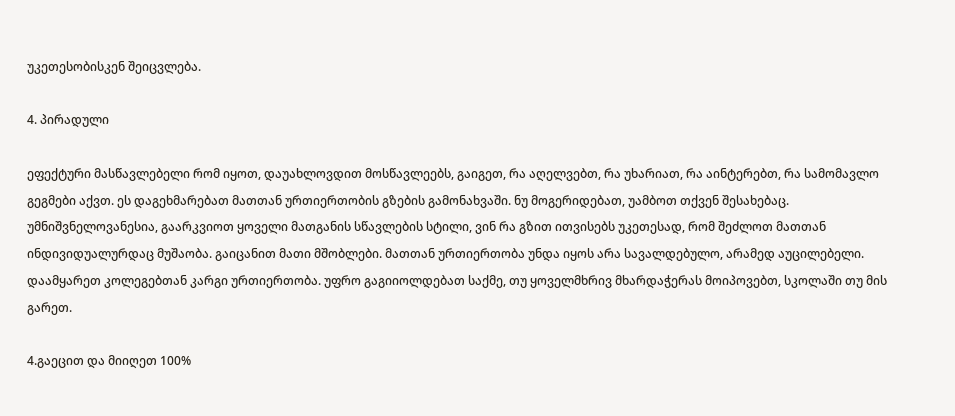უკეთესობისკენ შეიცვლება.

4. პირადული

ეფექტური მასწავლებელი რომ იყოთ, დაუახლოვდით მოსწავლეებს, გაიგეთ, რა აღელვებთ, რა უხარიათ, რა აინტერებთ, რა სამომავლო გეგმები აქვთ. ეს დაგეხმარებათ მათთან ურთიერთობის გზების გამონახვაში. ნუ მოგერიდებათ, უამბოთ თქვენ შესახებაც. უმნიშვნელოვანესია, გაარკვიოთ ყოველი მათგანის სწავლების სტილი, ვინ რა გზით ითვისებს უკეთესად, რომ შეძლოთ მათთან ინდივიდუალურდაც მუშაობა. გაიცანით მათი მშობლები. მათთან ურთიერთობა უნდა იყოს არა სავალდებულო, არამედ აუცილებელი. დაამყარეთ კოლეგებთან კარგი ურთიერთობა. უფრო გაგიიოლდებათ საქმე, თუ ყოველმხრივ მხარდაჭერას მოიპოვებთ, სკოლაში თუ მის გარეთ.

4.გაეცით და მიიღეთ 100%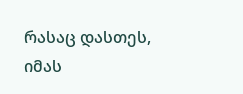რასაც დასთეს, იმას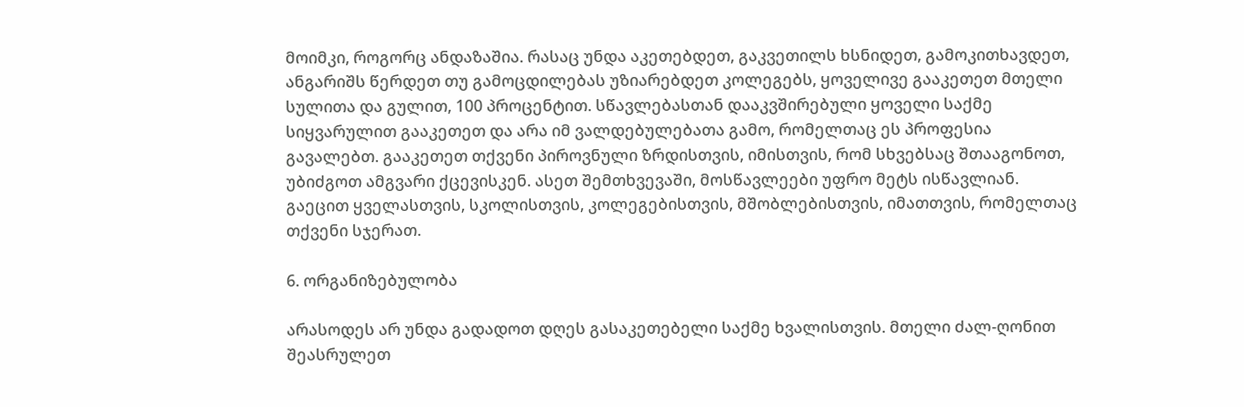მოიმკი, როგორც ანდაზაშია. რასაც უნდა აკეთებდეთ, გაკვეთილს ხსნიდეთ, გამოკითხავდეთ, ანგარიშს წერდეთ თუ გამოცდილებას უზიარებდეთ კოლეგებს, ყოველივე გააკეთეთ მთელი სულითა და გულით, 100 პროცენტით. სწავლებასთან დააკვშირებული ყოველი საქმე სიყვარულით გააკეთეთ და არა იმ ვალდებულებათა გამო, რომელთაც ეს პროფესია გავალებთ. გააკეთეთ თქვენი პიროვნული ზრდისთვის, იმისთვის, რომ სხვებსაც შთააგონოთ, უბიძგოთ ამგვარი ქცევისკენ. ასეთ შემთხვევაში, მოსწავლეები უფრო მეტს ისწავლიან. გაეცით ყველასთვის, სკოლისთვის, კოლეგებისთვის, მშობლებისთვის, იმათთვის, რომელთაც თქვენი სჯერათ.

6. ორგანიზებულობა

არასოდეს არ უნდა გადადოთ დღეს გასაკეთებელი საქმე ხვალისთვის. მთელი ძალ-ღონით შეასრულეთ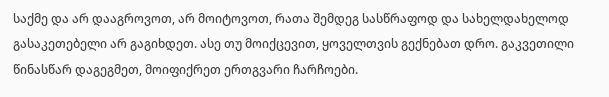საქმე და არ დააგროვოთ, არ მოიტოვოთ, რათა შემდეგ სასწრაფოდ და სახელდახელოდ გასაკეთებელი არ გაგიხდეთ. ასე თუ მოიქცევით, ყოველთვის გექნებათ დრო. გაკვეთილი წინასწარ დაგეგმეთ, მოიფიქრეთ ერთგვარი ჩარჩოები.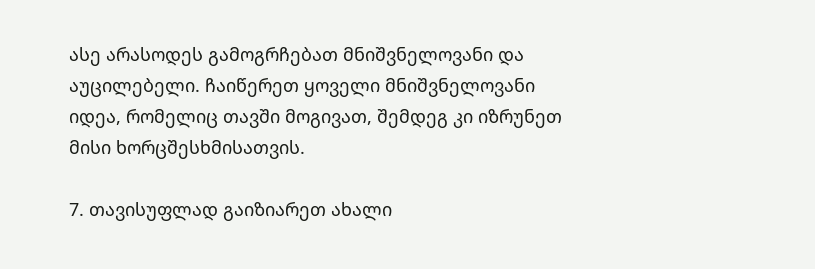ასე არასოდეს გამოგრჩებათ მნიშვნელოვანი და აუცილებელი. ჩაიწერეთ ყოველი მნიშვნელოვანი იდეა, რომელიც თავში მოგივათ, შემდეგ კი იზრუნეთ მისი ხორცშესხმისათვის.

7. თავისუფლად გაიზიარეთ ახალი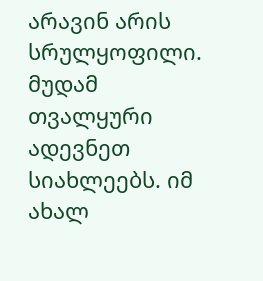არავინ არის სრულყოფილი. მუდამ თვალყური ადევნეთ სიახლეებს. იმ ახალ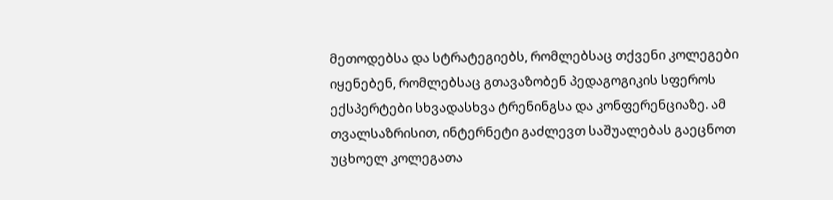მეთოდებსა და სტრატეგიებს, რომლებსაც თქვენი კოლეგები იყენებენ, რომლებსაც გთავაზობენ პედაგოგიკის სფეროს ექსპერტები სხვადასხვა ტრენინგსა და კონფერენციაზე. ამ თვალსაზრისით, ინტერნეტი გაძლევთ საშუალებას გაეცნოთ უცხოელ კოლეგათა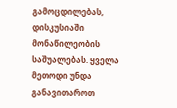გამოცდილებას, დისკუსიაში მონაწილეობის საშუალებას. ყველა მეთოდი უნდა განავითაროთ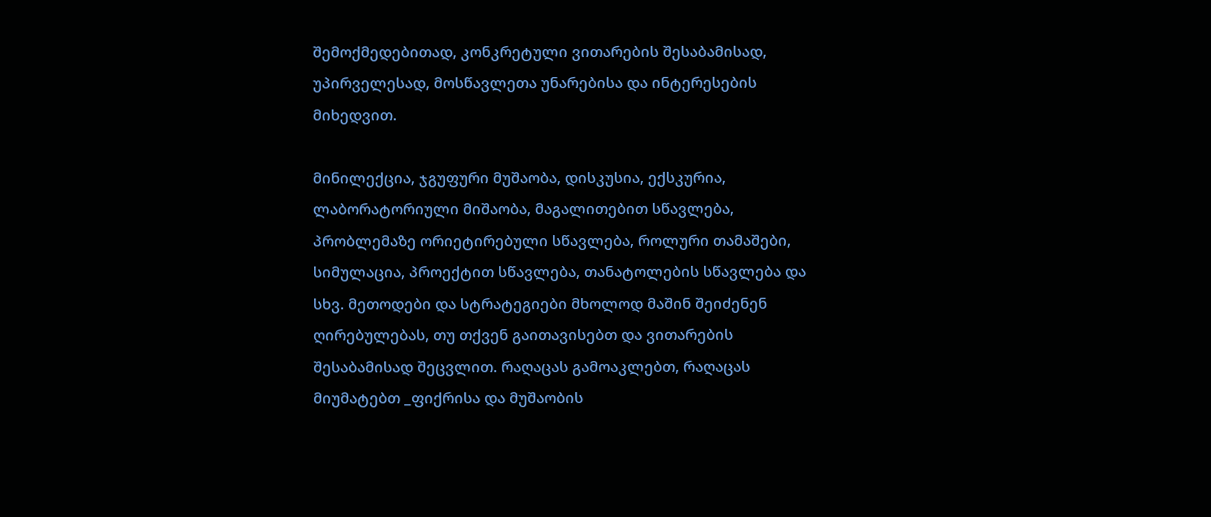შემოქმედებითად, კონკრეტული ვითარების შესაბამისად, უპირველესად, მოსწავლეთა უნარებისა და ინტერესების მიხედვით.

მინილექცია, ჯგუფური მუშაობა, დისკუსია, ექსკურია, ლაბორატორიული მიშაობა, მაგალითებით სწავლება, პრობლემაზე ორიეტირებული სწავლება, როლური თამაშები, სიმულაცია, პროექტით სწავლება, თანატოლების სწავლება და სხვ. მეთოდები და სტრატეგიები მხოლოდ მაშინ შეიძენენ ღირებულებას, თუ თქვენ გაითავისებთ და ვითარების შესაბამისად შეცვლით. რაღაცას გამოაკლებთ, რაღაცას მიუმატებთ _ფიქრისა და მუშაობის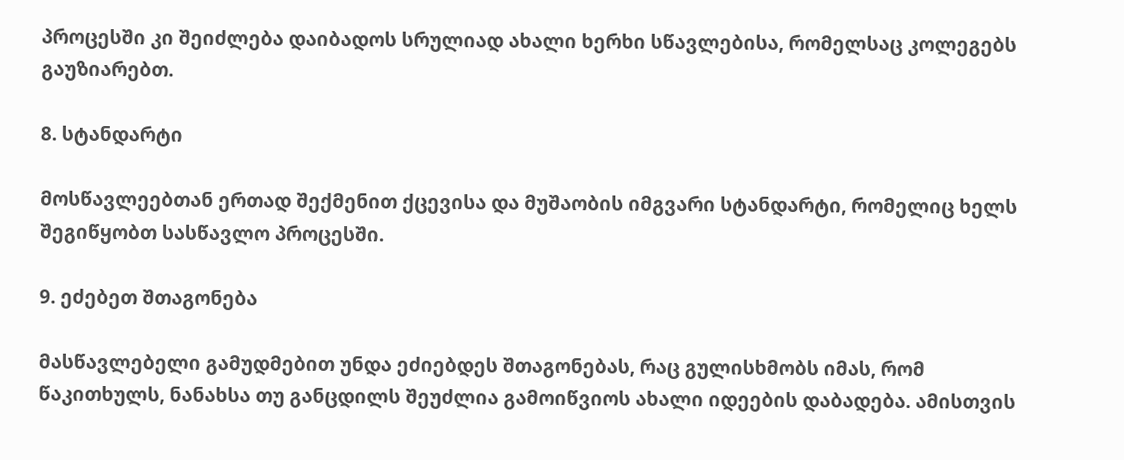პროცესში კი შეიძლება დაიბადოს სრულიად ახალი ხერხი სწავლებისა, რომელსაც კოლეგებს გაუზიარებთ.

8. სტანდარტი

მოსწავლეებთან ერთად შექმენით ქცევისა და მუშაობის იმგვარი სტანდარტი, რომელიც ხელს შეგიწყობთ სასწავლო პროცესში.

9. ეძებეთ შთაგონება

მასწავლებელი გამუდმებით უნდა ეძიებდეს შთაგონებას, რაც გულისხმობს იმას, რომ წაკითხულს, ნანახსა თუ განცდილს შეუძლია გამოიწვიოს ახალი იდეების დაბადება. ამისთვის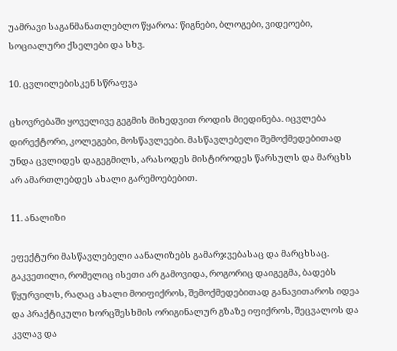უამრავი საგანმანათლებლო წყაროა: წიგნები, ბლოგები, ვიდეოები, სოციალური ქსელები და სხვ.

10. ცვლილებისკენ სწრაფვა

ცხოვრებაში ყოველივე გეგმის მიხედვით როდის მიედინება. იცვლება დირექტორი, კოლეგები, მოსწავლეები. მასწავლებელი შემოქმედებითად უნდა ცვლიდეს დაგეგმილს, არასოდეს მისტიროდეს წარსულს და მარცხს არ ამართლებდეს ახალი გარემოებებით.

11. ანალიზი

ეფექტური მასწავლებელი აანალიზებს გამარჯვებასაც და მარცხსაც. გაკვეთილი, რომელიც ისეთი არ გამოვიდა, როგორიც დაიგეგმა, ბადებს წყურვილს, რაღაც ახალი მოიფიქროს, შემოქმედებითად განავითაროს იდეა და პრაქტიკული ხორცშესხმის ორიგინალურ გზაზე იფიქროს, შეცვალოს და კვლავ და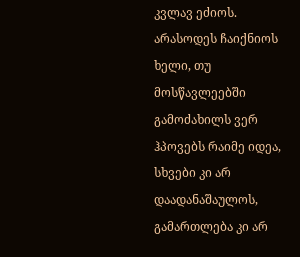კვლავ ეძიოს. არასოდეს ჩაიქნიოს ხელი, თუ მოსწავლეებში გამოძახილს ვერ ჰპოვებს რაიმე იდეა, სხვები კი არ დაადანაშაულოს, გამართლება კი არ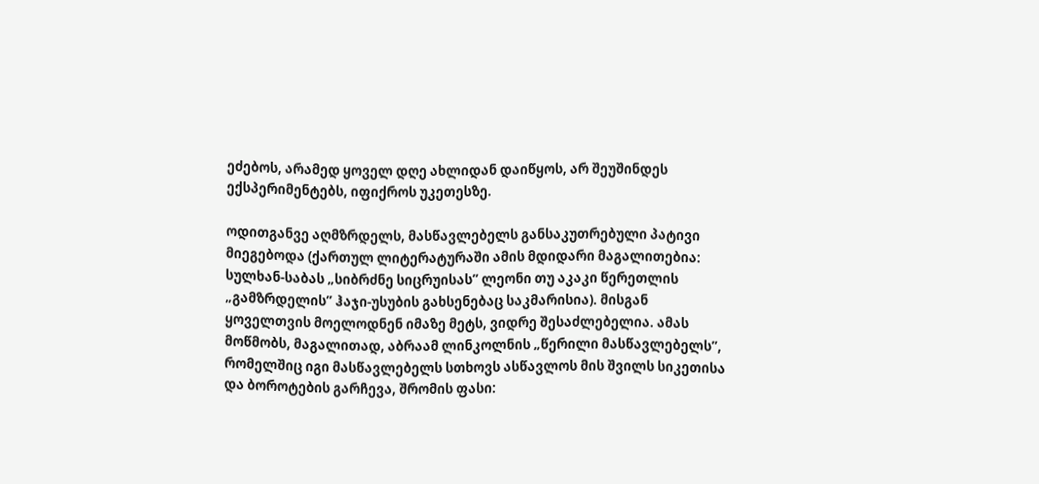ეძებოს, არამედ ყოველ დღე ახლიდან დაიწყოს, არ შეუშინდეს ექსპერიმენტებს, იფიქროს უკეთესზე.

ოდითგანვე აღმზრდელს, მასწავლებელს განსაკუთრებული პატივი მიეგებოდა (ქართულ ლიტერატურაში ამის მდიდარი მაგალითებია: სულხან-საბას „სიბრძნე სიცრუისას” ლეონი თუ აკაკი წერეთლის „გამზრდელის” ჰაჯი-უსუბის გახსენებაც საკმარისია). მისგან ყოველთვის მოელოდნენ იმაზე მეტს, ვიდრე შესაძლებელია. ამას მოწმობს, მაგალითად, აბრაამ ლინკოლნის „წერილი მასწავლებელს”, რომელშიც იგი მასწავლებელს სთხოვს ასწავლოს მის შვილს სიკეთისა და ბოროტების გარჩევა, შრომის ფასი: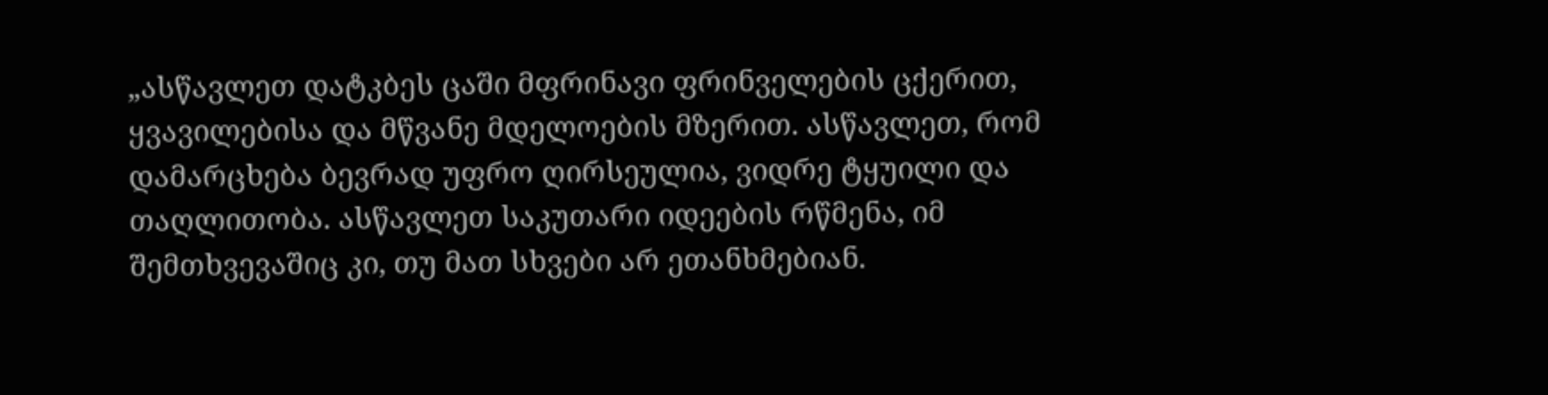„ასწავლეთ დატკბეს ცაში მფრინავი ფრინველების ცქერით, ყვავილებისა და მწვანე მდელოების მზერით. ასწავლეთ, რომ დამარცხება ბევრად უფრო ღირსეულია, ვიდრე ტყუილი და თაღლითობა. ასწავლეთ საკუთარი იდეების რწმენა, იმ შემთხვევაშიც კი, თუ მათ სხვები არ ეთანხმებიან.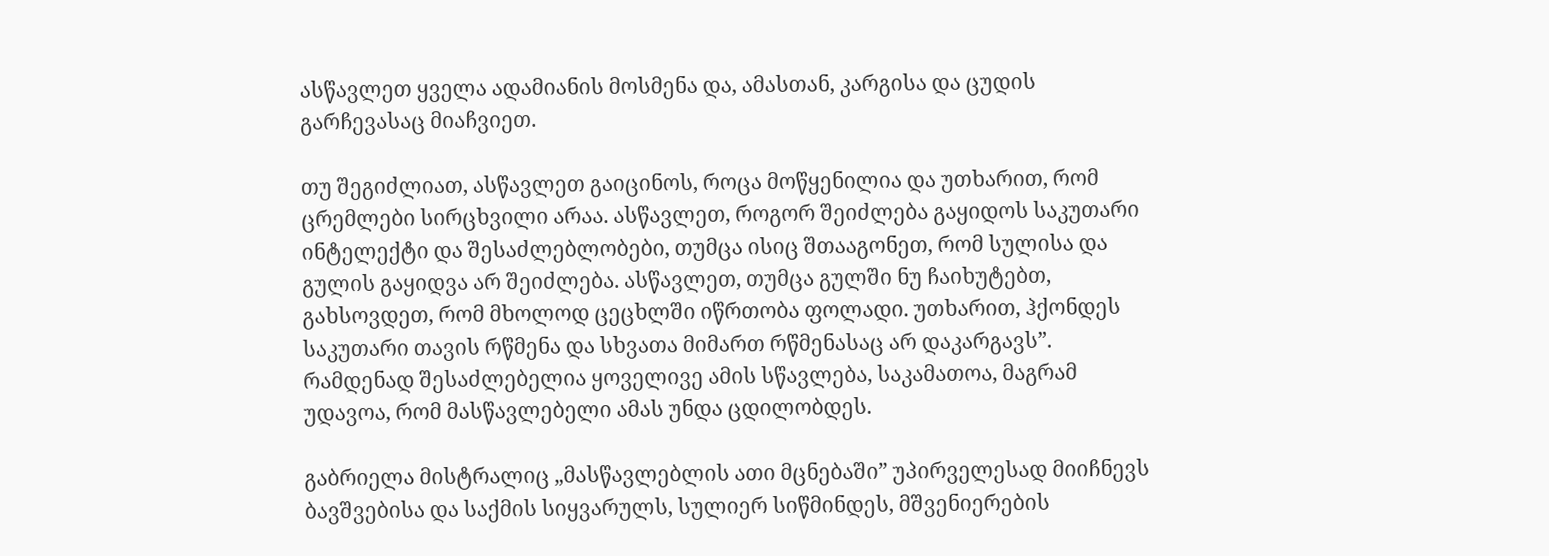ასწავლეთ ყველა ადამიანის მოსმენა და, ამასთან, კარგისა და ცუდის გარჩევასაც მიაჩვიეთ.

თუ შეგიძლიათ, ასწავლეთ გაიცინოს, როცა მოწყენილია და უთხარით, რომ ცრემლები სირცხვილი არაა. ასწავლეთ, როგორ შეიძლება გაყიდოს საკუთარი ინტელექტი და შესაძლებლობები, თუმცა ისიც შთააგონეთ, რომ სულისა და გულის გაყიდვა არ შეიძლება. ასწავლეთ, თუმცა გულში ნუ ჩაიხუტებთ, გახსოვდეთ, რომ მხოლოდ ცეცხლში იწრთობა ფოლადი. უთხარით, ჰქონდეს საკუთარი თავის რწმენა და სხვათა მიმართ რწმენასაც არ დაკარგავს”. რამდენად შესაძლებელია ყოველივე ამის სწავლება, საკამათოა, მაგრამ უდავოა, რომ მასწავლებელი ამას უნდა ცდილობდეს.

გაბრიელა მისტრალიც „მასწავლებლის ათი მცნებაში” უპირველესად მიიჩნევს ბავშვებისა და საქმის სიყვარულს, სულიერ სიწმინდეს, მშვენიერების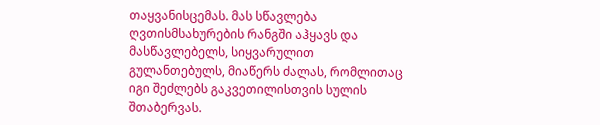თაყვანისცემას. მას სწავლება ღვთისმსახურების რანგში აჰყავს და მასწავლებელს, სიყვარულით გულანთებულს, მიაწერს ძალას, რომლითაც იგი შეძლებს გაკვეთილისთვის სულის შთაბერვას.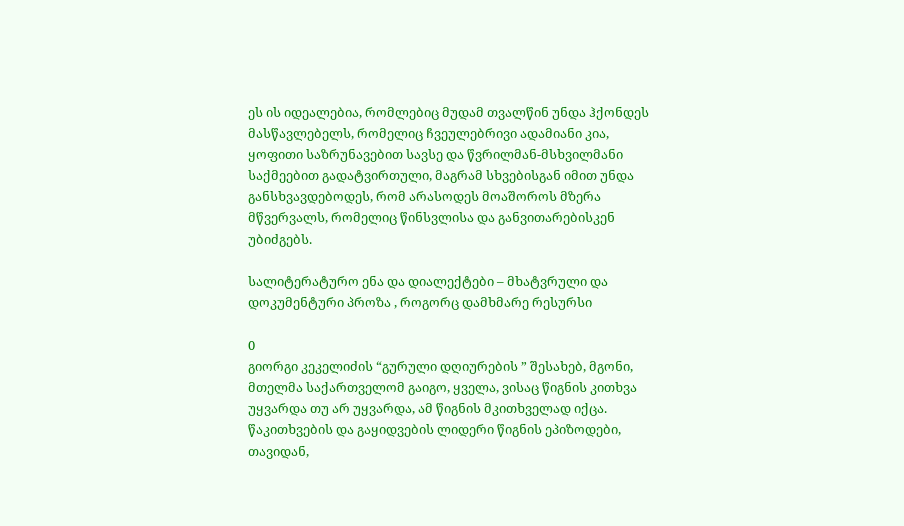ეს ის იდეალებია, რომლებიც მუდამ თვალწინ უნდა ჰქონდეს მასწავლებელს, რომელიც ჩვეულებრივი ადამიანი კია, ყოფითი საზრუნავებით სავსე და წვრილმან-მსხვილმანი საქმეებით გადატვირთული, მაგრამ სხვებისგან იმით უნდა განსხვავდებოდეს, რომ არასოდეს მოაშოროს მზერა მწვერვალს, რომელიც წინსვლისა და განვითარებისკენ უბიძგებს.

სალიტერატურო ენა და დიალექტები – მხატვრული და დოკუმენტური პროზა , როგორც დამხმარე რესურსი

0
გიორგი კეკელიძის “გურული დღიურების ” შესახებ, მგონი,  მთელმა საქართველომ გაიგო, ყველა, ვისაც წიგნის კითხვა უყვარდა თუ არ უყვარდა, ამ წიგნის მკითხველად იქცა. წაკითხვების და გაყიდვების ლიდერი წიგნის ეპიზოდები, თავიდან,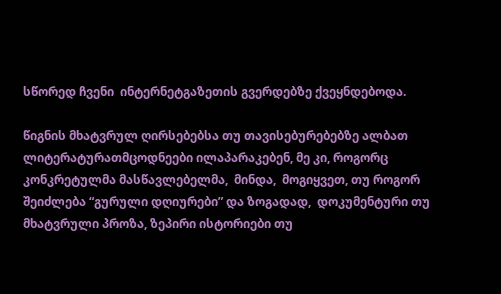სწორედ ჩვენი  ინტერნეტგაზეთის გვერდებზე ქვეყნდებოდა.

წიგნის მხატვრულ ღირსებებსა თუ თავისებურებებზე ალბათ ლიტერატურათმცოდნეები ილაპარაკებენ, მე კი, როგორც კონკრეტულმა მასწავლებელმა,  მინდა,  მოგიყვეთ, თუ როგორ შეიძლება “გურული დღიურები” და ზოგადად,  დოკუმენტური თუ მხატვრული პროზა, ზეპირი ისტორიები თუ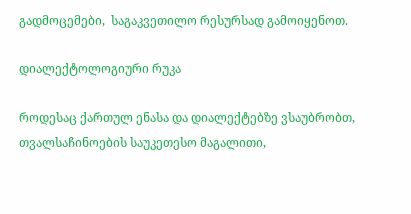გადმოცემები,  საგაკვეთილო რესურსად გამოიყენოთ.

დიალექტოლოგიური რუკა

როდესაც ქართულ ენასა და დიალექტებზე ვსაუბრობთ, თვალსაჩინოების საუკეთესო მაგალითი,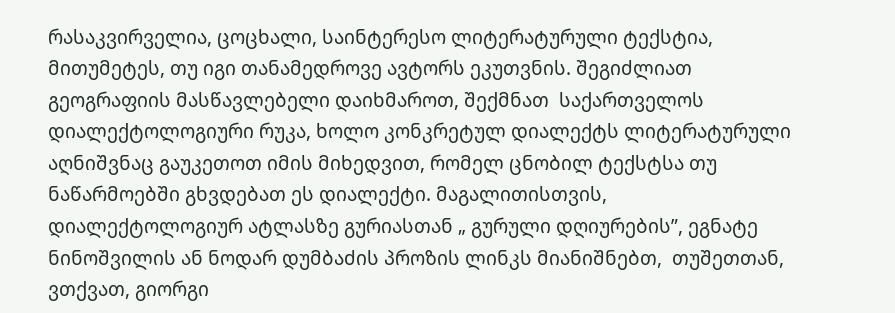რასაკვირველია, ცოცხალი, საინტერესო ლიტერატურული ტექსტია, მითუმეტეს, თუ იგი თანამედროვე ავტორს ეკუთვნის. შეგიძლიათ გეოგრაფიის მასწავლებელი დაიხმაროთ, შექმნათ  საქართველოს  დიალექტოლოგიური რუკა, ხოლო კონკრეტულ დიალექტს ლიტერატურული აღნიშვნაც გაუკეთოთ იმის მიხედვით, რომელ ცნობილ ტექსტსა თუ  ნაწარმოებში გხვდებათ ეს დიალექტი. მაგალითისთვის, დიალექტოლოგიურ ატლასზე გურიასთან „ გურული დღიურების”, ეგნატე ნინოშვილის ან ნოდარ დუმბაძის პროზის ლინკს მიანიშნებთ,  თუშეთთან, ვთქვათ, გიორგი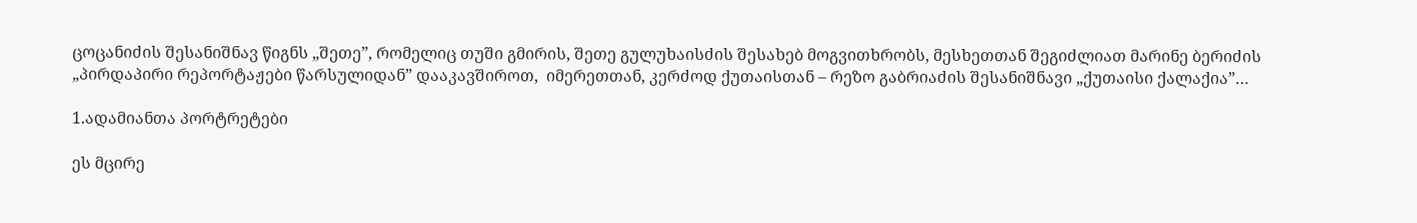ცოცანიძის შესანიშნავ წიგნს „შეთე”, რომელიც თუში გმირის, შეთე გულუხაისძის შესახებ მოგვითხრობს, მესხეთთან შეგიძლიათ მარინე ბერიძის „პირდაპირი რეპორტაჟები წარსულიდან” დააკავშიროთ,  იმერეთთან, კერძოდ ქუთაისთან – რეზო გაბრიაძის შესანიშნავი „ქუთაისი ქალაქია”…

1.ადამიანთა პორტრეტები

ეს მცირე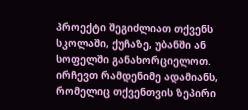პროექტი შეგიძლიათ თქვენს სკოლაში, ქუჩაზე, უბანში ან სოფელში განახორციელოთ.  ირჩევთ რამდენიმე ადამიანს, რომელიც თქვენთვის ზეპირი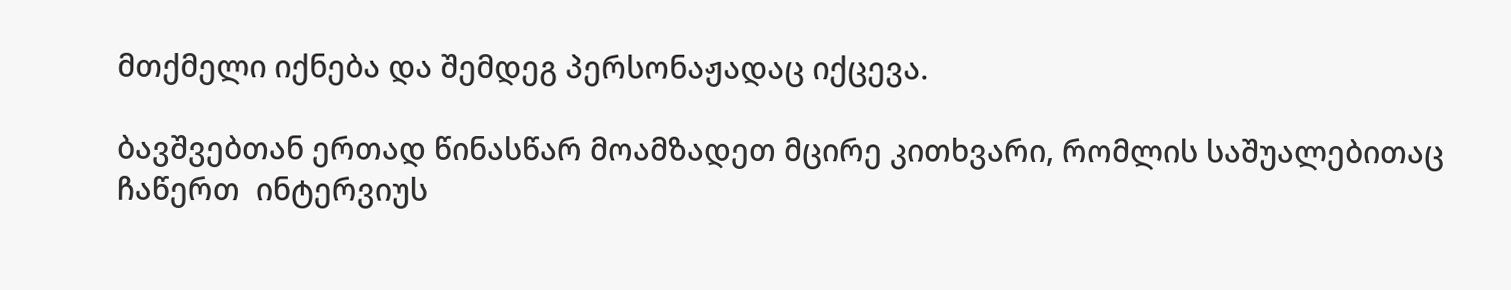მთქმელი იქნება და შემდეგ პერსონაჟადაც იქცევა.

ბავშვებთან ერთად წინასწარ მოამზადეთ მცირე კითხვარი, რომლის საშუალებითაც ჩაწერთ  ინტერვიუს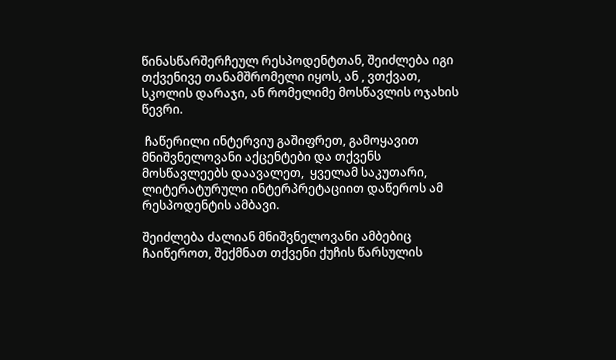წინასწარშერჩეულ რესპოდენტთან, შეიძლება იგი  თქვენივე თანამშრომელი იყოს, ან , ვთქვათ, სკოლის დარაჯი, ან რომელიმე მოსწავლის ოჯახის წევრი.

 ჩაწერილი ინტერვიუ გაშიფრეთ, გამოყავით მნიშვნელოვანი აქცენტები და თქვენს მოსწავლეებს დაავალეთ,  ყველამ საკუთარი, ლიტერატურული ინტერპრეტაციით დაწეროს ამ რესპოდენტის ამბავი.

შეიძლება ძალიან მნიშვნელოვანი ამბებიც ჩაიწეროთ, შექმნათ თქვენი ქუჩის წარსულის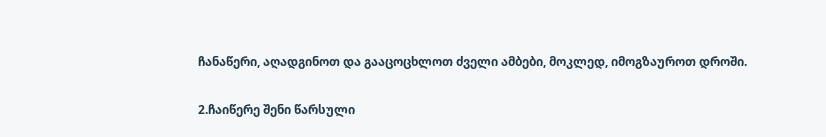ჩანაწერი, აღადგინოთ და გააცოცხლოთ ძველი ამბები, მოკლედ, იმოგზაუროთ დროში.

2.ჩაიწერე შენი წარსული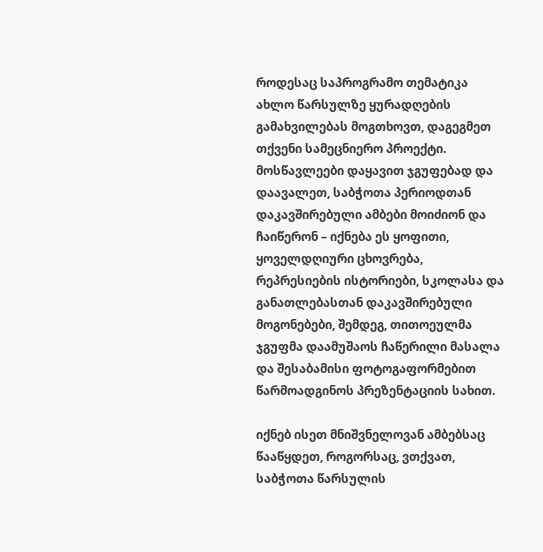როდესაც საპროგრამო თემატიკა ახლო წარსულზე ყურადღების გამახვილებას მოგთხოვთ, დაგეგმეთ თქვენი სამეცნიერო პროექტი. მოსწავლეები დაყავით ჯგუფებად და დაავალეთ, საბჭოთა პერიოდთან დაკავშირებული ამბები მოიძიონ და ჩაიწერონ – იქნება ეს ყოფითი, ყოველდღიური ცხოვრება, რეპრესიების ისტორიები, სკოლასა და განათლებასთან დაკავშირებული მოგონებები, შემდეგ, თითოეულმა ჯგუფმა დაამუშაოს ჩაწერილი მასალა და შესაბამისი ფოტოგაფორმებით წარმოადგინოს პრეზენტაციის სახით.

იქნებ ისეთ მნიშვნელოვან ამბებსაც წააწყდეთ, როგორსაც, ვთქვათ, საბჭოთა წარსულის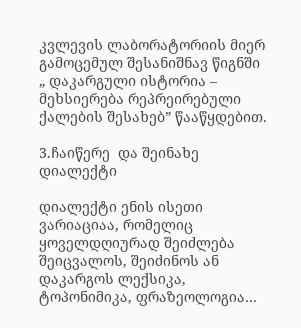კვლევის ლაბორატორიის მიერ გამოცემულ შესანიშნავ წიგნში „ დაკარგული ისტორია – მეხსიერება რეპრეირებული ქალების შესახებ” წააწყდებით.

3.ჩაიწერე  და შეინახე დიალექტი

დიალექტი ენის ისეთი ვარიაციაა, რომელიც ყოველდღიურად შეიძლება შეიცვალოს, შეიძინოს ან დაკარგოს ლექსიკა, ტოპონიმიკა, ფრაზეოლოგია…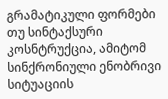გრამატიკული ფორმები თუ სინტაქსური კოსნტრუქცია, ამიტომ სინქრონიული ენობრივი სიტუაციის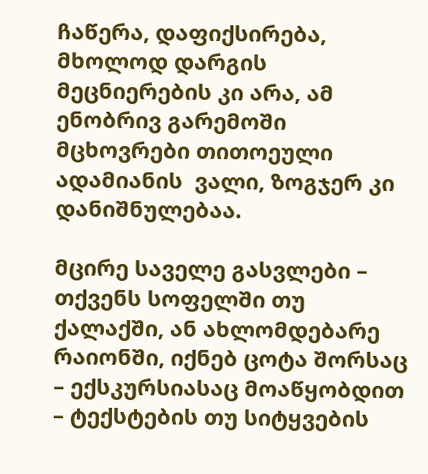ჩაწერა, დაფიქსირება, მხოლოდ დარგის მეცნიერების კი არა, ამ ენობრივ გარემოში მცხოვრები თითოეული ადამიანის  ვალი, ზოგჯერ კი დანიშნულებაა.

მცირე საველე გასვლები – თქვენს სოფელში თუ ქალაქში, ან ახლომდებარე რაიონში, იქნებ ცოტა შორსაც  – ექსკურსიასაც მოაწყობდით – ტექსტების თუ სიტყვების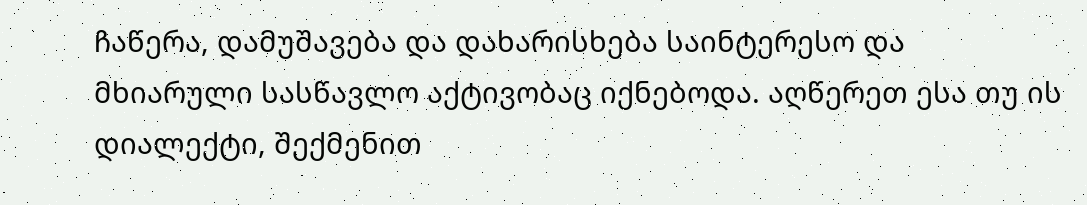ჩაწერა, დამუშავება და დახარისხება საინტერესო და მხიარული სასწავლო აქტივობაც იქნებოდა. აღწერეთ ესა თუ ის დიალექტი, შექმენით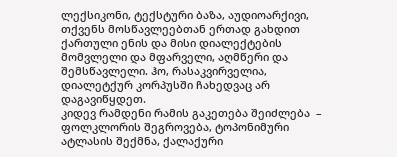ლექსიკონი, ტექსტური ბაზა, აუდიოარქივი, თქვენს მოსწავლეებთან ერთად გახდით ქართული ენის და მისი დიალექტების მომვლელი და მფარველი, აღმწერი და შემსწავლელი. ჰო, რასაკვირველია, დიალეტქურ კორპუსში ჩახედვაც არ დაგავიწყდეთ.
კიდევ რამდენი რამის გაკეთება შეიძლება  – ფოლკლორის შეგროვება, ტოპონიმური ატლასის შექმნა, ქალაქური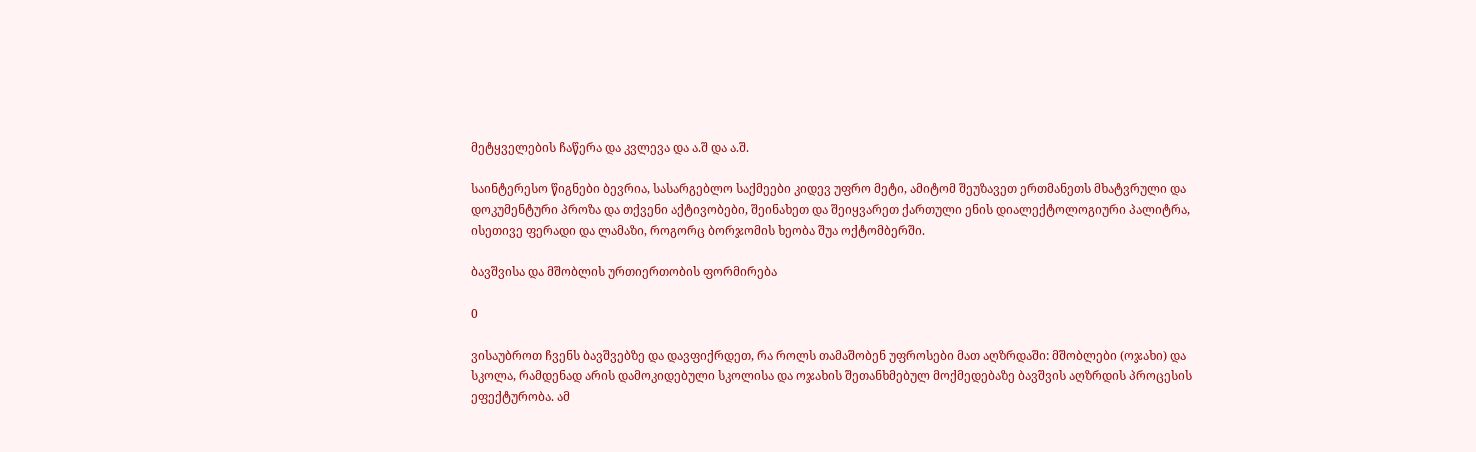მეტყველების ჩაწერა და კვლევა და ა.შ და ა.შ.

საინტერესო წიგნები ბევრია, სასარგებლო საქმეები კიდევ უფრო მეტი, ამიტომ შეუზავეთ ერთმანეთს მხატვრული და დოკუმენტური პროზა და თქვენი აქტივობები, შეინახეთ და შეიყვარეთ ქართული ენის დიალექტოლოგიური პალიტრა, ისეთივე ფერადი და ლამაზი, როგორც ბორჯომის ხეობა შუა ოქტომბერში.

ბავშვისა და მშობლის ურთიერთობის ფორმირება

0

ვისაუბროთ ჩვენს ბავშვებზე და დავფიქრდეთ, რა როლს თამაშობენ უფროსები მათ აღზრდაში: მშობლები (ოჯახი) და სკოლა, რამდენად არის დამოკიდებული სკოლისა და ოჯახის შეთანხმებულ მოქმედებაზე ბავშვის აღზრდის პროცესის ეფექტურობა. ამ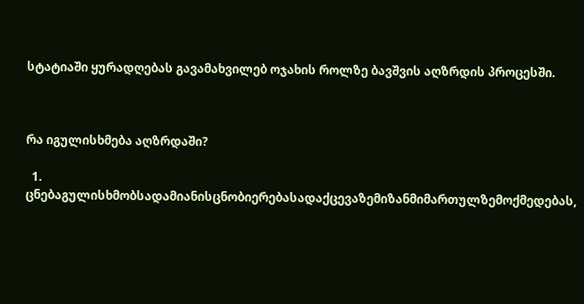სტატიაში ყურადღებას გავამახვილებ ოჯახის როლზე ბავშვის აღზრდის პროცესში.



რა იგულისხმება აღზრდაში?

  1. ცნებაგულისხმობსადამიანისცნობიერებასადაქცევაზემიზანმიმართულზემოქმედებას,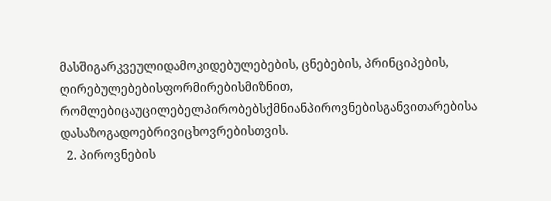მასშიგარკვეულიდამოკიდებულებების, ცნებების, პრინციპების, ღირებულებებისფორმირებისმიზნით, რომლებიცაუცილებელპირობებსქმნიანპიროვნებისგანვითარებისა დასაზოგადოებრივიცხოვრებისთვის.
  2. პიროვნების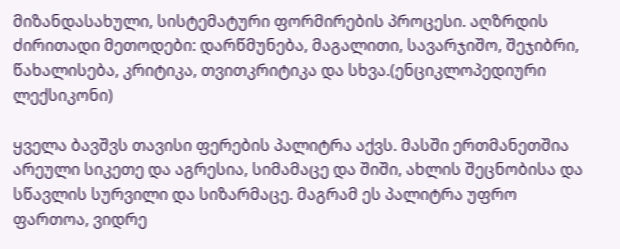მიზანდასახული, სისტემატური ფორმირების პროცესი. აღზრდის ძირითადი მეთოდები: დარწმუნება, მაგალითი, სავარჯიშო, შეჯიბრი, წახალისება, კრიტიკა, თვითკრიტიკა და სხვა.(ენციკლოპედიური ლექსიკონი)

ყველა ბავშვს თავისი ფერების პალიტრა აქვს. მასში ერთმანეთშია არეული სიკეთე და აგრესია, სიმამაცე და შიში, ახლის შეცნობისა და სწავლის სურვილი და სიზარმაცე. მაგრამ ეს პალიტრა უფრო ფართოა, ვიდრე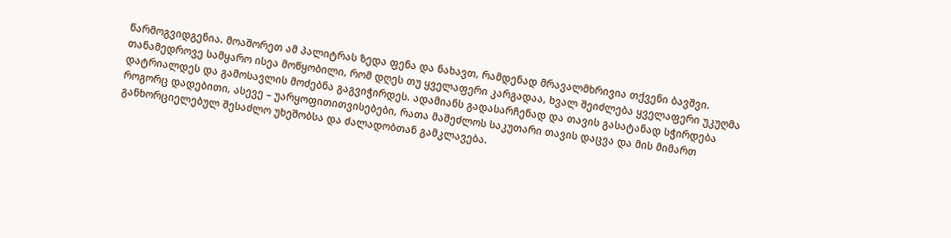წარმოგვიდგენია. მოაშორეთ ამ პალიტრას ზედა ფენა და ნახავთ, რამდენად მრავალმხრივია თქვენი ბავშვი. თანამედროვე სამყარო ისეა მოწყობილი, რომ დღეს თუ ყველაფერი კარგადაა, ხვალ შეიძლება ყველაფერი უკუღმა დატრიალდეს და გამოსავლის მოძებნა გაგვიჭირდეს. ადამიანს გადასარჩენად და თავის გასატანად სჭირდება როგორც დადებითი, ასევე – უარყოფითითვისებები, რათა მაშეძლოს საკუთარი თავის დაცვა და მის მიმართ განხორციელებულ შესაძლო უხეშობსა და ძალადობთან გამკლავება.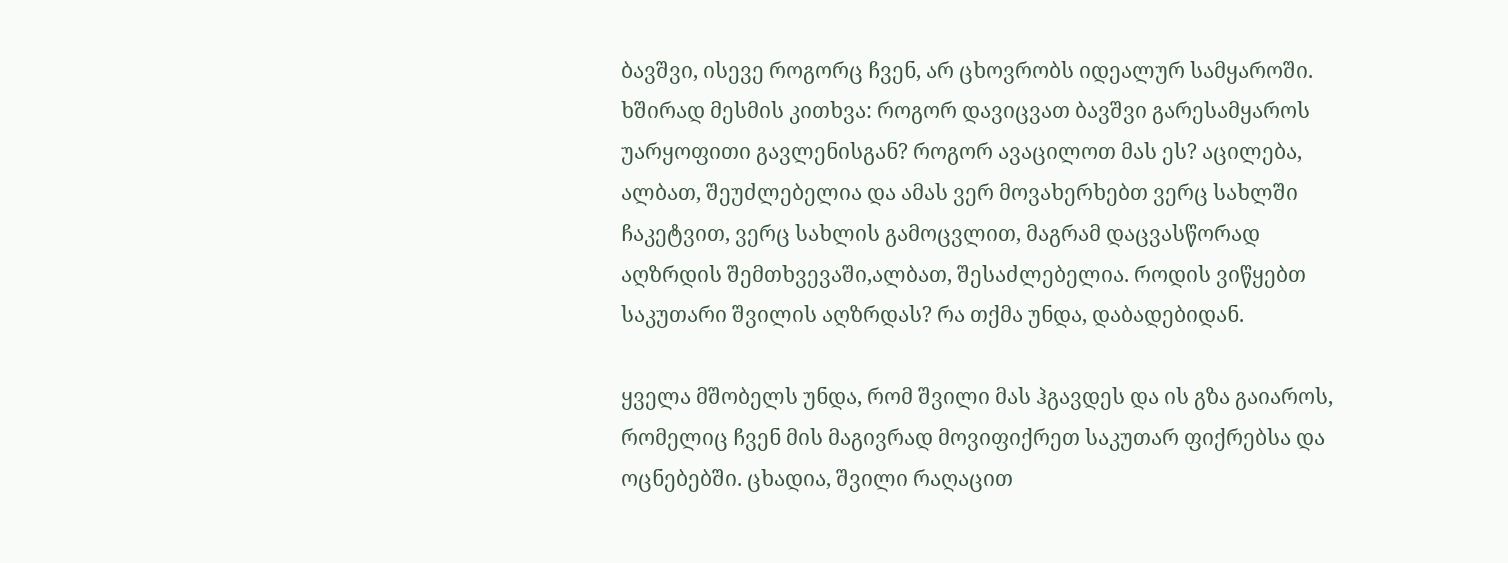ბავშვი, ისევე როგორც ჩვენ, არ ცხოვრობს იდეალურ სამყაროში. ხშირად მესმის კითხვა: როგორ დავიცვათ ბავშვი გარესამყაროს უარყოფითი გავლენისგან? როგორ ავაცილოთ მას ეს? აცილება, ალბათ, შეუძლებელია და ამას ვერ მოვახერხებთ ვერც სახლში ჩაკეტვით, ვერც სახლის გამოცვლით, მაგრამ დაცვასწორად აღზრდის შემთხვევაში,ალბათ, შესაძლებელია. როდის ვიწყებთ საკუთარი შვილის აღზრდას? რა თქმა უნდა, დაბადებიდან.

ყველა მშობელს უნდა, რომ შვილი მას ჰგავდეს და ის გზა გაიაროს, რომელიც ჩვენ მის მაგივრად მოვიფიქრეთ საკუთარ ფიქრებსა და ოცნებებში. ცხადია, შვილი რაღაცით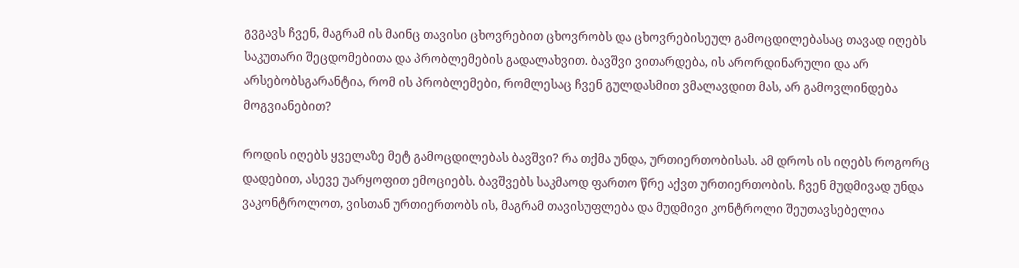გვგავს ჩვენ, მაგრამ ის მაინც თავისი ცხოვრებით ცხოვრობს და ცხოვრებისეულ გამოცდილებასაც თავად იღებს საკუთარი შეცდომებითა და პრობლემების გადალახვით. ბავშვი ვითარდება, ის არორდინარული და არ არსებობსგარანტია, რომ ის პრობლემები, რომლესაც ჩვენ გულდასმით ვმალავდით მას, არ გამოვლინდება მოგვიანებით?

როდის იღებს ყველაზე მეტ გამოცდილებას ბავშვი? რა თქმა უნდა, ურთიერთობისას. ამ დროს ის იღებს როგორც დადებით, ასევე უარყოფით ემოციებს. ბავშვებს საკმაოდ ფართო წრე აქვთ ურთიერთობის. ჩვენ მუდმივად უნდა ვაკონტროლოთ, ვისთან ურთიერთობს ის, მაგრამ თავისუფლება და მუდმივი კონტროლი შეუთავსებელია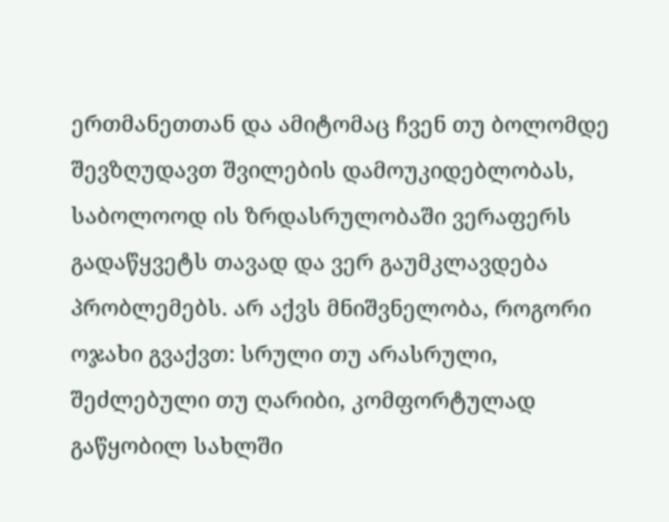ერთმანეთთან და ამიტომაც ჩვენ თუ ბოლომდე შევზღუდავთ შვილების დამოუკიდებლობას, საბოლოოდ ის ზრდასრულობაში ვერაფერს გადაწყვეტს თავად და ვერ გაუმკლავდება პრობლემებს. არ აქვს მნიშვნელობა, როგორი ოჯახი გვაქვთ: სრული თუ არასრული, შეძლებული თუ ღარიბი, კომფორტულად გაწყობილ სახლში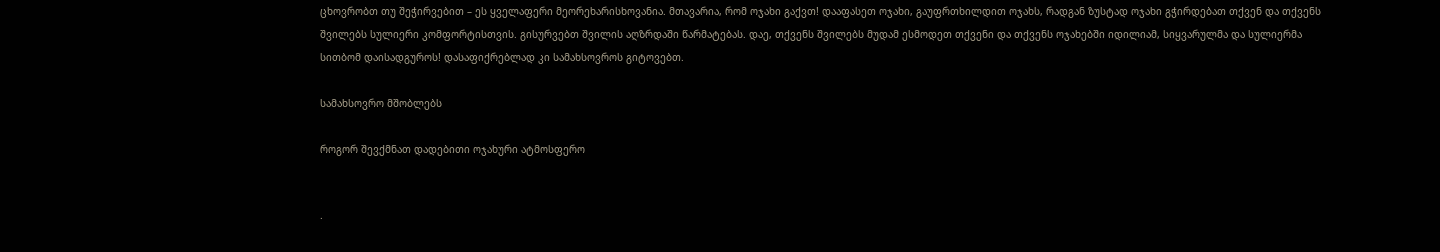ცხოვრობთ თუ შეჭირვებით – ეს ყველაფერი მეორეხარისხოვანია. მთავარია, რომ ოჯახი გაქვთ! დააფასეთ ოჯახი, გაუფრთხილდით ოჯახს, რადგან ზუსტად ოჯახი გჭირდებათ თქვენ და თქვენს შვილებს სულიერი კომფორტისთვის. გისურვებთ შვილის აღზრდაში წარმატებას. დაე, თქვენს შვილებს მუდამ ესმოდეთ თქვენი და თქვენს ოჯახებში იდილიამ, სიყვარულმა და სულიერმა სითბომ დაისადგუროს! დასაფიქრებლად კი სამახსოვროს გიტოვებთ.

სამახსოვრო მშობლებს

როგორ შევქმნათ დადებითი ოჯახური ატმოსფერო


·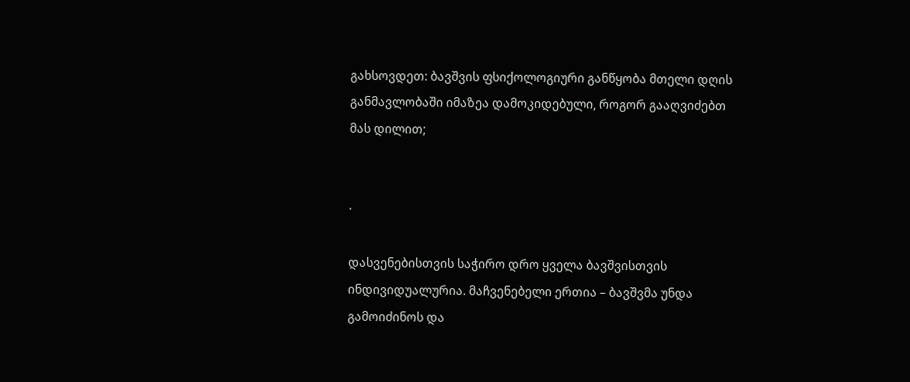გახსოვდეთ: ბავშვის ფსიქოლოგიური განწყობა მთელი დღის განმავლობაში იმაზეა დამოკიდებული, როგორ გააღვიძებთ მას დილით;


·

დასვენებისთვის საჭირო დრო ყველა ბავშვისთვის ინდივიდუალურია. მაჩვენებელი ერთია – ბავშვმა უნდა გამოიძინოს და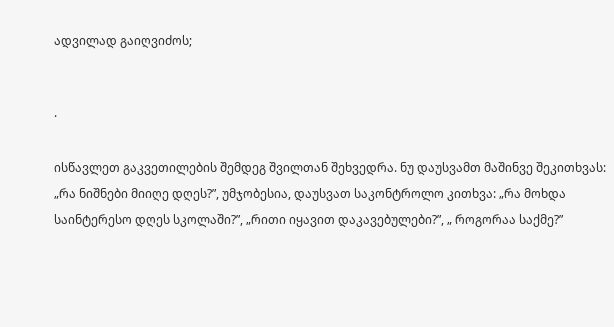ადვილად გაიღვიძოს;


·

ისწავლეთ გაკვეთილების შემდეგ შვილთან შეხვედრა. ნუ დაუსვამთ მაშინვე შეკითხვას: „რა ნიშნები მიიღე დღეს?”, უმჯობესია, დაუსვათ საკონტროლო კითხვა: „რა მოხდა საინტერესო დღეს სკოლაში?”, „რითი იყავით დაკავებულები?”, „ როგორაა საქმე?”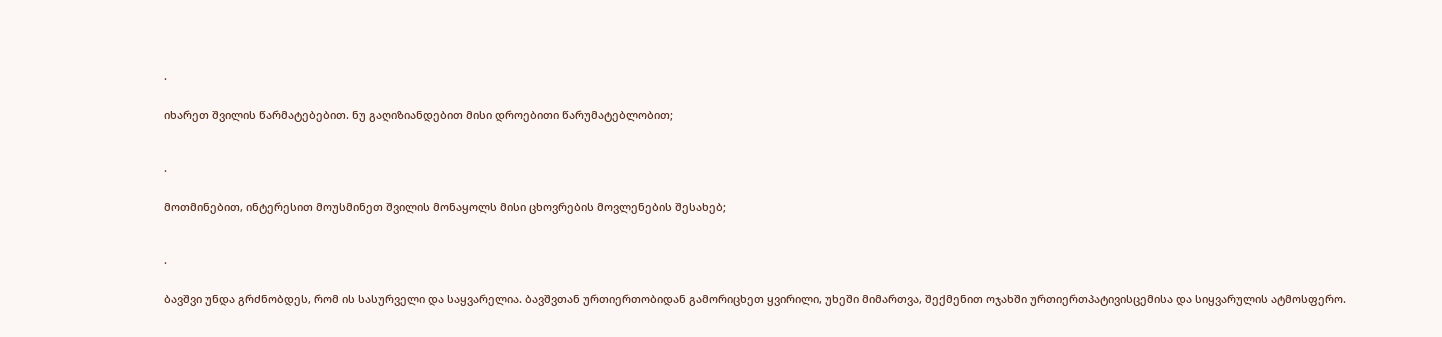·

იხარეთ შვილის წარმატებებით. ნუ გაღიზიანდებით მისი დროებითი წარუმატებლობით;


·

მოთმინებით, ინტერესით მოუსმინეთ შვილის მონაყოლს მისი ცხოვრების მოვლენების შესახებ;


·

ბავშვი უნდა გრძნობდეს, რომ ის სასურველი და საყვარელია. ბავშვთან ურთიერთობიდან გამორიცხეთ ყვირილი, უხეში მიმართვა, შექმენით ოჯახში ურთიერთპატივისცემისა და სიყვარულის ატმოსფერო.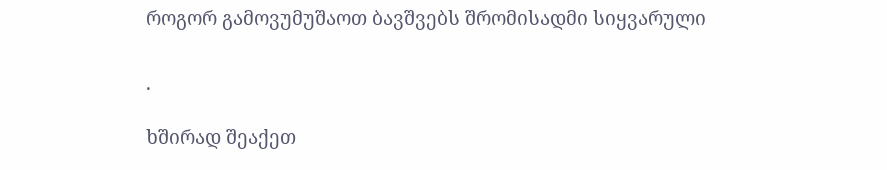როგორ გამოვუმუშაოთ ბავშვებს შრომისადმი სიყვარული


·

ხშირად შეაქეთ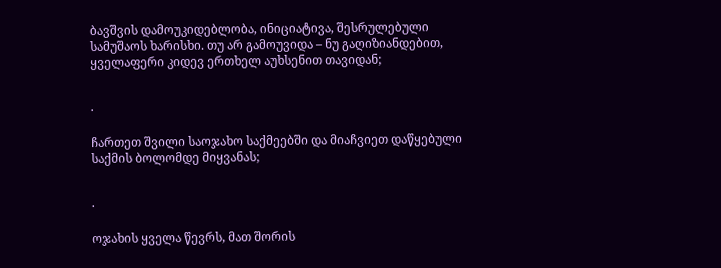ბავშვის დამოუკიდებლობა, ინიციატივა, შესრულებული სამუშაოს ხარისხი. თუ არ გამოუვიდა – ნუ გაღიზიანდებით, ყველაფერი კიდევ ერთხელ აუხსენით თავიდან;


·

ჩართეთ შვილი საოჯახო საქმეებში და მიაჩვიეთ დაწყებული საქმის ბოლომდე მიყვანას;


·

ოჯახის ყველა წევრს, მათ შორის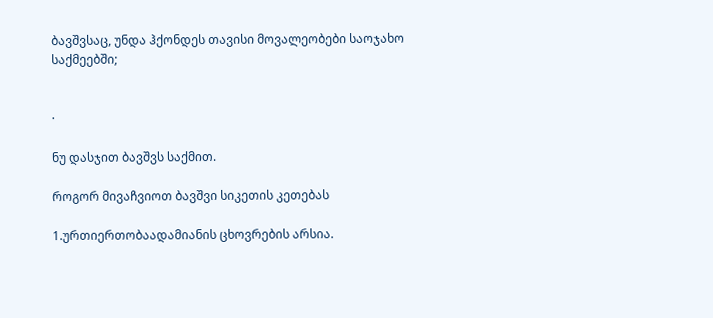ბავშვსაც, უნდა ჰქონდეს თავისი მოვალეობები საოჯახო საქმეებში;


·

ნუ დასჯით ბავშვს საქმით.

როგორ მივაჩვიოთ ბავშვი სიკეთის კეთებას

1.ურთიერთობაადამიანის ცხოვრების არსია.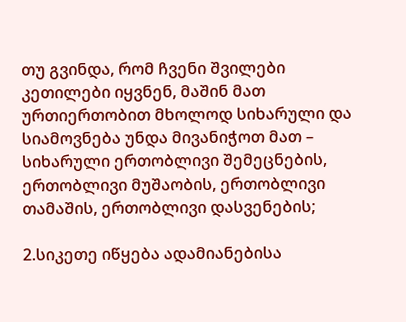თუ გვინდა, რომ ჩვენი შვილები კეთილები იყვნენ, მაშინ მათ ურთიერთობით მხოლოდ სიხარული და სიამოვნება უნდა მივანიჭოთ მათ – სიხარული ერთობლივი შემეცნების, ერთობლივი მუშაობის, ერთობლივი თამაშის, ერთობლივი დასვენების;

2.სიკეთე იწყება ადამიანებისა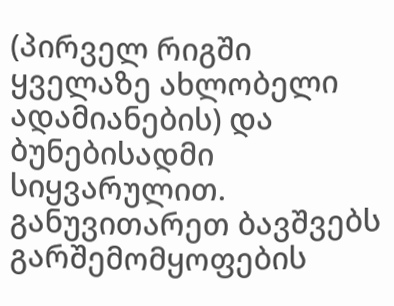(პირველ რიგში ყველაზე ახლობელი ადამიანების) და ბუნებისადმი სიყვარულით. განუვითარეთ ბავშვებს გარშემომყოფების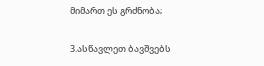მიმართ ეს გრძნობა;

3.ასწავლეთ ბავშვებს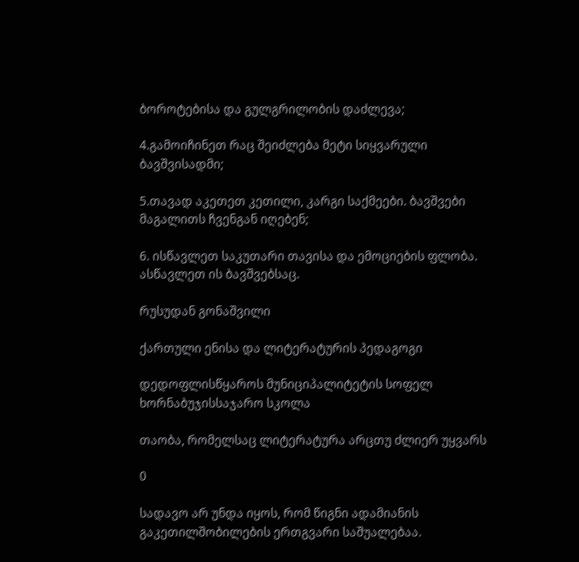ბოროტებისა და გულგრილობის დაძლევა;

4.გამოიჩინეთ რაც შეიძლება მეტი სიყვარული ბავშვისადმი;

5.თავად აკეთეთ კეთილი, კარგი საქმეები. ბავშვები მაგალითს ჩვენგან იღებენ;

6. ისწავლეთ საკუთარი თავისა და ემოციების ფლობა. ასწავლეთ ის ბავშვებსაც.

რუსუდან გონაშვილი

ქართული ენისა და ლიტერატურის პედაგოგი

დედოფლისწყაროს მუნიციპალიტეტის სოფელ ხორნაბუჯისსაჯარო სკოლა

თაობა, რომელსაც ლიტერატურა არცთუ ძლიერ უყვარს

0

სადავო არ უნდა იყოს, რომ წიგნი ადამიანის გაკეთილშობილების ერთგვარი საშუალებაა.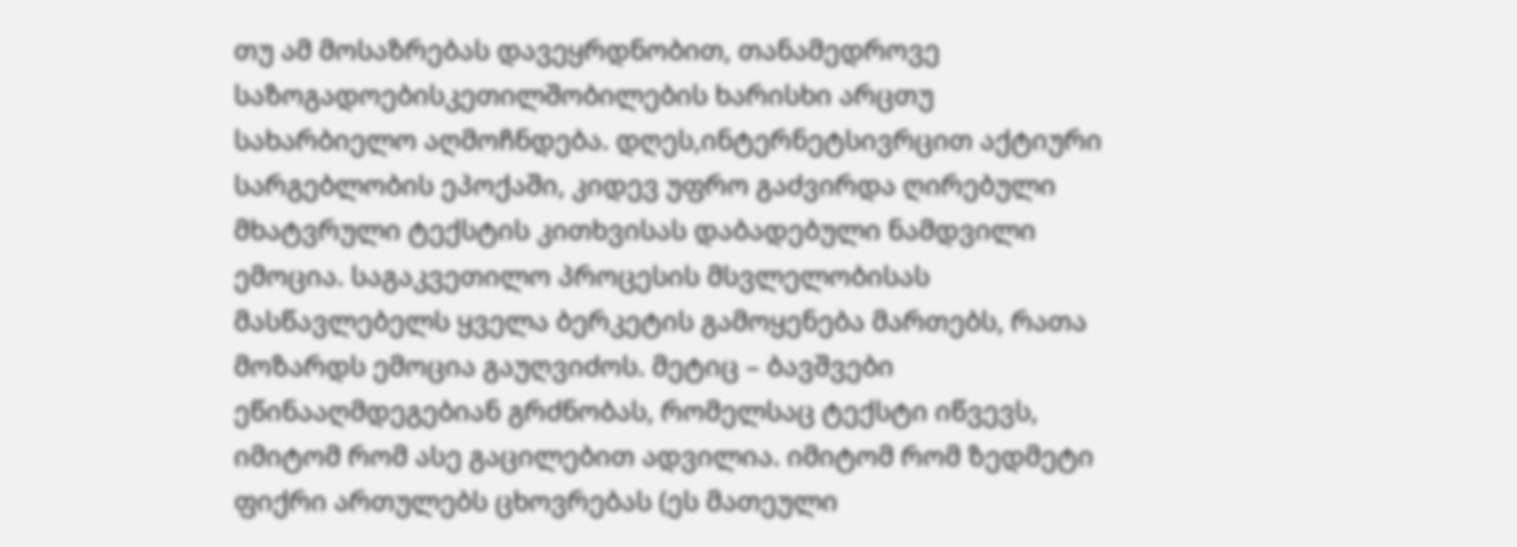თუ ამ მოსაზრებას დავეყრდნობით, თანამედროვე საზოგადოებისკეთილშობილების ხარისხი არცთუ სახარბიელო აღმოჩნდება. დღეს,ინტერნეტსივრცით აქტიური სარგებლობის ეპოქაში, კიდევ უფრო გაძვირდა ღირებული მხატვრული ტექსტის კითხვისას დაბადებული ნამდვილი ემოცია. საგაკვეთილო პროცესის მსვლელობისას მასწავლებელს ყველა ბერკეტის გამოყენება მართებს, რათა მოზარდს ემოცია გაუღვიძოს. მეტიც – ბავშვები ეწინააღმდეგებიან გრძნობას, რომელსაც ტექსტი იწვევს, იმიტომ რომ ასე გაცილებით ადვილია. იმიტომ რომ ზედმეტი ფიქრი ართულებს ცხოვრებას (ეს მათეული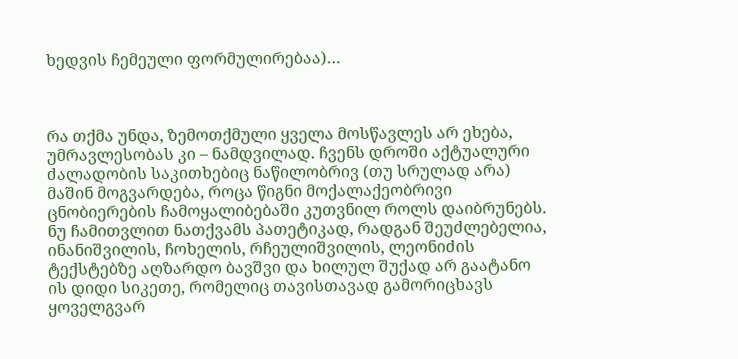ხედვის ჩემეული ფორმულირებაა)…



რა თქმა უნდა, ზემოთქმული ყველა მოსწავლეს არ ეხება, უმრავლესობას კი – ნამდვილად. ჩვენს დროში აქტუალური ძალადობის საკითხებიც ნაწილობრივ (თუ სრულად არა) მაშინ მოგვარდება, როცა წიგნი მოქალაქეობრივი ცნობიერების ჩამოყალიბებაში კუთვნილ როლს დაიბრუნებს. ნუ ჩამითვლით ნათქვამს პათეტიკად, რადგან შეუძლებელია, ინანიშვილის, ჩოხელის, რჩეულიშვილის, ლეონიძის ტექსტებზე აღზარდო ბავშვი და ხილულ შუქად არ გაატანო ის დიდი სიკეთე, რომელიც თავისთავად გამორიცხავს ყოველგვარ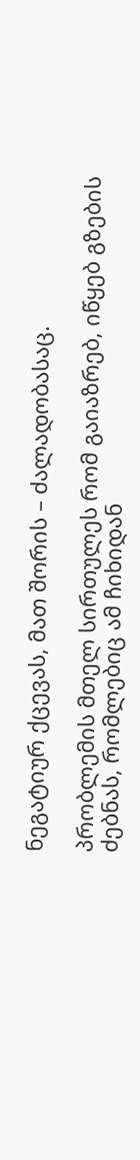ნეგატიურ ქცევას, მათ შორის – ძალადობასაც.

პრობლემის მთელ სირთულეს რომ გაიაზრებ, იწყებ გზების ძებნას, რომლებიც ამ ჩიხიდან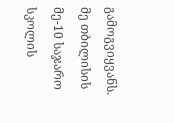გამოგვიყვანს. მე თბილისის მე-10 საჯარო სკოლის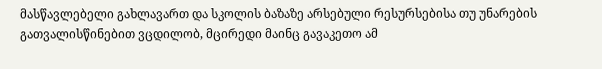მასწავლებელი გახლავართ და სკოლის ბაზაზე არსებული რესურსებისა თუ უნარების გათვალისწინებით ვცდილობ, მცირედი მაინც გავაკეთო ამ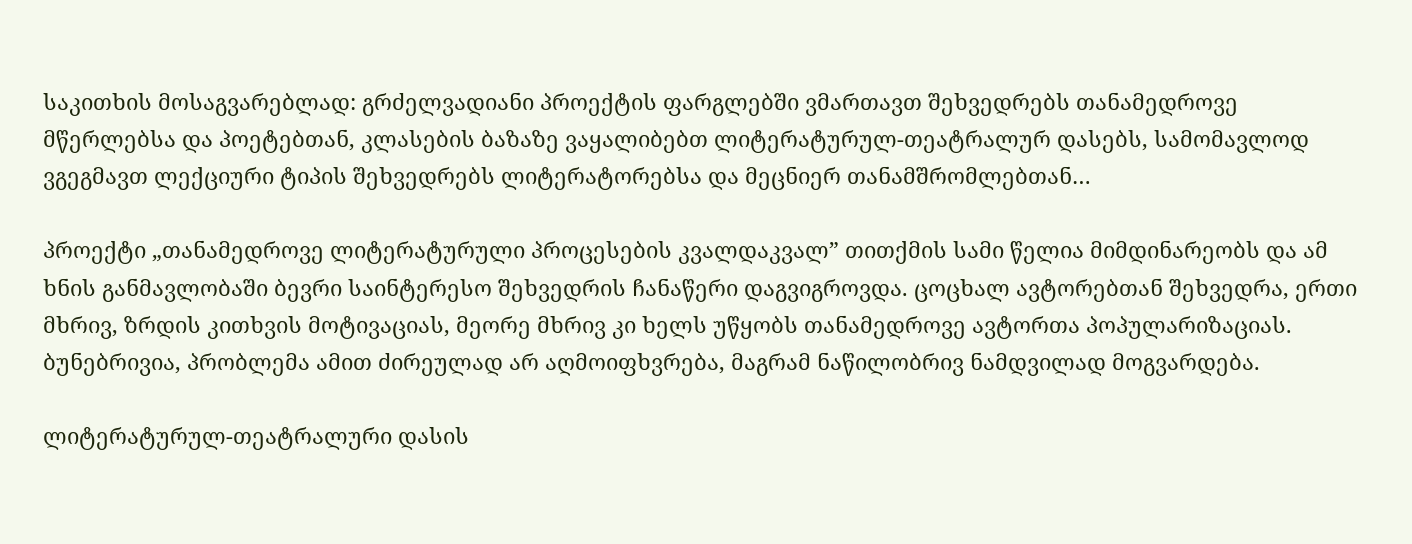საკითხის მოსაგვარებლად: გრძელვადიანი პროექტის ფარგლებში ვმართავთ შეხვედრებს თანამედროვე მწერლებსა და პოეტებთან, კლასების ბაზაზე ვაყალიბებთ ლიტერატურულ-თეატრალურ დასებს, სამომავლოდ ვგეგმავთ ლექციური ტიპის შეხვედრებს ლიტერატორებსა და მეცნიერ თანამშრომლებთან…

პროექტი „თანამედროვე ლიტერატურული პროცესების კვალდაკვალ” თითქმის სამი წელია მიმდინარეობს და ამ ხნის განმავლობაში ბევრი საინტერესო შეხვედრის ჩანაწერი დაგვიგროვდა. ცოცხალ ავტორებთან შეხვედრა, ერთი მხრივ, ზრდის კითხვის მოტივაციას, მეორე მხრივ კი ხელს უწყობს თანამედროვე ავტორთა პოპულარიზაციას. ბუნებრივია, პრობლემა ამით ძირეულად არ აღმოიფხვრება, მაგრამ ნაწილობრივ ნამდვილად მოგვარდება.

ლიტერატურულ-თეატრალური დასის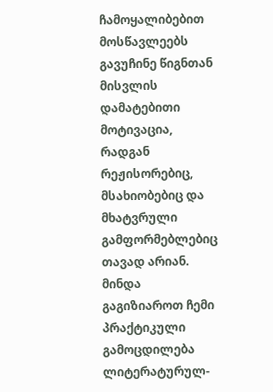ჩამოყალიბებით მოსწავლეებს გავუჩინე წიგნთან მისვლის დამატებითი მოტივაცია, რადგან რეჟისორებიც, მსახიობებიც და მხატვრული გამფორმებლებიც თავად არიან. მინდა გაგიზიაროთ ჩემი პრაქტიკული გამოცდილება ლიტერატურულ-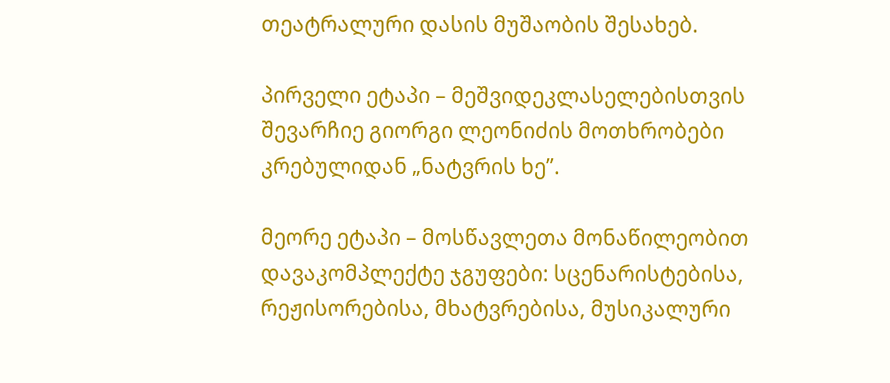თეატრალური დასის მუშაობის შესახებ.

პირველი ეტაპი – მეშვიდეკლასელებისთვის შევარჩიე გიორგი ლეონიძის მოთხრობები კრებულიდან „ნატვრის ხე”.

მეორე ეტაპი – მოსწავლეთა მონაწილეობით დავაკომპლექტე ჯგუფები: სცენარისტებისა, რეჟისორებისა, მხატვრებისა, მუსიკალური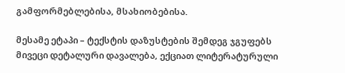გამფორმებლებისა, მსახიობებისა.

მესამე ეტაპი – ტექსტის დაზუსტების შემდეგ ჯგუფებს მივეცი დეტალური დავალება, ექციათ ლიტერატურული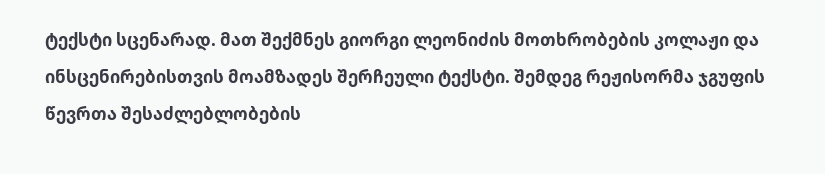ტექსტი სცენარად. მათ შექმნეს გიორგი ლეონიძის მოთხრობების კოლაჟი და ინსცენირებისთვის მოამზადეს შერჩეული ტექსტი. შემდეგ რეჟისორმა ჯგუფის წევრთა შესაძლებლობების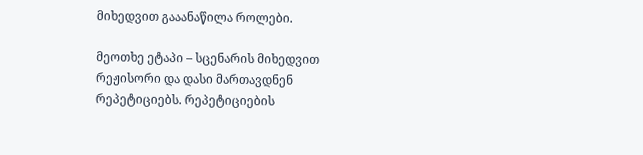მიხედვით გააანაწილა როლები.

მეოთხე ეტაპი – სცენარის მიხედვით რეჟისორი და დასი მართავდნენ რეპეტიციებს. რეპეტიციების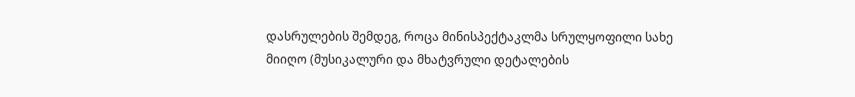დასრულების შემდეგ, როცა მინისპექტაკლმა სრულყოფილი სახე მიიღო (მუსიკალური და მხატვრული დეტალების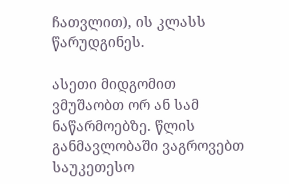ჩათვლით), ის კლასს წარუდგინეს.

ასეთი მიდგომით ვმუშაობთ ორ ან სამ ნაწარმოებზე. წლის განმავლობაში ვაგროვებთ საუკეთესო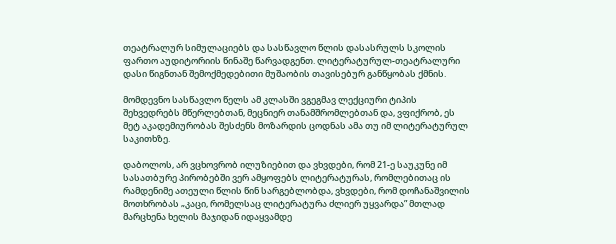თეატრალურ სიმულაციებს და სასწავლო წლის დასასრულს სკოლის ფართო აუდიტორიის წინაშე წარვადგენთ. ლიტერატურულ-თეატრალური დასი წიგნთან შემოქმედებითი მუშაობის თავისებურ განწყობას ქმნის.

მომდევნო სასწავლო წელს ამ კლასში ვგეგმავ ლექციური ტიპის შეხვედრებს მწერლებთან, მეცნიერ თანამშრომლებთან და, ვფიქრობ, ეს მეტ აკადემიურობას შესძენს მოზარდის ცოდნას ამა თუ იმ ლიტერატურულ საკითხზე.

დაბოლოს, არ ვცხოვრობ ილუზიებით და ვხვდები, რომ 21-ე საუკუნე იმ სასათბურე პირობებში ვერ ამყოფებს ლიტერატურას, რომლებითაც ის რამდენიმე ათეული წლის წინ სარგებლობდა, ვხვდები, რომ დოჩანაშვილის მოთხრობას „კაცი, რომელსაც ლიტერატურა ძლიერ უყვარდა” მთლად მარცხენა ხელის მაჯიდან იდაყვამდე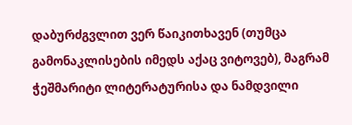დაბურძგვლით ვერ წაიკითხავენ (თუმცა გამონაკლისების იმედს აქაც ვიტოვებ), მაგრამ ჭეშმარიტი ლიტერატურისა და ნამდვილი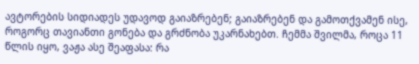ავტორების სიდიადეს უდავოდ გაიაზრებენ; გაიაზრებენ და გამოთქვამენ ისე, როგორც თავიანთი გონება და გრძნობა უკარნახებთ. ჩემმა შვილმა, როცა 11 წლის იყო, ვაჟა ასე შეაფასა: რა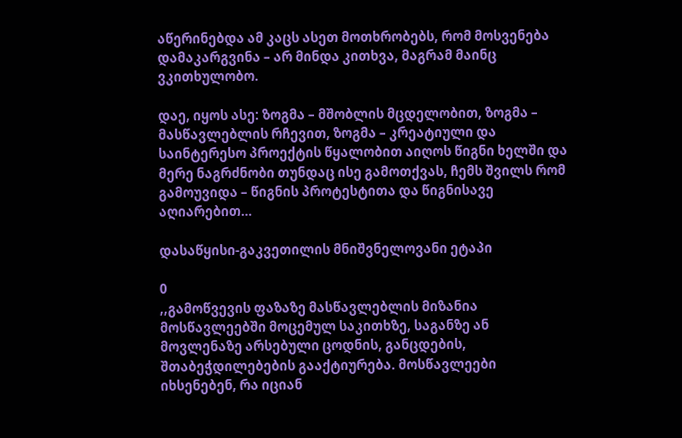აწერინებდა ამ კაცს ასეთ მოთხრობებს, რომ მოსვენება დამაკარგვინა – არ მინდა კითხვა, მაგრამ მაინც ვკითხულობო.

დაე, იყოს ასე: ზოგმა – მშობლის მცდელობით, ზოგმა – მასწავლებლის რჩევით, ზოგმა – კრეატიული და საინტერესო პროექტის წყალობით აიღოს წიგნი ხელში და მერე ნაგრძნობი თუნდაც ისე გამოთქვას, ჩემს შვილს რომ გამოუვიდა – წიგნის პროტესტითა და წიგნისავე აღიარებით…

დასაწყისი-გაკვეთილის მნიშვნელოვანი ეტაპი

0
,,გამოწვევის ფაზაზე მასწავლებლის მიზანია მოსწავლეებში მოცემულ საკითხზე, საგანზე ან მოვლენაზე არსებული ცოდნის, განცდების, შთაბეჭდილებების გააქტიურება. მოსწავლეები იხსენებენ, რა იციან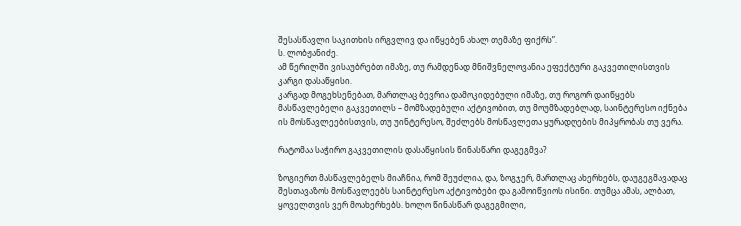შესასწავლი საკითხის ირგვლივ და იწყებენ ახალ თემაზე ფიქრს”.
ს. ლობჟანიძე.
ამ წერილში ვისაუბრებთ იმაზე, თუ რამდენად მნიშვნელოვანია ეფექტური გაკვეთილისთვის კარგი დასაწყისი.
კარგად მოგეხსენებათ, მართლაც ბევრია დამოკიდებული იმაზე, თუ როგორ დაიწყებს მასწავლებელი გაკვეთილს – მომზადებული აქტივობით, თუ მოუმზადებლად, საინტერესო იქნება ის მოსწავლეებისთვის, თუ უინტერესო, შეძლებს მოსწავლეთა ყურადღების მიპყრობას თუ ვერა.

რატომაა საჭირო გაკვეთილის დასაწყისის წინასწარი დაგეგმვა?

ზოგიერთ მასწავლებელს მიაჩნია, რომ შეუძლია, და, ზოგჯერ, მართლაც ახერხებს, დაუგეგმავადაც შესთავაზოს მოსწავლეებს საინტერესო აქტივობები და გამოიწვიოს ისინი. თუმცა ამას, ალბათ, ყოველთვის ვერ მოახერხებს. ხოლო წინასწარ დაგეგმილი,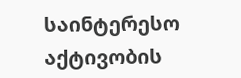საინტერესო აქტივობის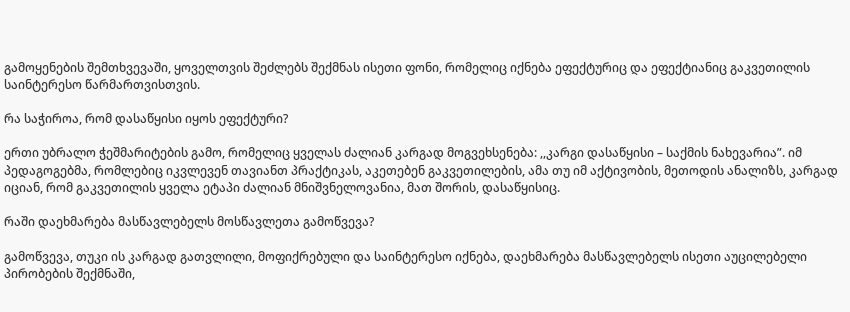გამოყენების შემთხვევაში, ყოველთვის შეძლებს შექმნას ისეთი ფონი, რომელიც იქნება ეფექტურიც და ეფექტიანიც გაკვეთილის საინტერესო წარმართვისთვის.

რა საჭიროა, რომ დასაწყისი იყოს ეფექტური?

ერთი უბრალო ჭეშმარიტების გამო, რომელიც ყველას ძალიან კარგად მოგვეხსენება: ,,კარგი დასაწყისი – საქმის ნახევარია”. იმ პედაგოგებმა, რომლებიც იკვლევენ თავიანთ პრაქტიკას, აკეთებენ გაკვეთილების, ამა თუ იმ აქტივობის, მეთოდის ანალიზს, კარგად იციან, რომ გაკვეთილის ყველა ეტაპი ძალიან მნიშვნელოვანია, მათ შორის, დასაწყისიც.

რაში დაეხმარება მასწავლებელს მოსწავლეთა გამოწვევა?

გამოწვევა, თუკი ის კარგად გათვლილი, მოფიქრებული და საინტერესო იქნება, დაეხმარება მასწავლებელს ისეთი აუცილებელი პირობების შექმნაში,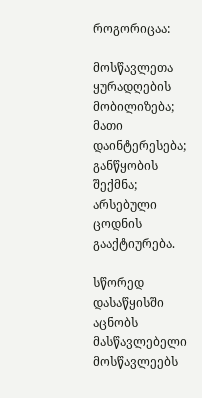როგორიცაა:

მოსწავლეთა ყურადღების მობილიზება;
მათი დაინტერესება;
განწყობის შექმნა;
არსებული ცოდნის გააქტიურება.

სწორედ დასაწყისში აცნობს მასწავლებელი მოსწავლეებს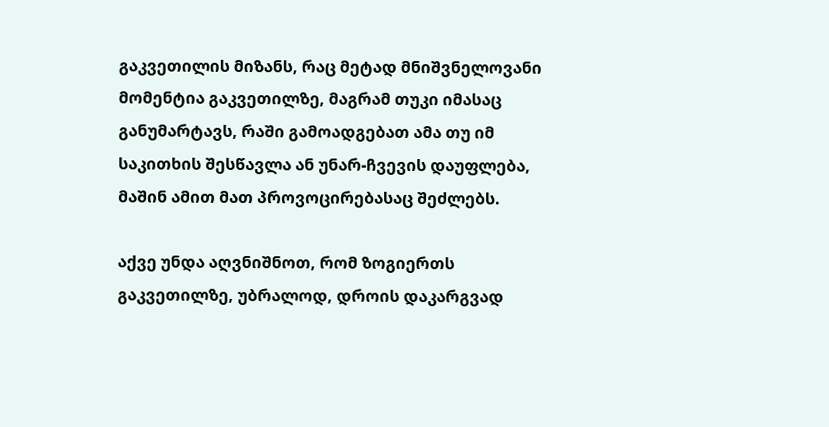გაკვეთილის მიზანს, რაც მეტად მნიშვნელოვანი მომენტია გაკვეთილზე, მაგრამ თუკი იმასაც განუმარტავს, რაში გამოადგებათ ამა თუ იმ საკითხის შესწავლა ან უნარ-ჩვევის დაუფლება, მაშინ ამით მათ პროვოცირებასაც შეძლებს.

აქვე უნდა აღვნიშნოთ, რომ ზოგიერთს გაკვეთილზე, უბრალოდ, დროის დაკარგვად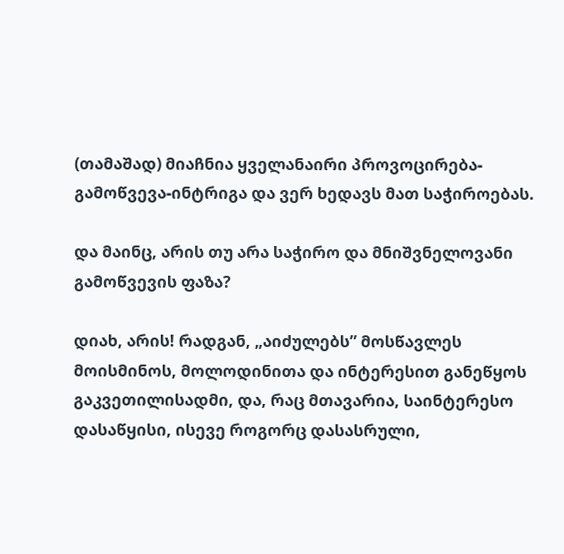(თამაშად) მიაჩნია ყველანაირი პროვოცირება-გამოწვევა-ინტრიგა და ვერ ხედავს მათ საჭიროებას.

და მაინც, არის თუ არა საჭირო და მნიშვნელოვანი გამოწვევის ფაზა?

დიახ, არის! რადგან, „აიძულებს” მოსწავლეს მოისმინოს, მოლოდინითა და ინტერესით განეწყოს გაკვეთილისადმი, და, რაც მთავარია, საინტერესო დასაწყისი, ისევე როგორც დასასრული,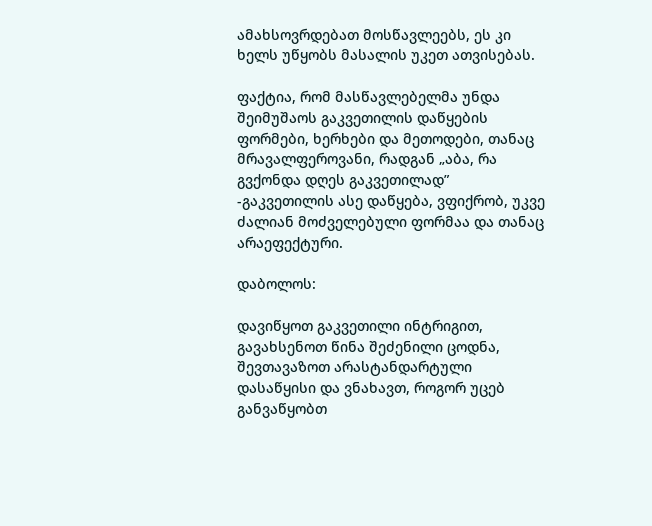ამახსოვრდებათ მოსწავლეებს, ეს კი ხელს უწყობს მასალის უკეთ ათვისებას.

ფაქტია, რომ მასწავლებელმა უნდა შეიმუშაოს გაკვეთილის დაწყების ფორმები, ხერხები და მეთოდები, თანაც მრავალფეროვანი, რადგან „აბა, რა გვქონდა დღეს გაკვეთილად” -გაკვეთილის ასე დაწყება, ვფიქრობ, უკვე ძალიან მოძველებული ფორმაა და თანაც არაეფექტური.

დაბოლოს:

დავიწყოთ გაკვეთილი ინტრიგით, გავახსენოთ წინა შეძენილი ცოდნა, შევთავაზოთ არასტანდარტული დასაწყისი და ვნახავთ, როგორ უცებ განვაწყობთ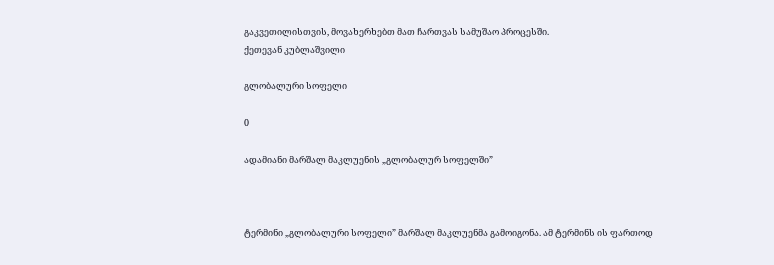გაკვეთილისთვის, მოვახერხებთ მათ ჩართვას სამუშაო პროცესში.
ქეთევან კუბლაშვილი

გლობალური სოფელი

0

ადამიანი მარშალ მაკლუენის „გლობალურ სოფელში”



ტერმინი „გლობალური სოფელი” მარშალ მაკლუენმა გამოიგონა. ამ ტერმინს ის ფართოდ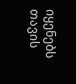იყენებს თავის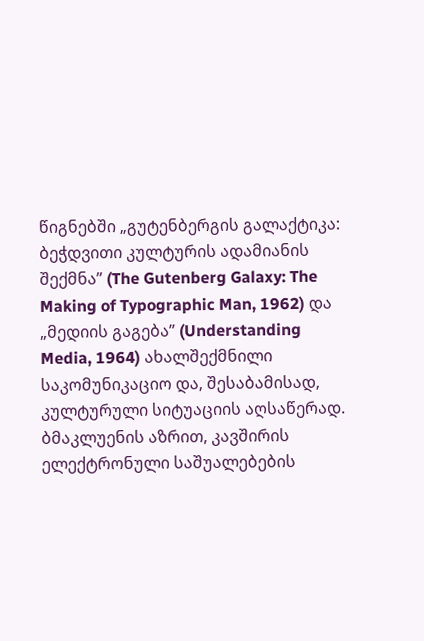წიგნებში „გუტენბერგის გალაქტიკა: ბეჭდვითი კულტურის ადამიანის შექმნა” (The Gutenberg Galaxy: The Making of Typographic Man, 1962) და „მედიის გაგება” (Understanding Media, 1964) ახალშექმნილი საკომუნიკაციო და, შესაბამისად, კულტურული სიტუაციის აღსაწერად. ბმაკლუენის აზრით, კავშირის ელექტრონული საშუალებების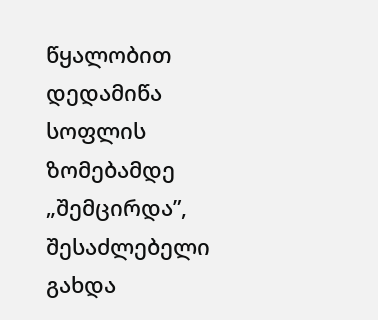წყალობით დედამიწა სოფლის ზომებამდე „შემცირდა”, შესაძლებელი გახდა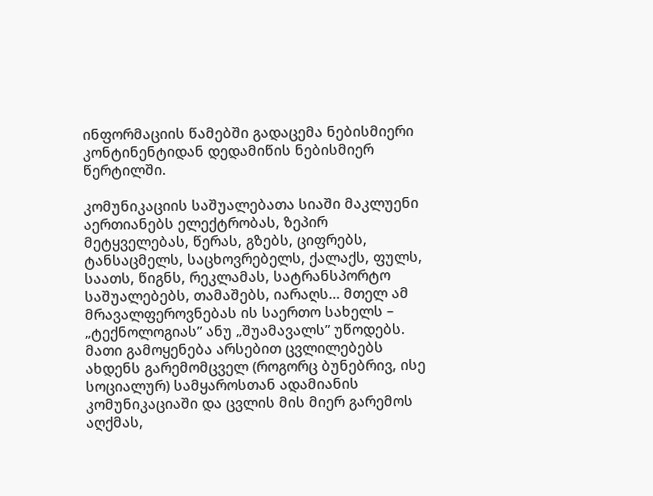ინფორმაციის წამებში გადაცემა ნებისმიერი კონტინენტიდან დედამიწის ნებისმიერ წერტილში.

კომუნიკაციის საშუალებათა სიაში მაკლუენი აერთიანებს ელექტრობას, ზეპირ მეტყველებას, წერას, გზებს, ციფრებს, ტანსაცმელს, საცხოვრებელს, ქალაქს, ფულს, საათს, წიგნს, რეკლამას, სატრანსპორტო საშუალებებს, თამაშებს, იარაღს… მთელ ამ მრავალფეროვნებას ის საერთო სახელს – „ტექნოლოგიას” ანუ „შუამავალს” უწოდებს. მათი გამოყენება არსებით ცვლილებებს ახდენს გარემომცველ (როგორც ბუნებრივ, ისე სოციალურ) სამყაროსთან ადამიანის კომუნიკაციაში და ცვლის მის მიერ გარემოს აღქმას,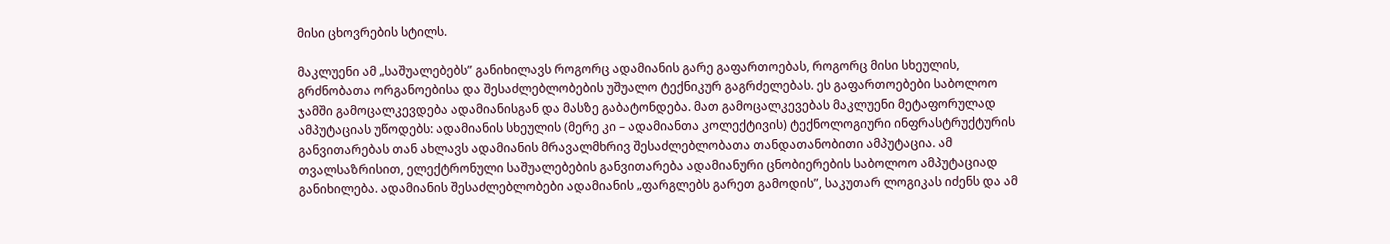მისი ცხოვრების სტილს.

მაკლუენი ამ „საშუალებებს” განიხილავს როგორც ადამიანის გარე გაფართოებას, როგორც მისი სხეულის, გრძნობათა ორგანოებისა და შესაძლებლობების უშუალო ტექნიკურ გაგრძელებას. ეს გაფართოებები საბოლოო ჯამში გამოცალკევდება ადამიანისგან და მასზე გაბატონდება. მათ გამოცალკევებას მაკლუენი მეტაფორულად ამპუტაციას უწოდებს: ადამიანის სხეულის (მერე კი – ადამიანთა კოლექტივის) ტექნოლოგიური ინფრასტრუქტურის განვითარებას თან ახლავს ადამიანის მრავალმხრივ შესაძლებლობათა თანდათანობითი ამპუტაცია. ამ თვალსაზრისით, ელექტრონული საშუალებების განვითარება ადამიანური ცნობიერების საბოლოო ამპუტაციად განიხილება. ადამიანის შესაძლებლობები ადამიანის „ფარგლებს გარეთ გამოდის”, საკუთარ ლოგიკას იძენს და ამ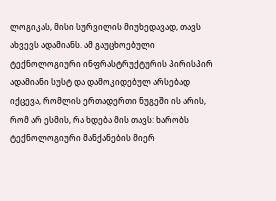ლოგიკას, მისი სურვილის მიუხედავად, თავს ახვევს ადამიანს. ამ გაუცხოებული ტექნოლოგიური ინფრასტრუქტურის პირისპირ ადამიანი სუსტ და დამოკიდებულ არსებად იქცევა, რომლის ერთადერთი ნუგეში ის არის, რომ არ ესმის, რა ხდება მის თავს: ხარობს ტექნოლოგიური მანქანების მიერ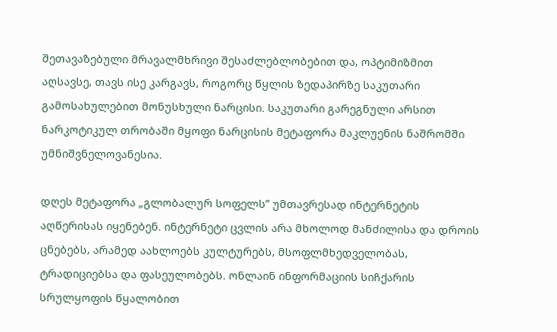შეთავაზებული მრავალმხრივი შესაძლებლობებით და, ოპტიმიზმით აღსავსე, თავს ისე კარგავს, როგორც წყლის ზედაპირზე საკუთარი გამოსახულებით მონუსხული ნარცისი. საკუთარი გარეგნული არსით ნარკოტიკულ თრობაში მყოფი ნარცისის მეტაფორა მაკლუენის ნაშრომში უმნიშვნელოვანესია.

დღეს მეტაფორა „გლობალურ სოფელს” უმთავრესად ინტერნეტის აღწერისას იყენებენ. ინტერნეტი ცვლის არა მხოლოდ მანძილისა და დროის ცნებებს, არამედ აახლოებს კულტურებს, მსოფლმხედველობას, ტრადიციებსა და ფასეულობებს. ონლაინ ინფორმაციის სიჩქარის სრულყოფის წყალობით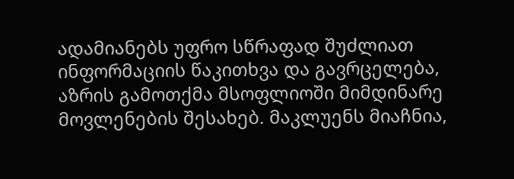ადამიანებს უფრო სწრაფად შუძლიათ ინფორმაციის წაკითხვა და გავრცელება, აზრის გამოთქმა მსოფლიოში მიმდინარე მოვლენების შესახებ. მაკლუენს მიაჩნია,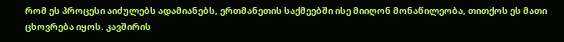რომ ეს პროცესი აიძულებს ადამიანებს, ერთმანეთის საქმეებში ისე მიიღონ მონაწილეობა, თითქოს ეს მათი ცხოვრება იყოს. კავშირის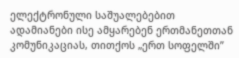ელექტრონული საშუალებებით ადამიანები ისე ამყარებენ ერთმანეთთან კომუნიკაციას, თითქოს „ერთ სოფელში”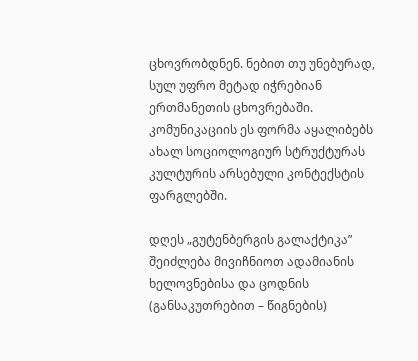ცხოვრობდნენ. ნებით თუ უნებურად, სულ უფრო მეტად იჭრებიან ერთმანეთის ცხოვრებაში. კომუნიკაციის ეს ფორმა აყალიბებს ახალ სოციოლოგიურ სტრუქტურას კულტურის არსებული კონტექსტის ფარგლებში.

დღეს „გუტენბერგის გალაქტიკა” შეიძლება მივიჩნიოთ ადამიანის ხელოვნებისა და ცოდნის (განსაკუთრებით – წიგნების)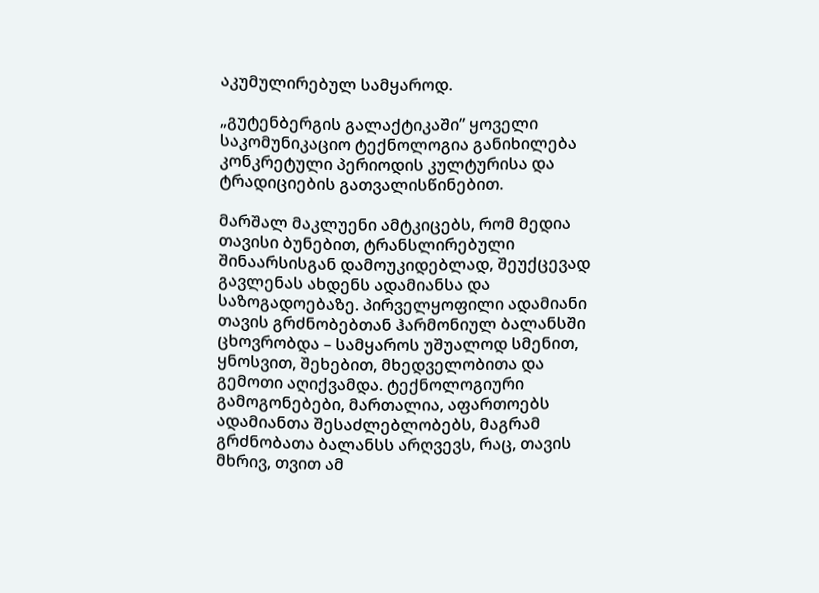აკუმულირებულ სამყაროდ.

„გუტენბერგის გალაქტიკაში” ყოველი საკომუნიკაციო ტექნოლოგია განიხილება კონკრეტული პერიოდის კულტურისა და ტრადიციების გათვალისწინებით.

მარშალ მაკლუენი ამტკიცებს, რომ მედია თავისი ბუნებით, ტრანსლირებული შინაარსისგან დამოუკიდებლად, შეუქცევად გავლენას ახდენს ადამიანსა და საზოგადოებაზე. პირველყოფილი ადამიანი თავის გრძნობებთან ჰარმონიულ ბალანსში ცხოვრობდა – სამყაროს უშუალოდ სმენით, ყნოსვით, შეხებით, მხედველობითა და გემოთი აღიქვამდა. ტექნოლოგიური გამოგონებები, მართალია, აფართოებს ადამიანთა შესაძლებლობებს, მაგრამ გრძნობათა ბალანსს არღვევს, რაც, თავის მხრივ, თვით ამ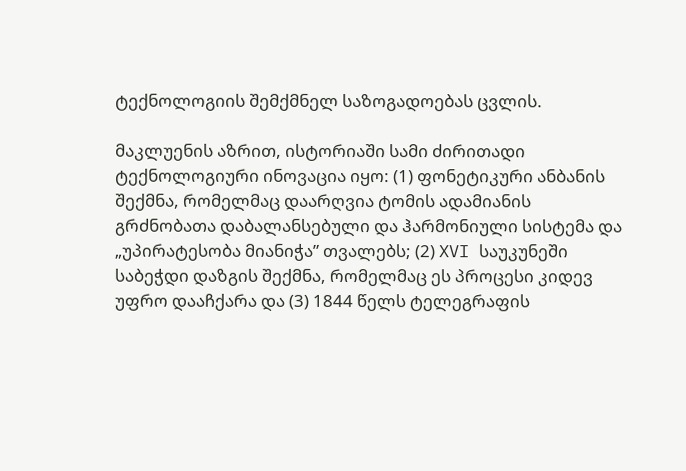ტექნოლოგიის შემქმნელ საზოგადოებას ცვლის.

მაკლუენის აზრით, ისტორიაში სამი ძირითადი ტექნოლოგიური ინოვაცია იყო: (1) ფონეტიკური ანბანის შექმნა, რომელმაც დაარღვია ტომის ადამიანის გრძნობათა დაბალანსებული და ჰარმონიული სისტემა და „უპირატესობა მიანიჭა” თვალებს; (2) XVI საუკუნეში საბეჭდი დაზგის შექმნა, რომელმაც ეს პროცესი კიდევ უფრო დააჩქარა და (3) 1844 წელს ტელეგრაფის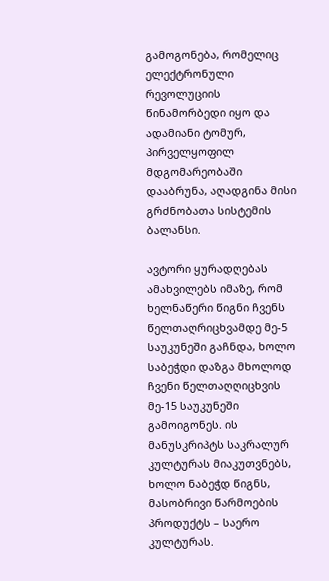გამოგონება, რომელიც ელექტრონული რევოლუციის წინამორბედი იყო და ადამიანი ტომურ, პირველყოფილ მდგომარეობაში დააბრუნა, აღადგინა მისი გრძნობათა სისტემის ბალანსი.

ავტორი ყურადღებას ამახვილებს იმაზე, რომ ხელნაწერი წიგნი ჩვენს წელთაღრიცხვამდე მე-5 საუკუნეში გაჩნდა, ხოლო საბეჭდი დაზგა მხოლოდ ჩვენი წელთაღღიცხვის მე-15 საუკუნეში გამოიგონეს. ის მანუსკრიპტს საკრალურ კულტურას მიაკუთვნებს, ხოლო ნაბეჭდ წიგნს, მასობრივი წარმოების პროდუქტს – საერო კულტურას.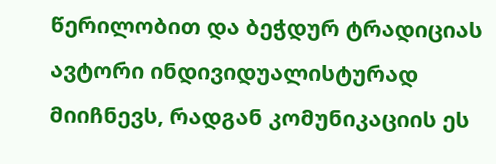წერილობით და ბეჭდურ ტრადიციას ავტორი ინდივიდუალისტურად მიიჩნევს, რადგან კომუნიკაციის ეს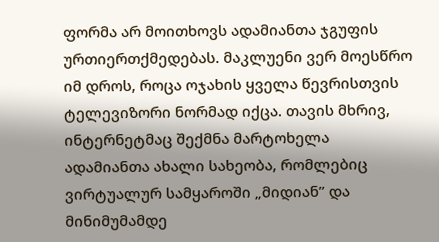ფორმა არ მოითხოვს ადამიანთა ჯგუფის ურთიერთქმედებას. მაკლუენი ვერ მოესწრო იმ დროს, როცა ოჯახის ყველა წევრისთვის ტელევიზორი ნორმად იქცა. თავის მხრივ, ინტერნეტმაც შექმნა მარტოხელა ადამიანთა ახალი სახეობა, რომლებიც ვირტუალურ სამყაროში „მიდიან” და მინიმუმამდე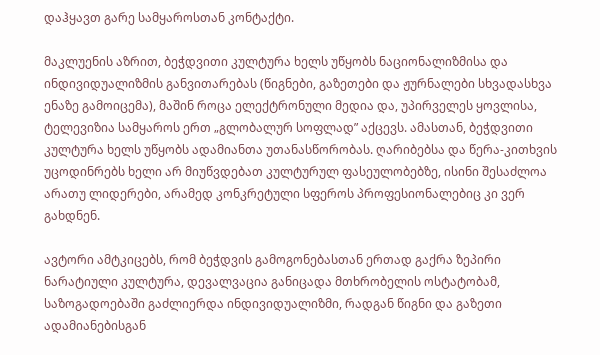დაჰყავთ გარე სამყაროსთან კონტაქტი.

მაკლუენის აზრით, ბეჭდვითი კულტურა ხელს უწყობს ნაციონალიზმისა და ინდივიდუალიზმის განვითარებას (წიგნები, გაზეთები და ჟურნალები სხვადასხვა ენაზე გამოიცემა), მაშინ როცა ელექტრონული მედია და, უპირველეს ყოვლისა, ტელევიზია სამყაროს ერთ „გლობალურ სოფლად” აქცევს. ამასთან, ბეჭდვითი კულტურა ხელს უწყობს ადამიანთა უთანასწორობას. ღარიბებსა და წერა-კითხვის უცოდინრებს ხელი არ მიუწვდებათ კულტურულ ფასეულობებზე, ისინი შესაძლოა არათუ ლიდერები, არამედ კონკრეტული სფეროს პროფესიონალებიც კი ვერ გახდნენ.

ავტორი ამტკიცებს, რომ ბეჭდვის გამოგონებასთან ერთად გაქრა ზეპირი ნარატიული კულტურა, დევალვაცია განიცადა მთხრობელის ოსტატობამ, საზოგადოებაში გაძლიერდა ინდივიდუალიზმი, რადგან წიგნი და გაზეთი ადამიანებისგან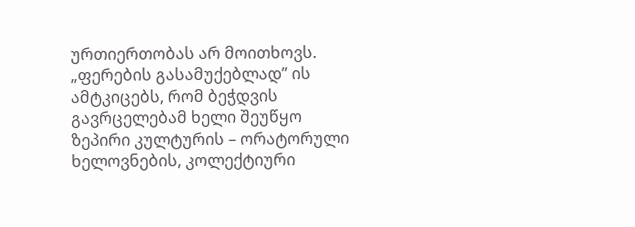ურთიერთობას არ მოითხოვს. „ფერების გასამუქებლად” ის ამტკიცებს, რომ ბეჭდვის გავრცელებამ ხელი შეუწყო ზეპირი კულტურის – ორატორული ხელოვნების, კოლექტიური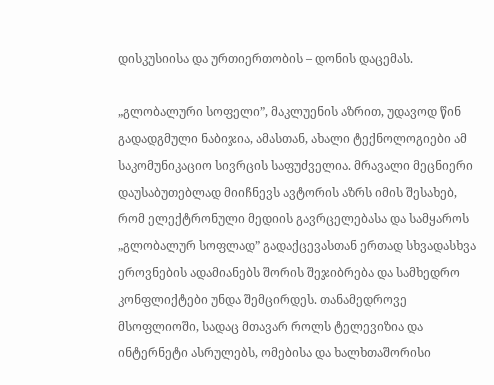დისკუსიისა და ურთიერთობის – დონის დაცემას.

„გლობალური სოფელი”, მაკლუენის აზრით, უდავოდ წინ გადადგმული ნაბიჯია, ამასთან, ახალი ტექნოლოგიები ამ საკომუნიკაციო სივრცის საფუძველია. მრავალი მეცნიერი დაუსაბუთებლად მიიჩნევს ავტორის აზრს იმის შესახებ, რომ ელექტრონული მედიის გავრცელებასა და სამყაროს „გლობალურ სოფლად” გადაქცევასთან ერთად სხვადასხვა ეროვნების ადამიანებს შორის შეჯიბრება და სამხედრო კონფლიქტები უნდა შემცირდეს. თანამედროვე მსოფლიოში, სადაც მთავარ როლს ტელევიზია და ინტერნეტი ასრულებს, ომებისა და ხალხთაშორისი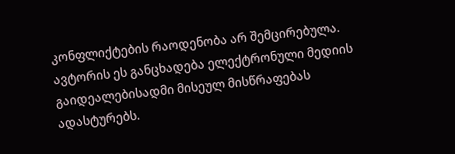კონფლიქტების რაოდენობა არ შემცირებულა. ავტორის ეს განცხადება ელექტრონული მედიის გაიდეალებისადმი მისეულ მისწრაფებას ადასტურებს.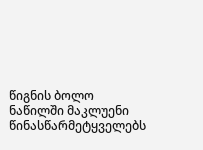წიგნის ბოლო ნაწილში მაკლუენი წინასწარმეტყველებს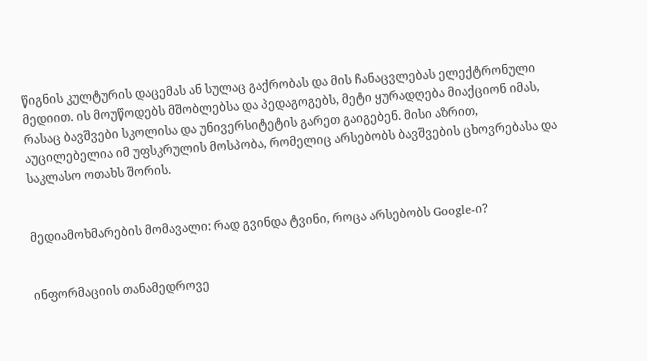წიგნის კულტურის დაცემას ან სულაც გაქრობას და მის ჩანაცვლებას ელექტრონული მედიით. ის მოუწოდებს მშობლებსა და პედაგოგებს, მეტი ყურადღება მიაქციონ იმას, რასაც ბავშვები სკოლისა და უნივერსიტეტის გარეთ გაიგებენ. მისი აზრით, აუცილებელია იმ უფსკრულის მოსპობა, რომელიც არსებობს ბავშვების ცხოვრებასა და საკლასო ოთახს შორის.


მედიამოხმარების მომავალი: რად გვინდა ტვინი, როცა არსებობს Google-ი?


ინფორმაციის თანამედროვე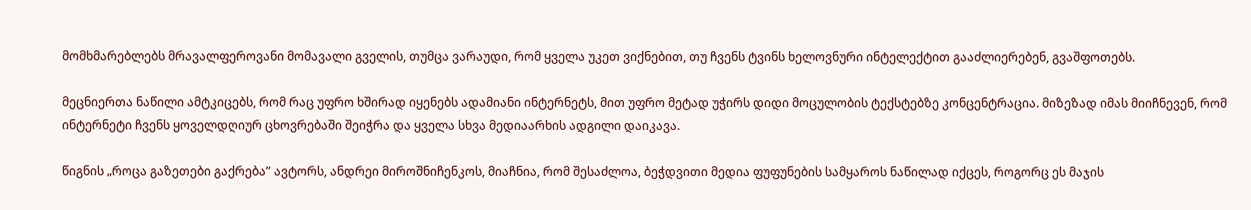მომხმარებლებს მრავალფეროვანი მომავალი გველის, თუმცა ვარაუდი, რომ ყველა უკეთ ვიქნებით, თუ ჩვენს ტვინს ხელოვნური ინტელექტით გააძლიერებენ, გვაშფოთებს.

მეცნიერთა ნაწილი ამტკიცებს, რომ რაც უფრო ხშირად იყენებს ადამიანი ინტერნეტს, მით უფრო მეტად უჭირს დიდი მოცულობის ტექსტებზე კონცენტრაცია. მიზეზად იმას მიიჩნევენ, რომ ინტერნეტი ჩვენს ყოველდღიურ ცხოვრებაში შეიჭრა და ყველა სხვა მედიაარხის ადგილი დაიკავა.

წიგნის „როცა გაზეთები გაქრება” ავტორს, ანდრეი მიროშნიჩენკოს, მიაჩნია, რომ შესაძლოა, ბეჭდვითი მედია ფუფუნების სამყაროს ნაწილად იქცეს, როგორც ეს მაჯის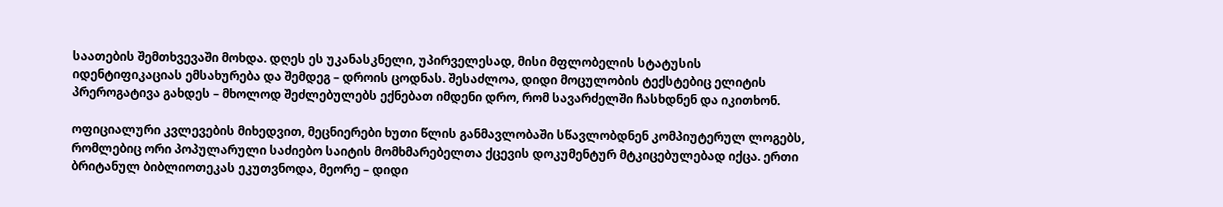საათების შემთხვევაში მოხდა. დღეს ეს უკანასკნელი, უპირველესად, მისი მფლობელის სტატუსის იდენტიფიკაციას ემსახურება და შემდეგ – დროის ცოდნას. შესაძლოა, დიდი მოცულობის ტექსტებიც ელიტის პრეროგატივა გახდეს – მხოლოდ შეძლებულებს ექნებათ იმდენი დრო, რომ სავარძელში ჩასხდნენ და იკითხონ.

ოფიციალური კვლევების მიხედვით, მეცნიერები ხუთი წლის განმავლობაში სწავლობდნენ კომპიუტერულ ლოგებს, რომლებიც ორი პოპულარული საძიებო საიტის მომხმარებელთა ქცევის დოკუმენტურ მტკიცებულებად იქცა. ერთი ბრიტანულ ბიბლიოთეკას ეკუთვნოდა, მეორე – დიდი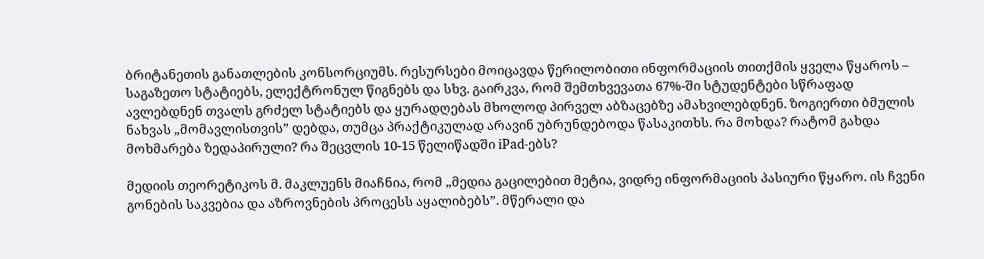ბრიტანეთის განათლების კონსორციუმს. რესურსები მოიცავდა წერილობითი ინფორმაციის თითქმის ყველა წყაროს – საგაზეთო სტატიებს, ელექტრონულ წიგნებს და სხვ. გაირკვა, რომ შემთხვევათა 67%-ში სტუდენტები სწრაფად ავლებდნენ თვალს გრძელ სტატიებს და ყურადღებას მხოლოდ პირველ აბზაცებზე ამახვილებდნენ. ზოგიერთი ბმულის ნახვას „მომავლისთვის” დებდა, თუმცა პრაქტიკულად არავინ უბრუნდებოდა წასაკითხს. რა მოხდა? რატომ გახდა მოხმარება ზედაპირული? რა შეცვლის 10-15 წელიწადში iPad-ებს?

მედიის თეორეტიკოს მ. მაკლუენს მიაჩნია, რომ „მედია გაცილებით მეტია, ვიდრე ინფორმაციის პასიური წყარო. ის ჩვენი გონების საკვებია და აზროვნების პროცესს აყალიბებს”. მწერალი და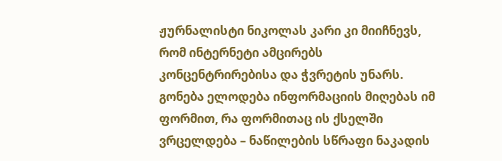ჟურნალისტი ნიკოლას კარი კი მიიჩნევს, რომ ინტერნეტი ამცირებს კონცენტრირებისა და ჭვრეტის უნარს. გონება ელოდება ინფორმაციის მიღებას იმ ფორმით, რა ფორმითაც ის ქსელში ვრცელდება – ნაწილების სწრაფი ნაკადის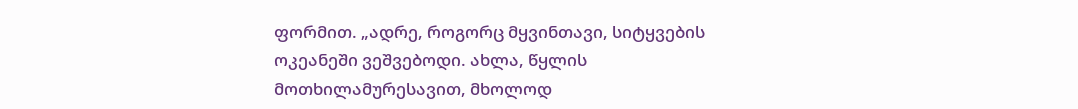ფორმით. „ადრე, როგორც მყვინთავი, სიტყვების ოკეანეში ვეშვებოდი. ახლა, წყლის მოთხილამურესავით, მხოლოდ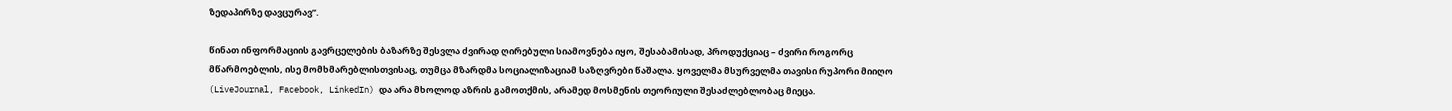ზედაპირზე დავცურავ”.

წინათ ინფორმაციის გავრცელების ბაზარზე შესვლა ძვირად ღირებული სიამოვნება იყო, შესაბამისად, პროდუქციაც – ძვირი როგორც მწარმოებლის, ისე მომხმარებლისთვისაც, თუმცა მზარდმა სოციალიზაციამ საზღვრები წაშალა. ყოველმა მსურველმა თავისი რუპორი მიიღო (LiveJournal, Facebook, LinkedIn) და არა მხოლოდ აზრის გამოთქმის, არამედ მოსმენის თეორიული შესაძლებლობაც მიეცა.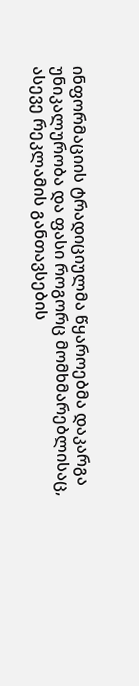ინფორმაციის ტრადიციულმა წყაროებმა დაკარგა უნიკალურობა და ფასი როგორც მომხმარებლისაც, ასევე რეკლამის განთავსების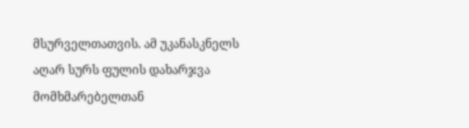მსურველთათვის. ამ უკანასკნელს აღარ სურს ფულის დახარჯვა მომხმარებელთან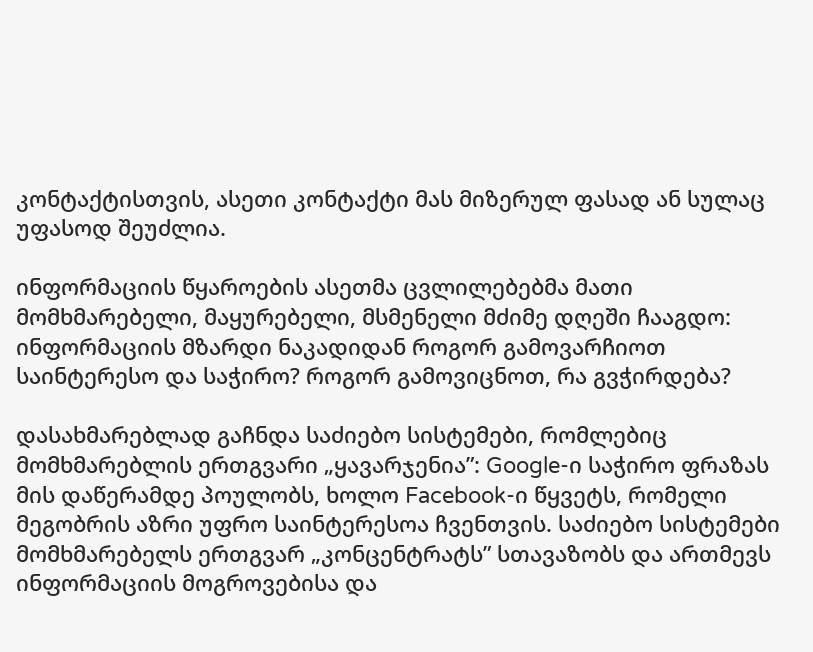კონტაქტისთვის, ასეთი კონტაქტი მას მიზერულ ფასად ან სულაც უფასოდ შეუძლია.

ინფორმაციის წყაროების ასეთმა ცვლილებებმა მათი მომხმარებელი, მაყურებელი, მსმენელი მძიმე დღეში ჩააგდო: ინფორმაციის მზარდი ნაკადიდან როგორ გამოვარჩიოთ საინტერესო და საჭირო? როგორ გამოვიცნოთ, რა გვჭირდება?

დასახმარებლად გაჩნდა საძიებო სისტემები, რომლებიც მომხმარებლის ერთგვარი „ყავარჯენია”: Google-ი საჭირო ფრაზას მის დაწერამდე პოულობს, ხოლო Facebook-ი წყვეტს, რომელი მეგობრის აზრი უფრო საინტერესოა ჩვენთვის. საძიებო სისტემები მომხმარებელს ერთგვარ „კონცენტრატს” სთავაზობს და ართმევს ინფორმაციის მოგროვებისა და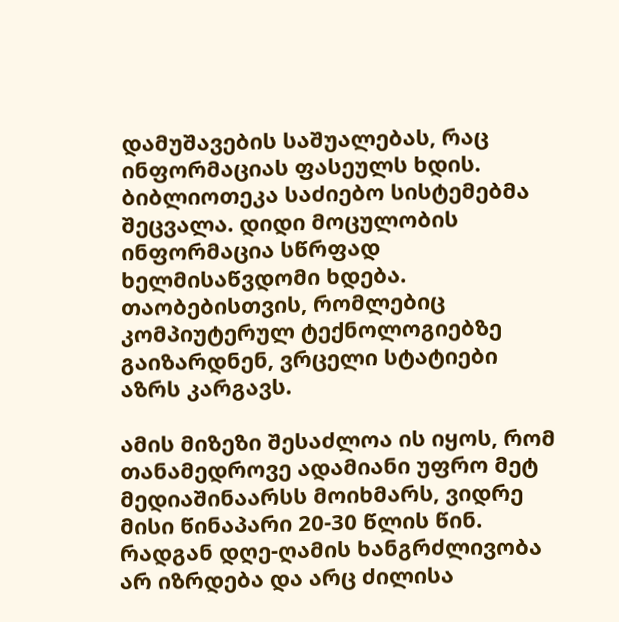დამუშავების საშუალებას, რაც ინფორმაციას ფასეულს ხდის. ბიბლიოთეკა საძიებო სისტემებმა შეცვალა. დიდი მოცულობის ინფორმაცია სწრფად ხელმისაწვდომი ხდება. თაობებისთვის, რომლებიც კომპიუტერულ ტექნოლოგიებზე გაიზარდნენ, ვრცელი სტატიები აზრს კარგავს.

ამის მიზეზი შესაძლოა ის იყოს, რომ თანამედროვე ადამიანი უფრო მეტ მედიაშინაარსს მოიხმარს, ვიდრე მისი წინაპარი 20-30 წლის წინ. რადგან დღე-ღამის ხანგრძლივობა არ იზრდება და არც ძილისა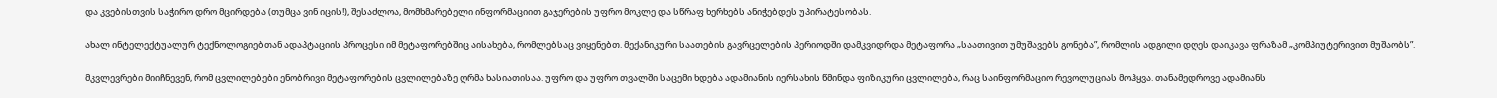და კვებისთვის საჭირო დრო მცირდება (თუმცა ვინ იცის!), შესაძლოა, მომხმარებელი ინფორმაციით გაჯერების უფრო მოკლე და სწრაფ ხერხებს ანიჭებდეს უპირატესობას.

ახალ ინტელექტუალურ ტექნოლოგიებთან ადაპტაციის პროცესი იმ მეტაფორებშიც აისახება, რომლებსაც ვიყენებთ. მექანიკური საათების გავრცელების პერიოდში დამკვიდრდა მეტაფორა „საათივით უმუშავებს გონება”, რომლის ადგილი დღეს დაიკავა ფრაზამ „კომპიუტერივით მუშაობს”.

მკვლევრები მიიჩნევენ, რომ ცვლილებები ენობრივი მეტაფორების ცვლილებაზე ღრმა ხასიათისაა. უფრო და უფრო თვალში საცემი ხდება ადამიანის იერსახის წმინდა ფიზიკური ცვლილება, რაც საინფორმაციო რევოლუციას მოჰყვა. თანამედროვე ადამიანს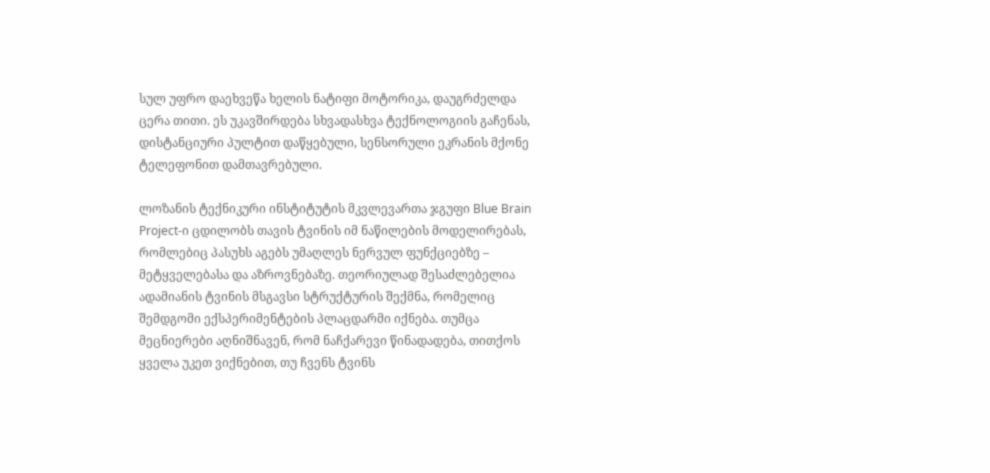სულ უფრო დაეხვეწა ხელის ნატიფი მოტორიკა, დაუგრძელდა ცერა თითი. ეს უკავშირდება სხვადასხვა ტექნოლოგიის გაჩენას, დისტანციური პულტით დაწყებული, სენსორული ეკრანის მქონე ტელეფონით დამთავრებული.

ლოზანის ტექნიკური ინსტიტუტის მკვლევართა ჯგუფი Blue Brain Project-ი ცდილობს თავის ტვინის იმ ნაწილების მოდელირებას, რომლებიც პასუხს აგებს უმაღლეს ნერვულ ფუნქციებზე – მეტყველებასა და აზროვნებაზე. თეორიულად შესაძლებელია ადამიანის ტვინის მსგავსი სტრუქტურის შექმნა, რომელიც შემდგომი ექსპერიმენტების პლაცდარმი იქნება. თუმცა მეცნიერები აღნიშნავენ, რომ ნაჩქარევი წინადადება, თითქოს ყველა უკეთ ვიქნებით, თუ ჩვენს ტვინს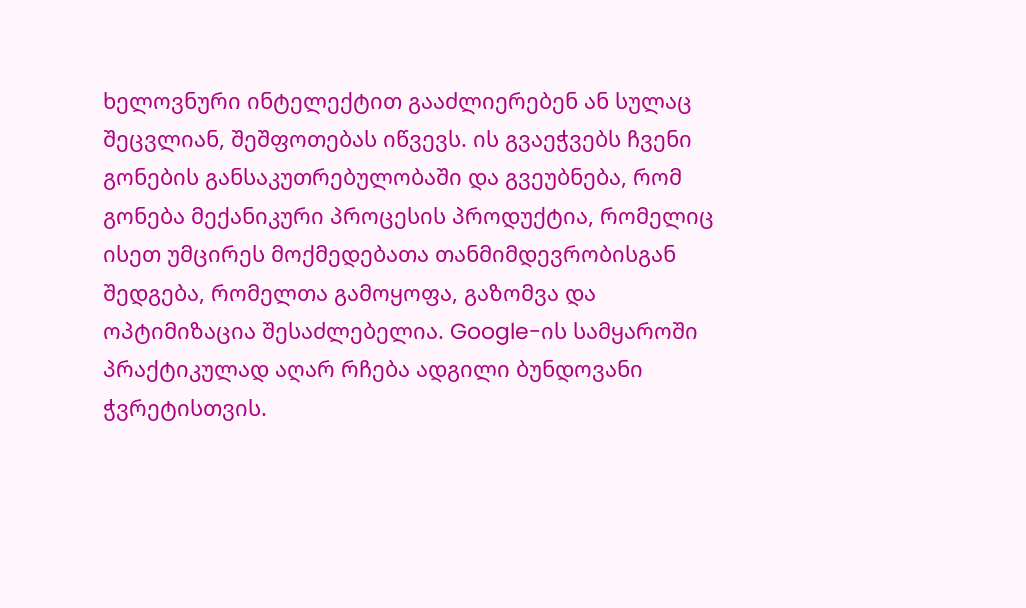ხელოვნური ინტელექტით გააძლიერებენ ან სულაც შეცვლიან, შეშფოთებას იწვევს. ის გვაეჭვებს ჩვენი გონების განსაკუთრებულობაში და გვეუბნება, რომ გონება მექანიკური პროცესის პროდუქტია, რომელიც ისეთ უმცირეს მოქმედებათა თანმიმდევრობისგან შედგება, რომელთა გამოყოფა, გაზომვა და ოპტიმიზაცია შესაძლებელია. Google-ის სამყაროში პრაქტიკულად აღარ რჩება ადგილი ბუნდოვანი ჭვრეტისთვის.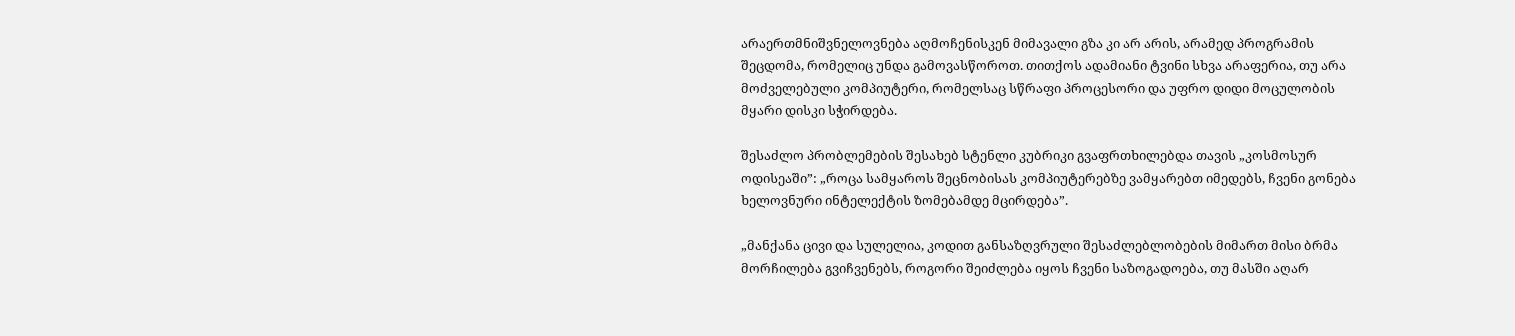არაერთმნიშვნელოვნება აღმოჩენისკენ მიმავალი გზა კი არ არის, არამედ პროგრამის შეცდომა, რომელიც უნდა გამოვასწოროთ. თითქოს ადამიანი ტვინი სხვა არაფერია, თუ არა მოძველებული კომპიუტერი, რომელსაც სწრაფი პროცესორი და უფრო დიდი მოცულობის მყარი დისკი სჭირდება.

შესაძლო პრობლემების შესახებ სტენლი კუბრიკი გვაფრთხილებდა თავის „კოსმოსურ ოდისეაში”: „როცა სამყაროს შეცნობისას კომპიუტერებზე ვამყარებთ იმედებს, ჩვენი გონება ხელოვნური ინტელექტის ზომებამდე მცირდება”.

„მანქანა ცივი და სულელია, კოდით განსაზღვრული შესაძლებლობების მიმართ მისი ბრმა მორჩილება გვიჩვენებს, როგორი შეიძლება იყოს ჩვენი საზოგადოება, თუ მასში აღარ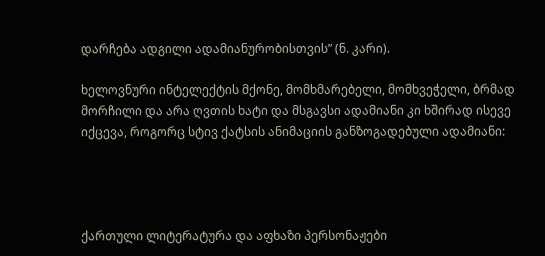დარჩება ადგილი ადამიანურობისთვის” (ნ. კარი).

ხელოვნური ინტელექტის მქონე, მომხმარებელი, მომხვეჭელი, ბრმად მორჩილი და არა ღვთის ხატი და მსგავსი ადამიანი კი ხშირად ისევე იქცევა, როგორც სტივ ქატსის ანიმაციის განზოგადებული ადამიანი:




ქართული ლიტერატურა და აფხაზი პერსონაჟები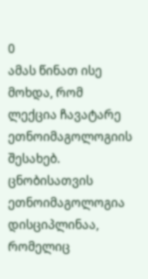0
ამას წინათ ისე მოხდა, რომ ლექცია ჩავატარე ეთნოიმაგოლოგიის შესახებ. ცნობისათვის ეთნოიმაგოლოგია დისციპლინაა, რომელიც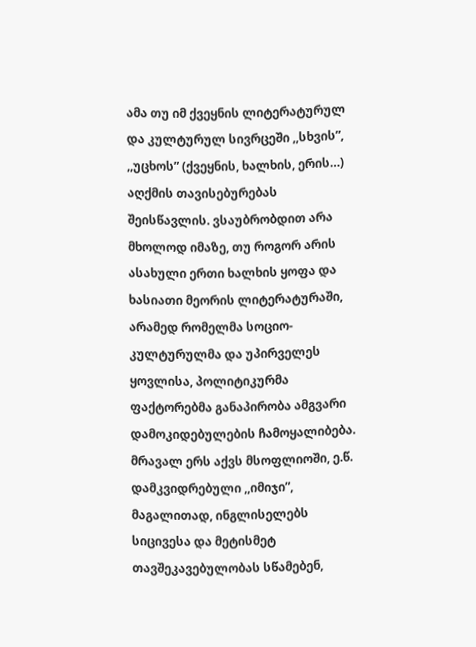ამა თუ იმ ქვეყნის ლიტერატურულ და კულტურულ სივრცეში ,,სხვის”, ,,უცხოს” (ქვეყნის, ხალხის, ერის…) აღქმის თავისებურებას შეისწავლის. ვსაუბრობდით არა მხოლოდ იმაზე, თუ როგორ არის ასახული ერთი ხალხის ყოფა და ხასიათი მეორის ლიტერატურაში, არამედ რომელმა სოციო-კულტურულმა და უპირველეს ყოვლისა, პოლიტიკურმა ფაქტორებმა განაპირობა ამგვარი დამოკიდებულების ჩამოყალიბება.
მრავალ ერს აქვს მსოფლიოში, ე.წ. დამკვიდრებული ,,იმიჯი”, მაგალითად, ინგლისელებს სიცივესა და მეტისმეტ თავშეკავებულობას სწამებენ,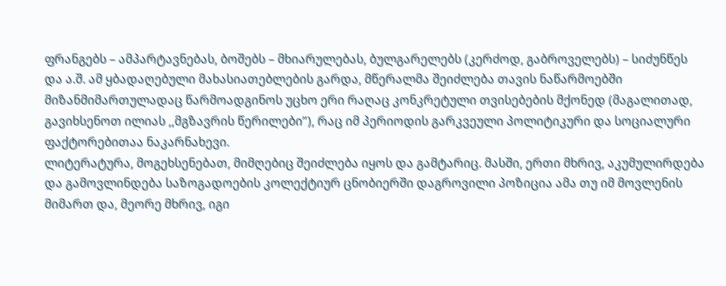ფრანგებს – ამპარტავნებას, ბოშებს – მხიარულებას, ბულგარელებს (კერძოდ, გაბროველებს) – სიძუნწეს და ა.შ. ამ ყბადაღებული მახასიათებლების გარდა, მწერალმა შეიძლება თავის ნაწარმოებში მიზანმიმართულადაც წარმოადგინოს უცხო ერი რაღაც კონკრეტული თვისებების მქონედ (მაგალითად, გავიხსენოთ ილიას ,,მგზავრის წერილები”), რაც იმ პერიოდის გარკვეული პოლიტიკური და სოციალური ფაქტორებითაა ნაკარნახევი.
ლიტერატურა, მოგეხსენებათ, მიმღებიც შეიძლება იყოს და გამტარიც. მასში, ერთი მხრივ, აკუმულირდება და გამოვლინდება საზოგადოების კოლექტიურ ცნობიერში დაგროვილი პოზიცია ამა თუ იმ მოვლენის მიმართ და, მეორე მხრივ, იგი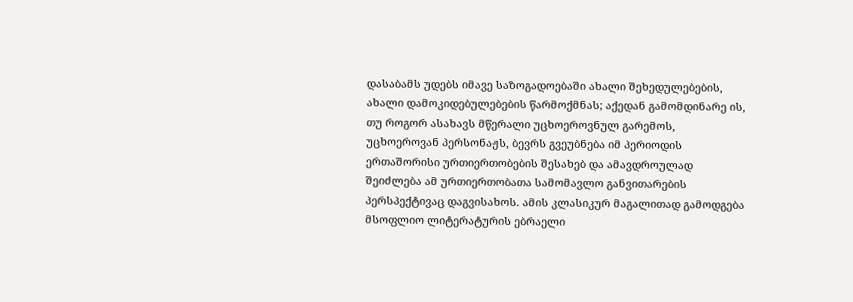დასაბამს უდებს იმავე საზოგადოებაში ახალი შეხედულებების, ახალი დამოკიდებულებების წარმოქმნას; აქედან გამომდინარე ის, თუ როგორ ასახავს მწერალი უცხოეროვნულ გარემოს, უცხოეროვან პერსონაჟს, ბევრს გვეუბნება იმ პერიოდის ერთაშორისი ურთიერთობების შესახებ და ამავდროულად შეიძლება ამ ურთიერთობათა სამომავლო განვითარების პერსპექტივაც დაგვისახოს. ამის კლასიკურ მაგალითად გამოდგება მსოფლიო ლიტერატურის ებრაელი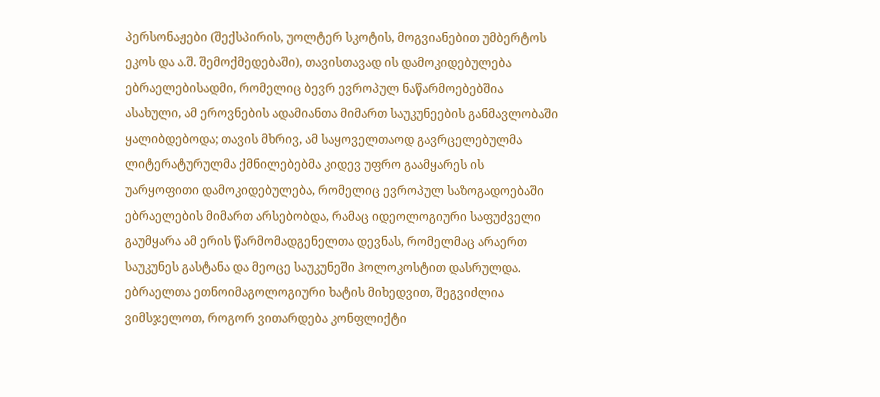პერსონაჟები (შექსპირის, უოლტერ სკოტის, მოგვიანებით უმბერტოს ეკოს და ა.შ. შემოქმედებაში), თავისთავად ის დამოკიდებულება ებრაელებისადმი, რომელიც ბევრ ევროპულ ნაწარმოებებშია ასახული, ამ ეროვნების ადამიანთა მიმართ საუკუნეების განმავლობაში ყალიბდებოდა; თავის მხრივ, ამ საყოველთაოდ გავრცელებულმა ლიტერატურულმა ქმნილებებმა კიდევ უფრო გაამყარეს ის უარყოფითი დამოკიდებულება, რომელიც ევროპულ საზოგადოებაში ებრაელების მიმართ არსებობდა, რამაც იდეოლოგიური საფუძველი გაუმყარა ამ ერის წარმომადგენელთა დევნას, რომელმაც არაერთ საუკუნეს გასტანა და მეოცე საუკუნეში ჰოლოკოსტით დასრულდა.
ებრაელთა ეთნოიმაგოლოგიური ხატის მიხედვით, შეგვიძლია ვიმსჯელოთ, როგორ ვითარდება კონფლიქტი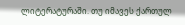ლიტერატურაში. თუ იმავეს ქართულ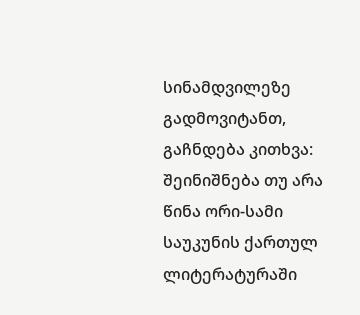სინამდვილეზე გადმოვიტანთ, გაჩნდება კითხვა: შეინიშნება თუ არა წინა ორი-სამი საუკუნის ქართულ ლიტერატურაში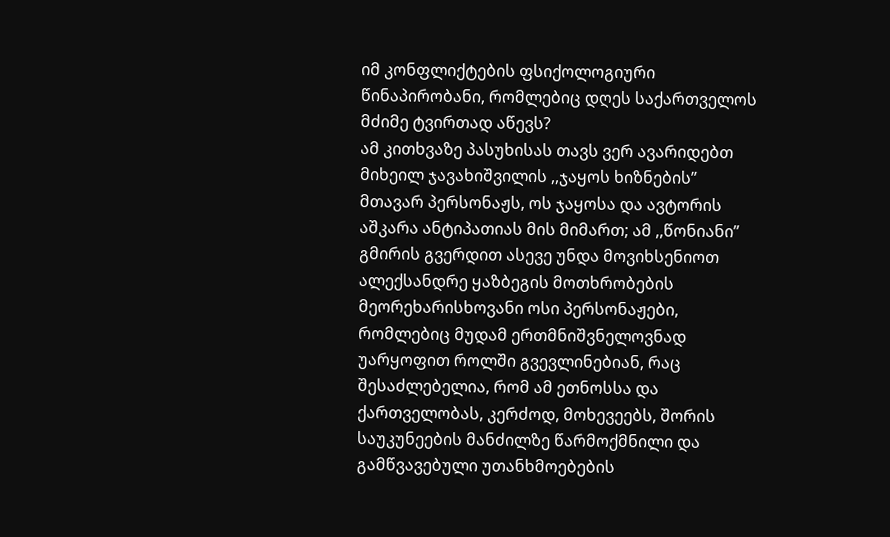იმ კონფლიქტების ფსიქოლოგიური წინაპირობანი, რომლებიც დღეს საქართველოს მძიმე ტვირთად აწევს?
ამ კითხვაზე პასუხისას თავს ვერ ავარიდებთ მიხეილ ჯავახიშვილის ,,ჯაყოს ხიზნების” მთავარ პერსონაჟს, ოს ჯაყოსა და ავტორის აშკარა ანტიპათიას მის მიმართ; ამ ,,წონიანი” გმირის გვერდით ასევე უნდა მოვიხსენიოთ ალექსანდრე ყაზბეგის მოთხრობების მეორეხარისხოვანი ოსი პერსონაჟები, რომლებიც მუდამ ერთმნიშვნელოვნად უარყოფით როლში გვევლინებიან, რაც შესაძლებელია, რომ ამ ეთნოსსა და ქართველობას, კერძოდ, მოხევეებს, შორის საუკუნეების მანძილზე წარმოქმნილი და გამწვავებული უთანხმოებების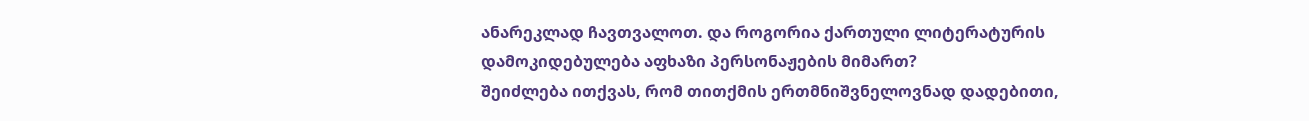ანარეკლად ჩავთვალოთ. და როგორია ქართული ლიტერატურის დამოკიდებულება აფხაზი პერსონაჟების მიმართ?
შეიძლება ითქვას, რომ თითქმის ერთმნიშვნელოვნად დადებითი,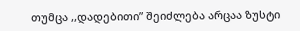თუმცა ,,დადებითი” შეიძლება არცაა ზუსტი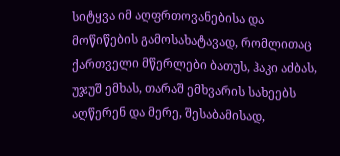სიტყვა იმ აღფრთოვანებისა და მოწიწების გამოსახატავად, რომლითაც ქართველი მწერლები ბათუს, ჰაკი აძბას, უჯუშ ემხას, თარაშ ემხვარის სახეებს აღწერენ და მერე, შესაბამისად,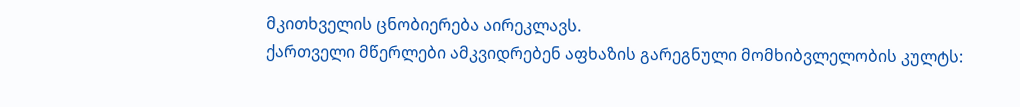მკითხველის ცნობიერება აირეკლავს.
ქართველი მწერლები ამკვიდრებენ აფხაზის გარეგნული მომხიბვლელობის კულტს: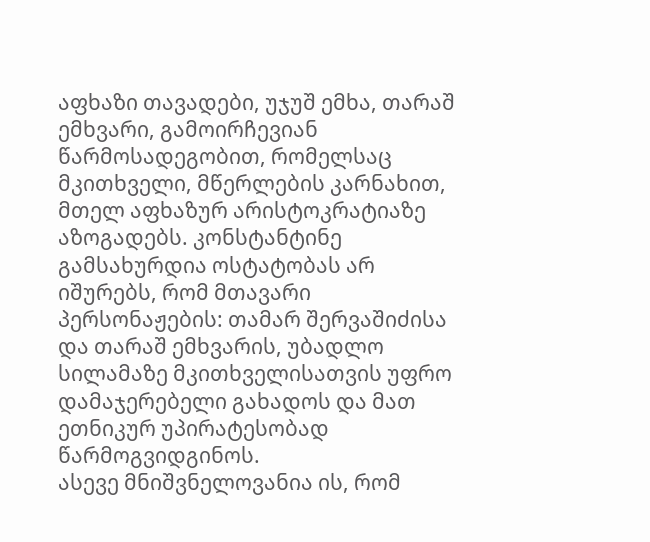აფხაზი თავადები, უჯუშ ემხა, თარაშ ემხვარი, გამოირჩევიან წარმოსადეგობით, რომელსაც მკითხველი, მწერლების კარნახით, მთელ აფხაზურ არისტოკრატიაზე აზოგადებს. კონსტანტინე გამსახურდია ოსტატობას არ იშურებს, რომ მთავარი პერსონაჟების: თამარ შერვაშიძისა და თარაშ ემხვარის, უბადლო სილამაზე მკითხველისათვის უფრო დამაჯერებელი გახადოს და მათ ეთნიკურ უპირატესობად წარმოგვიდგინოს.
ასევე მნიშვნელოვანია ის, რომ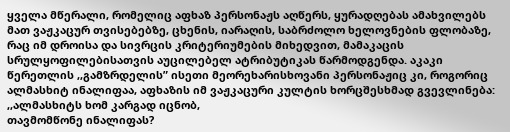ყველა მწერალი, რომელიც აფხაზ პერსონაჟს აღწერს, ყურადღებას ამახვილებს მათ ვაჟკაცურ თვისებებზე, ცხენის, იარაღის, საბრძოლო ხელოვნების ფლობაზე, რაც იმ დროისა და სივრცის კრიტერიუმების მიხედვით, მამაკაცის სრულყოფილებისათვის აუცილებელ ატრიბუტიკას წარმოდგენდა. აკაკი წერეთლის ,,გამზრდელის” ისეთი მეორეხარისხოვანი პერსონაჟიც კი, როგორიც ალმასხიტ ინალიფაა, აფხაზის იმ ვაჟკაცური კულტის ხორცშესხმად გვევლინება:
,,ალმასხიტს ხომ კარგად იცნობ,
თავმომწონე ინალიფას?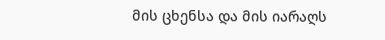მის ცხენსა და მის იარაღს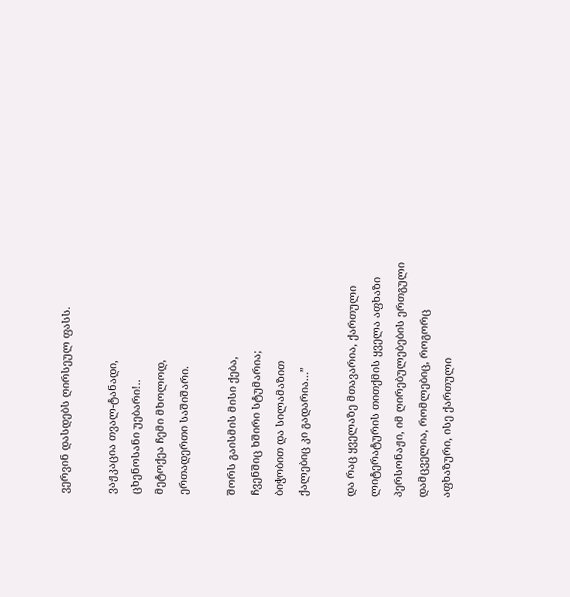ვერვინ დასდებს ღირსეულ ფასს.

ვაჟკაცია თვალ-ტანადი,
ცხენოსანი უებარი!..
მეტოქეა ჩემი მხოლოდ,
ერთადერთი საშიშარი.

შორს გაისმის მისი ქება,
ჩვენშიც ხშირი სტუმარია;
ბიჭობით და სილამაზით
ქალებიც კი გადარია…”

და რაც ყველაზე მთავარია, ქართული ლიტერატურის თითქმის ყველა აფხაზი პერსონაჟი, იმ ღირებულებების ერთგული დამცველია, რომლებიც, როგორც აფხაზური, ისე ქართული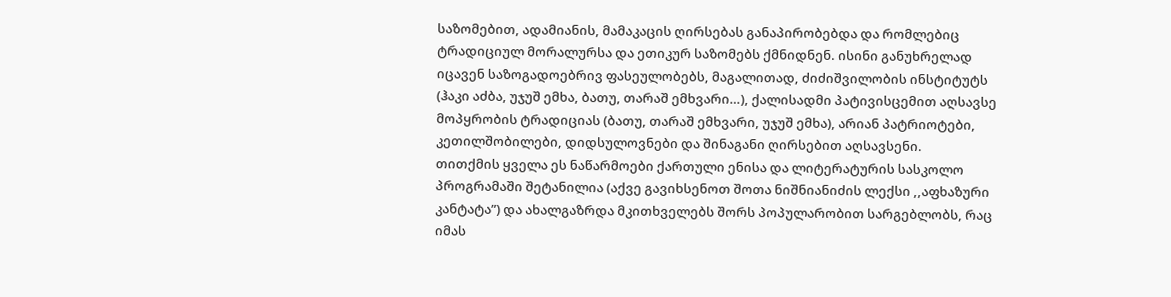საზომებით, ადამიანის, მამაკაცის ღირსებას განაპირობებდა და რომლებიც ტრადიციულ მორალურსა და ეთიკურ საზომებს ქმნიდნენ. ისინი განუხრელად იცავენ საზოგადოებრივ ფასეულობებს, მაგალითად, ძიძიშვილობის ინსტიტუტს (ჰაკი აძბა, უჯუშ ემხა, ბათუ, თარაშ ემხვარი…), ქალისადმი პატივისცემით აღსავსე მოპყრობის ტრადიციას (ბათუ, თარაშ ემხვარი, უჯუშ ემხა), არიან პატრიოტები, კეთილშობილები, დიდსულოვნები და შინაგანი ღირსებით აღსავსენი.
თითქმის ყველა ეს ნაწარმოები ქართული ენისა და ლიტერატურის სასკოლო პროგრამაში შეტანილია (აქვე გავიხსენოთ შოთა ნიშნიანიძის ლექსი ,,აფხაზური კანტატა”) და ახალგაზრდა მკითხველებს შორს პოპულარობით სარგებლობს, რაც იმას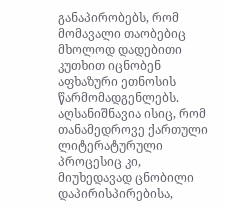განაპირობებს, რომ მომავალი თაობებიც მხოლოდ დადებითი კუთხით იცნობენ აფხაზური ეთნოსის წარმომადგენლებს.
აღსანიშნავია ისიც, რომ თანამედროვე ქართული ლიტერატურული პროცესიც კი, მიუხედავად ცნობილი დაპირისპირებისა,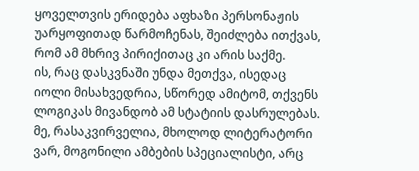ყოველთვის ერიდება აფხაზი პერსონაჟის უარყოფითად წარმოჩენას, შეიძლება ითქვას, რომ ამ მხრივ პირიქითაც კი არის საქმე.
ის, რაც დასკვნაში უნდა მეთქვა, ისედაც იოლი მისახვედრია, სწორედ ამიტომ, თქვენს ლოგიკას მივანდობ ამ სტატიის დასრულებას. მე, რასაკვირველია, მხოლოდ ლიტერატორი ვარ, მოგონილი ამბების სპეციალისტი, არც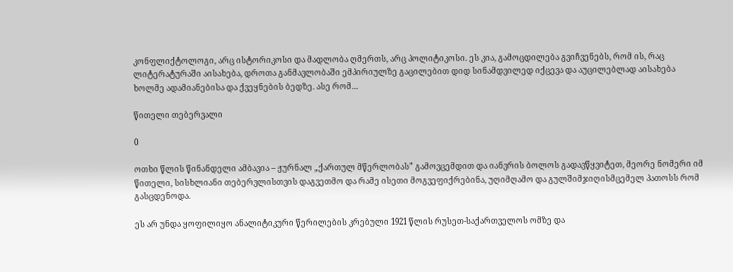კონფლიქტოლოგი, არც ისტორიკოსი და მადლობა ღმერთს, არც პოლიტიკოსი. ეს კია, გამოცდილება გვიჩვენებს, რომ ის, რაც ლიტერატურაში აისახება, დროთა განმავლობაში ემპირიულზე გაცილებით დიდ სინამდვილედ იქცევა და აუცილებლად აისახება ხოლმე ადამიანებისა და ქვეყნების ბედზე. ასე რომ…

წითელი თებერვალი

0

ოთხი წლის წინანდელი ამბავია – ჟურნალ „ქართულ მწერლობას” გამოვცემდით და იანვრის ბოლოს გადავწყვიტეთ, მეორე ნომერი იმ წითელი, სისხლიანი თებერვლისთვის დაგვეთმო და რამე ისეთი მოგვეფიქრებინა, უღიმღამო და გულშიმჯიღისმცემელ პათოსს რომ გასცდენოდა.

ეს არ უნდა ყოფილიყო ანალიტიკური წერილების კრებული 1921 წლის რუსეთ-საქართველოს ომზე და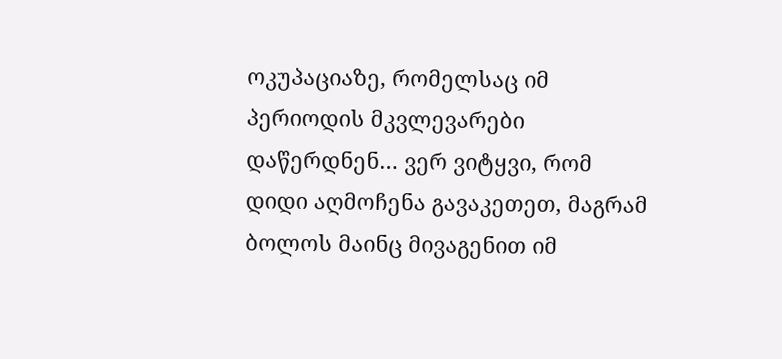ოკუპაციაზე, რომელსაც იმ პერიოდის მკვლევარები დაწერდნენ… ვერ ვიტყვი, რომ დიდი აღმოჩენა გავაკეთეთ, მაგრამ ბოლოს მაინც მივაგენით იმ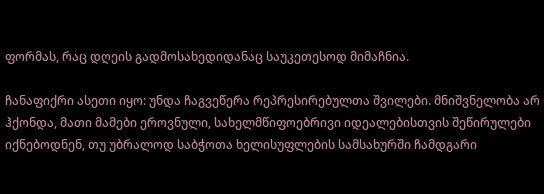ფორმას, რაც დღეის გადმოსახედიდანაც საუკეთესოდ მიმაჩნია.

ჩანაფიქრი ასეთი იყო: უნდა ჩაგვეწერა რეპრესირებულთა შვილები. მნიშვნელობა არ ჰქონდა, მათი მამები ეროვნული, სახელმწიფოებრივი იდეალებისთვის შეწირულები იქნებოდნენ, თუ უბრალოდ საბჭოთა ხელისუფლების სამსახურში ჩამდგარი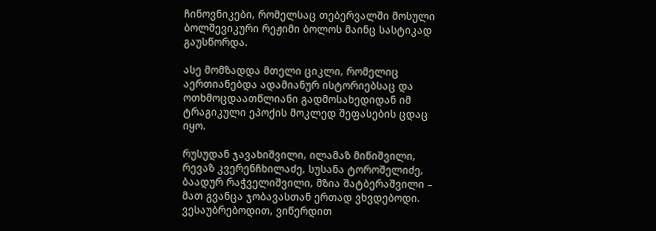ჩინოვნიკები, რომელსაც თებერვალში მოსული ბოლშევიკური რეჟიმი ბოლოს მაინც სასტიკად გაუსწორდა.

ასე მომზადდა მთელი ციკლი, რომელიც აერთიანებდა ადამიანურ ისტორიებსაც და ოთხმოცდაათწლიანი გადმოსახედიდან იმ ტრაგიკული ეპოქის მოკლედ შეფასების ცდაც იყო.

რუსუდან ჯავახიშვილი, ილამაზ მიწიშვილი, რევაზ კვერენჩხილაძე, სუსანა ტოროშელიძე, ბაადურ რაჭველიშვილი, მზია შატბერაშვილი – მათ გვანცა ჯობავასთან ერთად ვხვდებოდი. ვესაუბრებოდით, ვიწერდით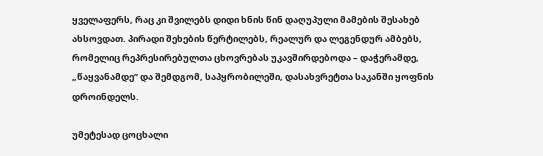ყველაფერს, რაც კი შვილებს დიდი ხნის წინ დაღუპული მამების შესახებ ახსოვდათ. პირადი შეხების წერტილებს, რეალურ და ლეგენდურ ამბებს, რომელიც რეპრესირებულთა ცხოვრებას უკავშირდებოდა – დაჭერამდე, „წაყვანამდე” და შემდგომ, საპყრობილეში, დასახვრეტთა საკანში ყოფნის დროინდელს.

უმეტესად ცოცხალი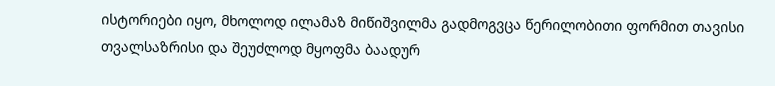ისტორიები იყო, მხოლოდ ილამაზ მიწიშვილმა გადმოგვცა წერილობითი ფორმით თავისი თვალსაზრისი და შეუძლოდ მყოფმა ბაადურ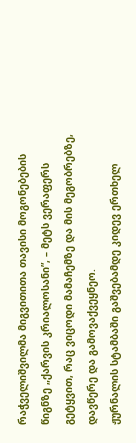რაჭველიშვილმა მიგვითითა თავისი მოგონებების წიგნზე „ქარვის კრიალოსანი”, – მეტს ვერაფერს გეტყვით, რაც ვიცოდი მამაჩემზე და მის მეგობრებზე, დავწერე და გამოვაქვეყნეო.
ჟურნალის სტამბაში გაშვებამდე კიდევ ერთხელ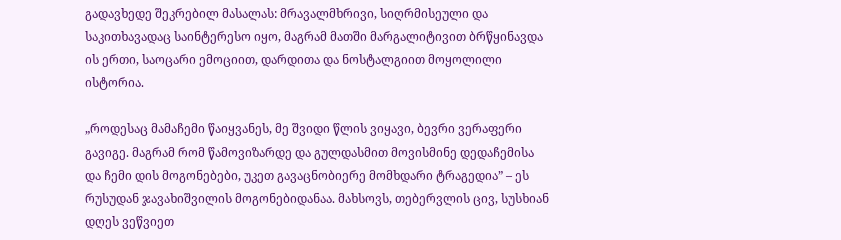გადავხედე შეკრებილ მასალას: მრავალმხრივი, სიღრმისეული და საკითხავადაც საინტერესო იყო, მაგრამ მათში მარგალიტივით ბრწყინავდა ის ერთი, საოცარი ემოციით, დარდითა და ნოსტალგიით მოყოლილი ისტორია.

„როდესაც მამაჩემი წაიყვანეს, მე შვიდი წლის ვიყავი, ბევრი ვერაფერი გავიგე. მაგრამ რომ წამოვიზარდე და გულდასმით მოვისმინე დედაჩემისა და ჩემი დის მოგონებები, უკეთ გავაცნობიერე მომხდარი ტრაგედია” – ეს რუსუდან ჯავახიშვილის მოგონებიდანაა. მახსოვს, თებერვლის ცივ, სუსხიან დღეს ვეწვიეთ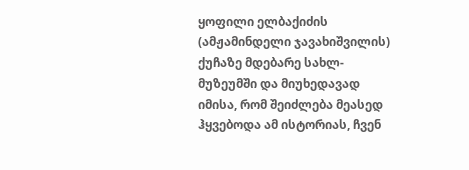ყოფილი ელბაქიძის (ამჟამინდელი ჯავახიშვილის) ქუჩაზე მდებარე სახლ-მუზეუმში და მიუხედავად იმისა, რომ შეიძლება მეასედ ჰყვებოდა ამ ისტორიას, ჩვენ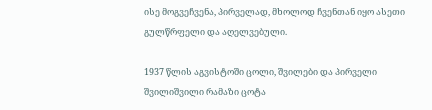ისე მოგვეჩვენა, პირველად, მხოლოდ ჩვენთან იყო ასეთი გულწრფელი და აღელვებული.

1937 წლის აგვისტოში ცოლი, შვილები და პირველი შვილიშვილი რამაზი ცოტა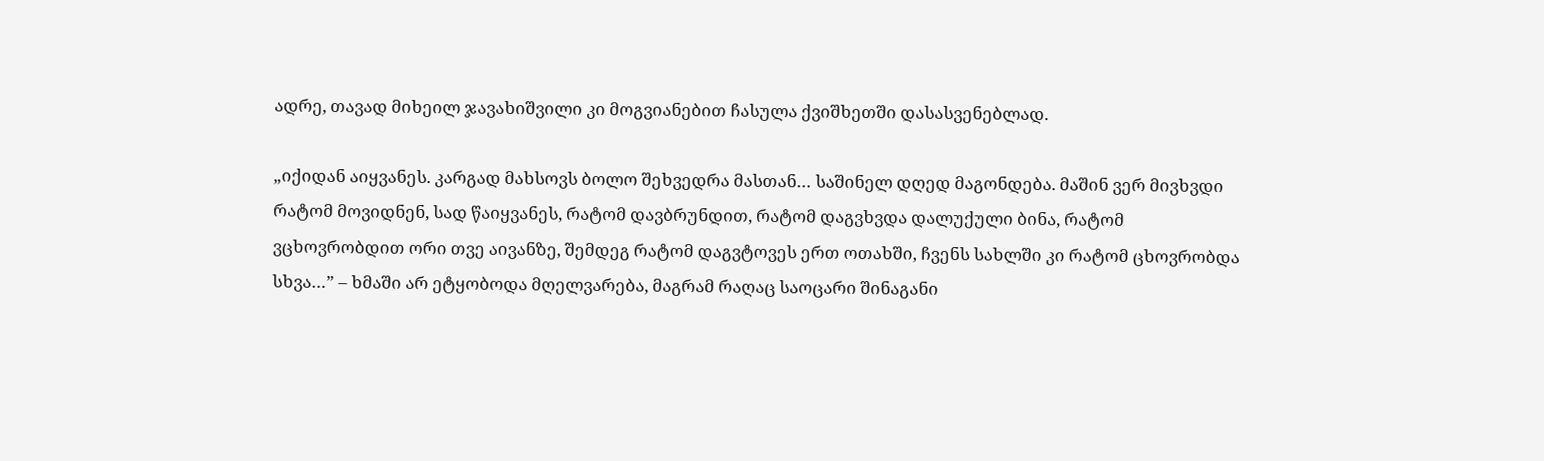ადრე, თავად მიხეილ ჯავახიშვილი კი მოგვიანებით ჩასულა ქვიშხეთში დასასვენებლად.

„იქიდან აიყვანეს. კარგად მახსოვს ბოლო შეხვედრა მასთან… საშინელ დღედ მაგონდება. მაშინ ვერ მივხვდი რატომ მოვიდნენ, სად წაიყვანეს, რატომ დავბრუნდით, რატომ დაგვხვდა დალუქული ბინა, რატომ ვცხოვრობდით ორი თვე აივანზე, შემდეგ რატომ დაგვტოვეს ერთ ოთახში, ჩვენს სახლში კი რატომ ცხოვრობდა სხვა…” – ხმაში არ ეტყობოდა მღელვარება, მაგრამ რაღაც საოცარი შინაგანი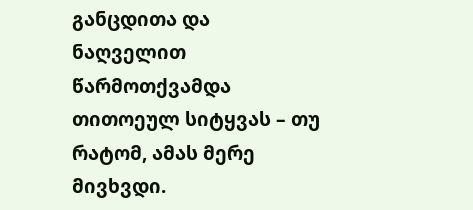განცდითა და ნაღველით წარმოთქვამდა თითოეულ სიტყვას – თუ რატომ, ამას მერე მივხვდი.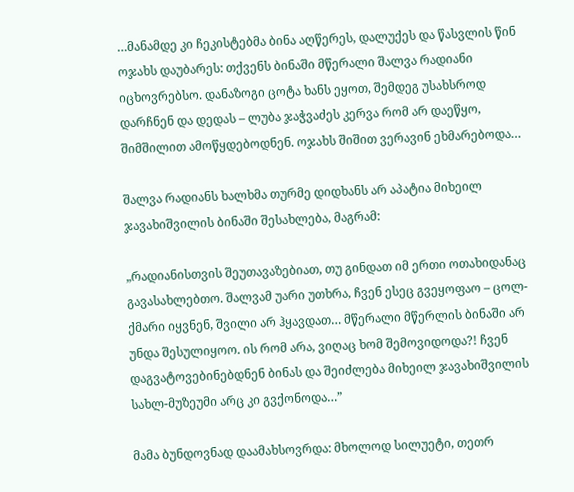…მანამდე კი ჩეკისტებმა ბინა აღწერეს, დალუქეს და წასვლის წინ ოჯახს დაუბარეს: თქვენს ბინაში მწერალი შალვა რადიანი იცხოვრებსო. დანაზოგი ცოტა ხანს ეყოთ, შემდეგ უსახსროდ დარჩნენ და დედას – ლუბა ჯაჭვაძეს კერვა რომ არ დაეწყო, შიმშილით ამოწყდებოდნენ. ოჯახს შიშით ვერავინ ეხმარებოდა…

შალვა რადიანს ხალხმა თურმე დიდხანს არ აპატია მიხეილ ჯავახიშვილის ბინაში შესახლება, მაგრამ:

„რადიანისთვის შეუთავაზებიათ, თუ გინდათ იმ ერთი ოთახიდანაც გავასახლებთო. შალვამ უარი უთხრა, ჩვენ ესეც გვეყოფაო – ცოლ-ქმარი იყვნენ, შვილი არ ჰყავდათ… მწერალი მწერლის ბინაში არ უნდა შესულიყოო. ის რომ არა, ვიღაც ხომ შემოვიდოდა?! ჩვენ დაგვატოვებინებდნენ ბინას და შეიძლება მიხეილ ჯავახიშვილის სახლ-მუზეუმი არც კი გვქონოდა…”

მამა ბუნდოვნად დაამახსოვრდა: მხოლოდ სილუეტი, თეთრ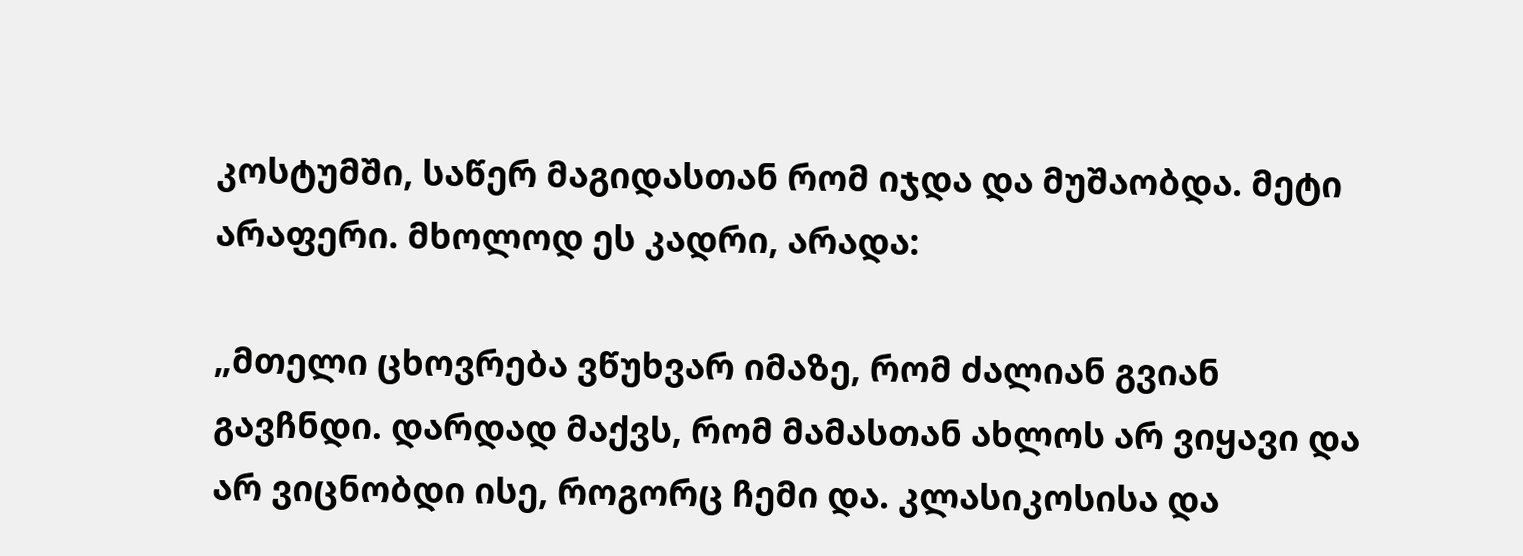კოსტუმში, საწერ მაგიდასთან რომ იჯდა და მუშაობდა. მეტი არაფერი. მხოლოდ ეს კადრი, არადა:

„მთელი ცხოვრება ვწუხვარ იმაზე, რომ ძალიან გვიან გავჩნდი. დარდად მაქვს, რომ მამასთან ახლოს არ ვიყავი და არ ვიცნობდი ისე, როგორც ჩემი და. კლასიკოსისა და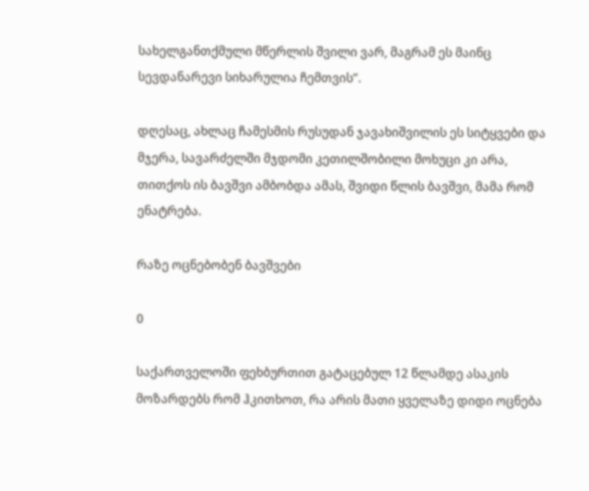სახელგანთქმული მწერლის შვილი ვარ, მაგრამ ეს მაინც სევდანარევი სიხარულია ჩემთვის”.

დღესაც, ახლაც ჩამესმის რუსუდან ჯავახიშვილის ეს სიტყვები და მჯერა, სავარძელში მჯდომი კეთილშობილი მოხუცი კი არა, თითქოს ის ბავშვი ამბობდა ამას, შვიდი წლის ბავშვი, მამა რომ ენატრება.

რაზე ოცნებობენ ბავშვები

0

საქართველოში ფეხბურთით გატაცებულ 12 წლამდე ასაკის მოზარდებს რომ ჰკითხოთ, რა არის მათი ყველაზე დიდი ოცნება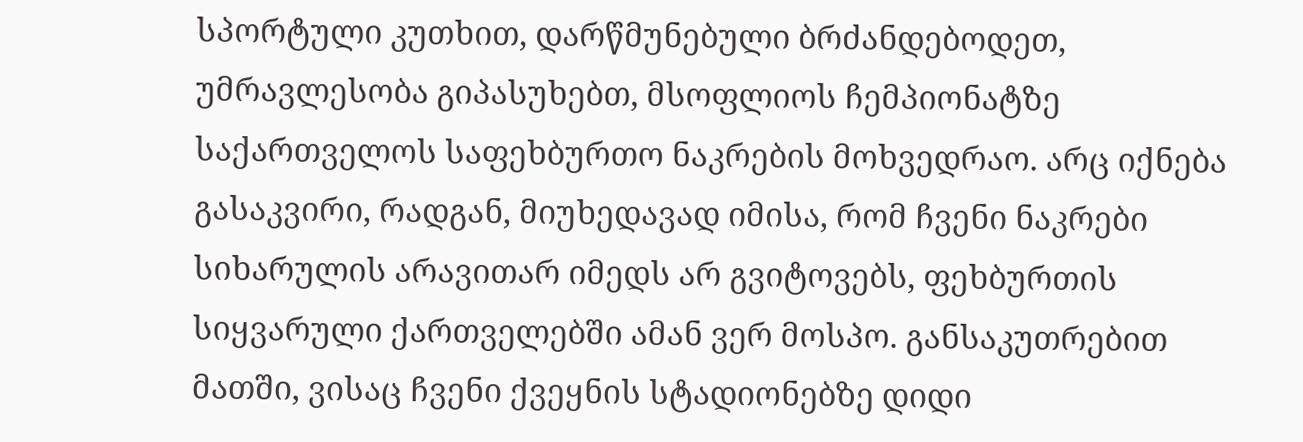სპორტული კუთხით, დარწმუნებული ბრძანდებოდეთ, უმრავლესობა გიპასუხებთ, მსოფლიოს ჩემპიონატზე საქართველოს საფეხბურთო ნაკრების მოხვედრაო. არც იქნება გასაკვირი, რადგან, მიუხედავად იმისა, რომ ჩვენი ნაკრები სიხარულის არავითარ იმედს არ გვიტოვებს, ფეხბურთის სიყვარული ქართველებში ამან ვერ მოსპო. განსაკუთრებით მათში, ვისაც ჩვენი ქვეყნის სტადიონებზე დიდი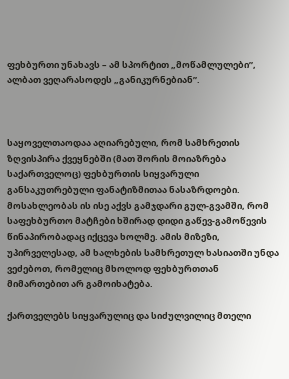ფეხბურთი უნახავს – ამ სპორტით „მოწამლულები”, ალბათ ვეღარასოდეს „განიკურნებიან”.



საყოველთაოდაა აღიარებული, რომ სამხრეთის ზღვისპირა ქვეყნებში (მათ შორის მოიაზრება საქართველოც) ფეხბურთის სიყვარული განსაკუთრებული ფანატიზმითაა ნასაზრდოები. მოსახლეობას ის ისე აქვს გამჯდარი გულ-გვამში, რომ საფეხბურთო მატჩები ხშირად დიდი გაწევ-გამოწევის წინაპირობადაც იქცევა ხოლმე. ამის მიზეზი, უპირველესად, ამ ხალხების სამხრეთულ ხასიათში უნდა ვეძებოთ, რომელიც მხოლოდ ფეხბურთთან მიმართებით არ გამოიხატება.

ქართველებს სიყვარულიც და სიძულვილიც მთელი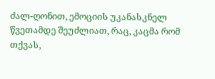ძალ-ღონით, ემოციის უკანასკნელ წვეთამდე შეუძლიათ, რაც, კაცმა რომ თქვას,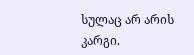სულაც არ არის კარგი.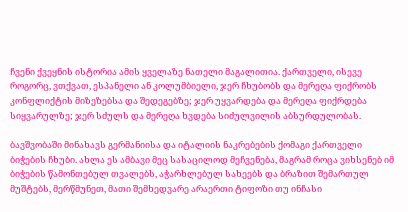ჩვენი ქვეყნის ისტორია ამის ყველაზე ნათელი მაგალითია. ქართველი, ისევე როგორც, ვთქვათ, ესპანელი ან კოლუმბიელი, ჯერ ჩხუბობს და მერეღა ფიქრობს კონფლიქტის მიზეზებსა და შედეგებზე; ჯერ უყვარდება და მერეღა ფიქრდება სიყვარულზე; ჯერ სძულს და მერეღა ხვდება სიძულვილის აბსურდულობას.

ბავშვობაში მინახავს გერმანიისა და იტალიის ნაკრებების ქომაგი ქართველი ბიჭების ჩხუბი. ახლა ეს ამბავი მეც სასაცილოდ მეჩვენება, მაგრამ როცა ვიხსენებ იმ ბიჭების წამონთებულ თვალებს, აჭარხლებულ სახეებს და ბრაზით შემართულ მუშტებს, მერწმუნეთ, მათი შემხედვარე არაერთი ტიფოზი თუ ინჩასი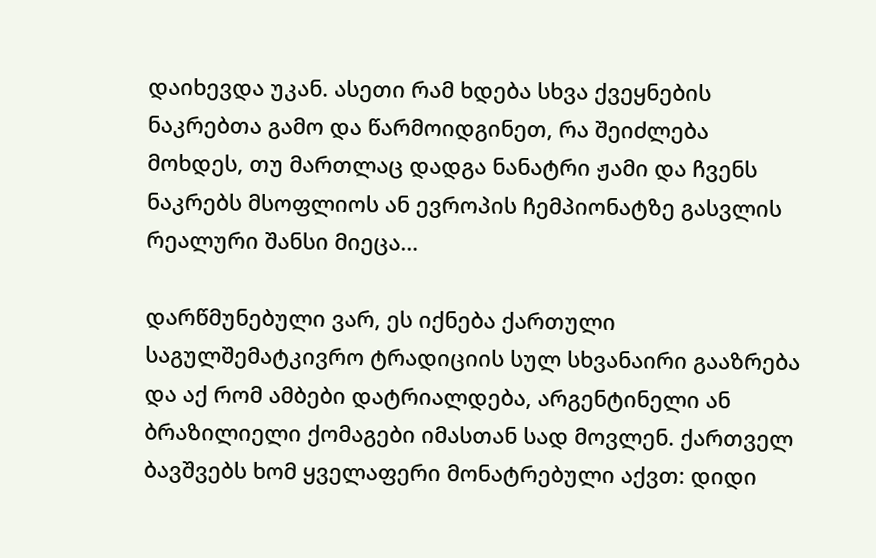დაიხევდა უკან. ასეთი რამ ხდება სხვა ქვეყნების ნაკრებთა გამო და წარმოიდგინეთ, რა შეიძლება მოხდეს, თუ მართლაც დადგა ნანატრი ჟამი და ჩვენს ნაკრებს მსოფლიოს ან ევროპის ჩემპიონატზე გასვლის რეალური შანსი მიეცა…

დარწმუნებული ვარ, ეს იქნება ქართული საგულშემატკივრო ტრადიციის სულ სხვანაირი გააზრება და აქ რომ ამბები დატრიალდება, არგენტინელი ან ბრაზილიელი ქომაგები იმასთან სად მოვლენ. ქართველ ბავშვებს ხომ ყველაფერი მონატრებული აქვთ: დიდი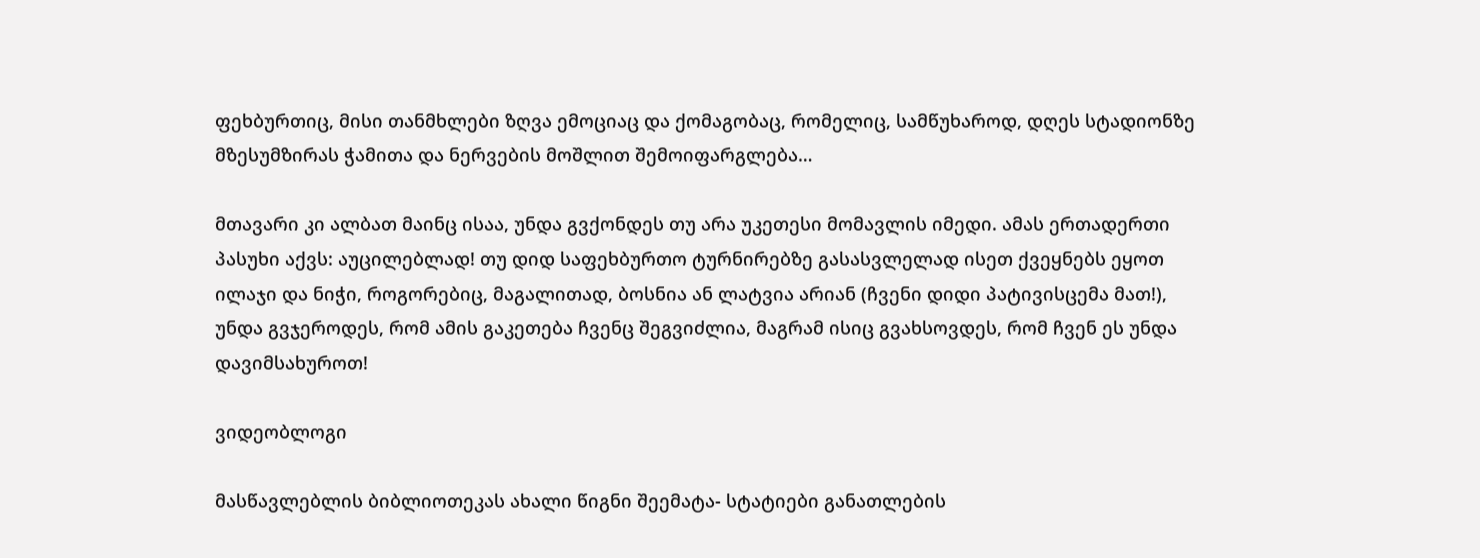ფეხბურთიც, მისი თანმხლები ზღვა ემოციაც და ქომაგობაც, რომელიც, სამწუხაროდ, დღეს სტადიონზე მზესუმზირას ჭამითა და ნერვების მოშლით შემოიფარგლება…

მთავარი კი ალბათ მაინც ისაა, უნდა გვქონდეს თუ არა უკეთესი მომავლის იმედი. ამას ერთადერთი პასუხი აქვს: აუცილებლად! თუ დიდ საფეხბურთო ტურნირებზე გასასვლელად ისეთ ქვეყნებს ეყოთ ილაჯი და ნიჭი, როგორებიც, მაგალითად, ბოსნია ან ლატვია არიან (ჩვენი დიდი პატივისცემა მათ!), უნდა გვჯეროდეს, რომ ამის გაკეთება ჩვენც შეგვიძლია, მაგრამ ისიც გვახსოვდეს, რომ ჩვენ ეს უნდა დავიმსახუროთ!

ვიდეობლოგი

მასწავლებლის ბიბლიოთეკას ახალი წიგნი შეემატა- სტატიები განათლების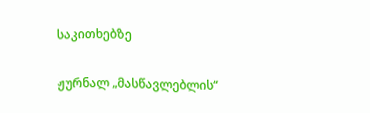საკითხებზე

ჟურნალ „მასწავლებლის“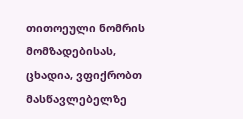თითოეული ნომრის მომზადებისას, ცხადია, ვფიქრობთ მასწავლებელზე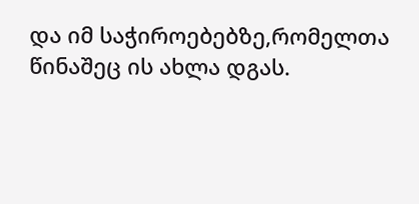და იმ საჭიროებებზე,რომელთა წინაშეც ის ახლა დგას.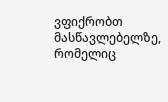ვფიქრობთ მასწავლებელზე, რომელიც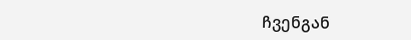ჩვენგან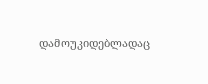დამოუკიდებლადაც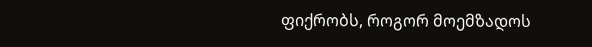ფიქრობს, როგორ მოემზადოს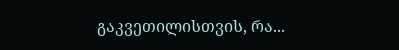გაკვეთილისთვის, რა...